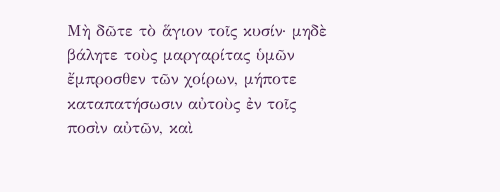Μὴ δῶτε τὸ ἅγιον τοῖς κυσίν· μηδὲ βάλητε τοὺς μαργαρίτας ὑμῶν ἔμπροσθεν τῶν χοίρων, μήποτε καταπατήσωσιν αὐτοὺς ἐν τοῖς ποσὶν αὐτῶν, καὶ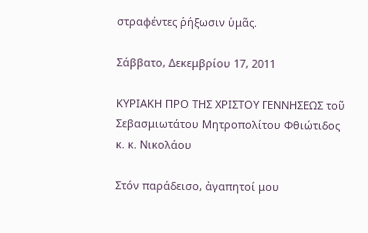στραφέντες ῥήξωσιν ὑμᾶς.

Σάββατο, Δεκεμβρίου 17, 2011

ΚΥΡΙΑΚΗ ΠΡΟ ΤΗΣ ΧΡΙΣΤΟΥ ΓΕΝΝΗΣΕΩΣ τοῦ Σεβασμιωτάτου Μητροπολίτου Φθιώτιδος κ. κ. Νικολάου

Στόν παράδεισο, ἀγαπητοί μου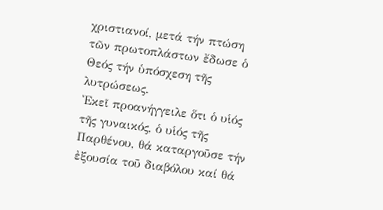χριστιανοί, μετά τήν πτώση τῶν πρωτοπλάστων ἔδωσε ὁ Θεός τήν ὑπόσχεση τῆς λυτρώσεως.
Ἐκεῖ προανήγγειλε ὅτι ὁ υἱός τῆς γυναικός, ὁ υἱός τῆς Παρθένου, θά καταργοῦσε τήν ἐξουσία τοῦ διαβόλου καί θά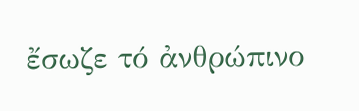ἔσωζε τό ἀνθρώπινο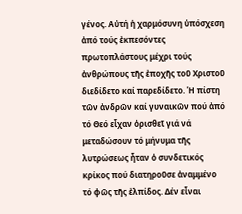γένος. Αὐτή ἡ χαρμόσυνη ὑπόσχεση ἀπό τούς ἐκπεσόντες πρωτοπλάστους μέχρι τούς ἀνθρώπους τῆς ἐποχῆς τοῦ Χριστοῦ διεδίδετο καί παρεδίδετο. Ἡ πίστη τῶν ἀνδρῶν καί γυναικῶν πού ἀπό τό Θεό εἶχαν ὁρισθεῖ γιά νά μεταδώσουν τό μήνυμα τῆς λυτρώσεως ἦταν ὁ συνδετικός κρίκος πού διατηροῦσε ἀναμμένο τό φῶς τῆς ἐλπίδος. Δέν εἶναι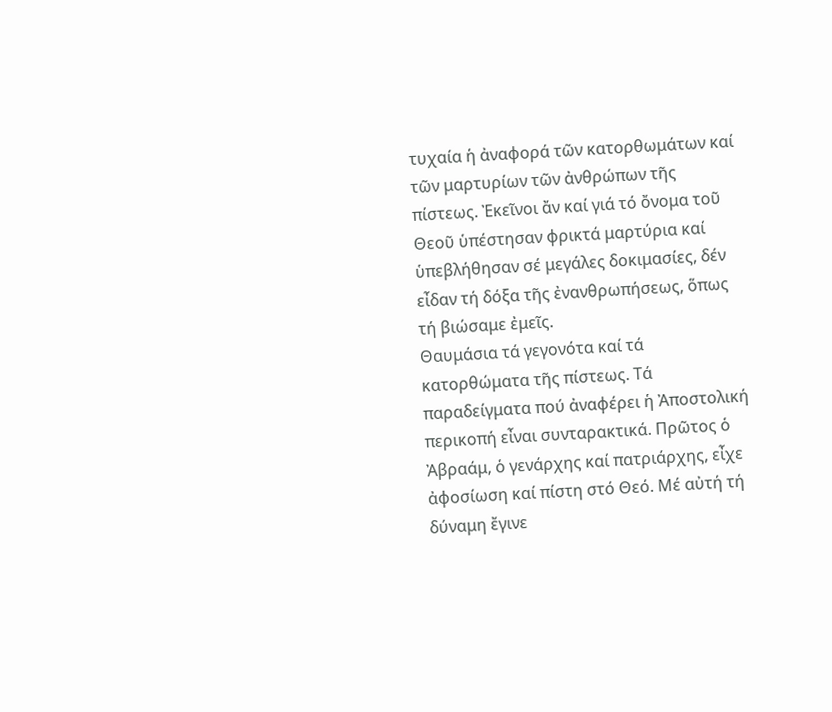τυχαία ἡ ἀναφορά τῶν κατορθωμάτων καί τῶν μαρτυρίων τῶν ἀνθρώπων τῆς πίστεως. Ἐκεῖνοι ἄν καί γιά τό ὄνομα τοῦ Θεοῦ ὑπέστησαν φρικτά μαρτύρια καί ὑπεβλήθησαν σέ μεγάλες δοκιμασίες, δέν εἶδαν τή δόξα τῆς ἐνανθρωπήσεως, ὅπως τή βιώσαμε ἐμεῖς.
Θαυμάσια τά γεγονότα καί τά κατορθώματα τῆς πίστεως. Τά παραδείγματα πού ἀναφέρει ἡ Ἀποστολική περικοπή εἶναι συνταρακτικά. Πρῶτος ὁ Ἀβραάμ, ὁ γενάρχης καί πατριάρχης, εἶχε ἀφοσίωση καί πίστη στό Θεό. Μέ αὐτή τή δύναμη ἔγινε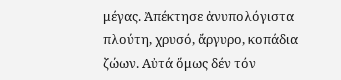μέγας. Ἀπέκτησε ἀνυπολόγιστα πλούτη, χρυσό, ἄργυρο, κοπάδια ζώων. Αὐτά ὅμως δέν τόν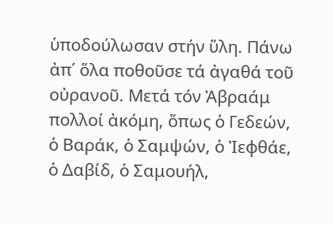ὑποδούλωσαν στήν ὕλη. Πάνω ἀπ΄ ὅλα ποθοῦσε τά ἀγαθά τοῦ οὐρανοῦ. Μετά τόν Ἀβραάμ πολλοί ἀκόμη, ὅπως ὁ Γεδεών, ὁ Βαράκ, ὁ Σαμψών, ὁ Ἰεφθάε, ὁ Δαβίδ, ὁ Σαμουήλ,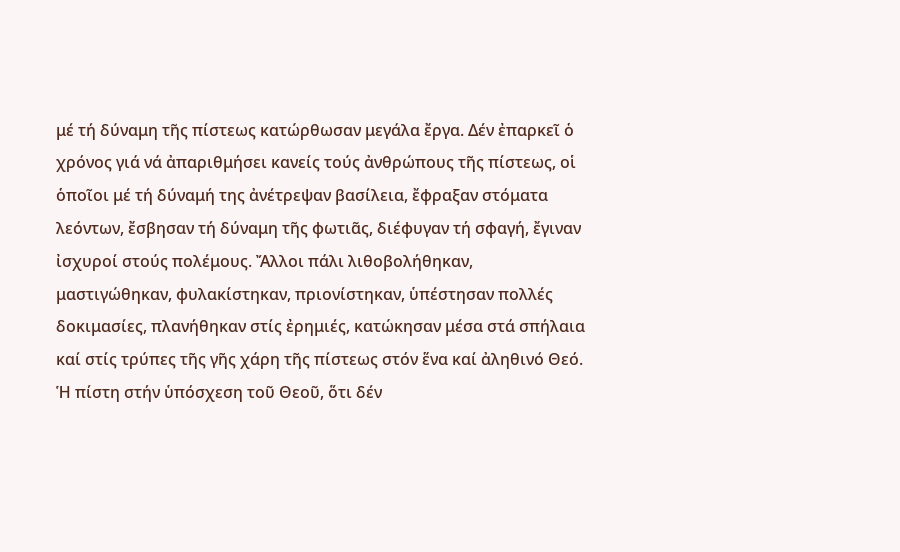μέ τή δύναμη τῆς πίστεως κατώρθωσαν μεγάλα ἔργα. Δέν ἐπαρκεῖ ὁ χρόνος γιά νά ἀπαριθμήσει κανείς τούς ἀνθρώπους τῆς πίστεως, οἱ ὁποῖοι μέ τή δύναμή της ἀνέτρεψαν βασίλεια, ἔφραξαν στόματα λεόντων, ἔσβησαν τή δύναμη τῆς φωτιᾶς, διέφυγαν τή σφαγή, ἔγιναν ἰσχυροί στούς πολέμους. Ἄλλοι πάλι λιθοβολήθηκαν, μαστιγώθηκαν, φυλακίστηκαν, πριονίστηκαν, ὑπέστησαν πολλές δοκιμασίες, πλανήθηκαν στίς ἐρημιές, κατώκησαν μέσα στά σπήλαια καί στίς τρύπες τῆς γῆς χάρη τῆς πίστεως στόν ἕνα καί ἀληθινό Θεό. Ἡ πίστη στήν ὑπόσχεση τοῦ Θεοῦ, ὅτι δέν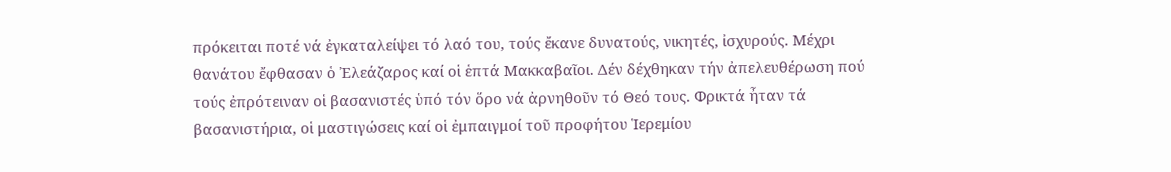πρόκειται ποτέ νά ἐγκαταλείψει τό λαό του, τούς ἔκανε δυνατούς, νικητές, ἰσχυρούς. Μέχρι θανάτου ἔφθασαν ὁ Ἐλεάζαρος καί οἱ ἑπτά Μακκαβαῖοι. Δέν δέχθηκαν τήν ἀπελευθέρωση πού τούς ἐπρότειναν οἱ βασανιστές ὑπό τόν ὅρο νά ἀρνηθοῦν τό Θεό τους. Φρικτά ἦταν τά βασανιστήρια, οἱ μαστιγώσεις καί οἱ ἐμπαιγμοί τοῦ προφήτου Ἱερεμίου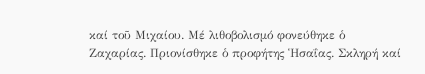καί τοῦ Μιχαίου. Μέ λιθοβολισμό φονεύθηκε ὁ Ζαχαρίας. Πριονίσθηκε ὁ προφήτης Ἡσαΐας. Σκληρή καί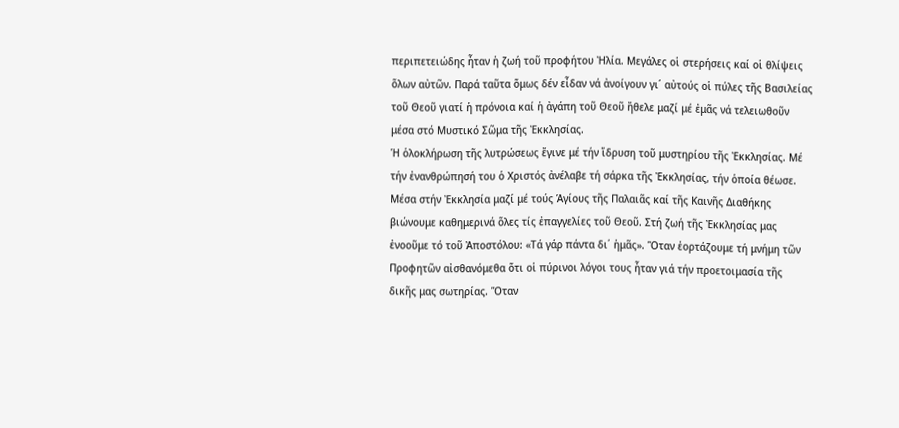περιπετειώδης ἦταν ἡ ζωή τοῦ προφήτου Ἠλία. Μεγάλες οἱ στερήσεις καί οἱ θλίψεις ὅλων αὐτῶν. Παρά ταῦτα ὅμως δέν εἶδαν νά ἀνοίγουν γι΄ αὐτούς οἱ πύλες τῆς Βασιλείας τοῦ Θεοῦ γιατί ἡ πρόνοια καί ἡ ἀγάπη τοῦ Θεοῦ ἤθελε μαζί μέ ἐμᾶς νά τελειωθοῦν μέσα στό Μυστικό Σῶμα τῆς Ἐκκλησίας.
Ἡ ὁλοκλήρωση τῆς λυτρώσεως ἔγινε μέ τήν ἵδρυση τοῦ μυστηρίου τῆς Ἐκκλησίας. Μέ τήν ἐνανθρώπησή του ὁ Χριστός ἀνέλαβε τή σάρκα τῆς Ἐκκλησίας, τήν ὁποία θέωσε.
Μέσα στήν Ἐκκλησία μαζί μέ τούς Ἁγίους τῆς Παλαιᾶς καί τῆς Καινῆς Διαθήκης βιώνουμε καθημερινά ὅλες τίς ἐπαγγελίες τοῦ Θεοῦ. Στή ζωή τῆς Ἐκκλησίας μας ἐνοοῦμε τό τοῦ Ἀποστόλου: «Τά γάρ πάντα δι΄ ἡμᾶς». Ὅταν ἑορτάζουμε τή μνήμη τῶν Προφητῶν αἰσθανόμεθα ὅτι οἱ πύρινοι λόγοι τους ἦταν γιά τήν προετοιμασία τῆς δικῆς μας σωτηρίας. Ὅταν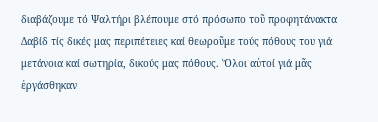διαβάζουμε τό Ψαλτήρι βλέπουμε στό πρόσωπο τοῦ προφητάνακτα Δαβίδ τίς δικές μας περιπέτειες καί θεωροῦμε τούς πόθους του γιά μετάνοια καί σωτηρία, δικούς μας πόθους. Ὅλοι αὐτοί γιά μᾶς ἐργάσθηκαν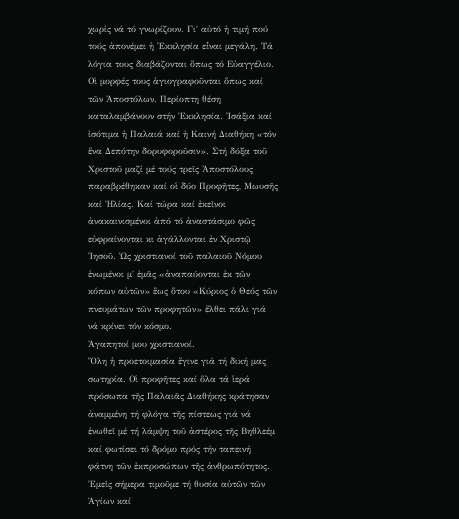χωρίς νά τό γνωρίζουν. Γι΄ αὐτό ἡ τιμή πού τούς ἀπονέμει ἡ Ἐκκλησία εἶναι μεγάλη. Τά λόγια τους διαβάζονται ὅπως τό Εὐαγγέλιο. Οἱ μορφές τους ἁγιογραφοῦνται ὅπως καί τῶν Ἀποστόλων. Περίοπτη θέση καταλαμβάνουν στήν Ἐκκλησία. Ἰσάξια καί ἰσότιμα ἡ Παλαιά καί ἡ Καινή Διαθήκη «τόν ἕνα Δεπότην δορυφοροῦσιν». Στή δόξα τοῦ Χριστοῦ μαζί μέ τούς τρεῖς Ἀποστόλους παραβρέθηκαν καί οἱ δύο Προφῆτες, Μωυσῆς καί Ἠλίας. Καί τώρα καί ἐκεῖνοι ἀνακαινισμένοι ἀπό τό ἀναστάσιμο φῶς εὐφραίνονται κι ἀγάλλονται ἐν Χριστῷ Ἰησοῦ. Ὡς χριστιανοί τοῦ παλαιοῦ Νόμου ἑνωμένοι μ΄ ἐμᾶς «ἀναπαύονται ἐκ τῶν κόπων αὐτῶν» ἕως ὅτου «Κύριος ὁ Θεός τῶν πνευμάτων τῶν προφητῶν» ἔλθει πάλι γιά νά κρίνει τόν κόσμο.
Ἀγαπητοί μου χριστιανοί.
Ὅλη ἡ προετοιμασία ἔγινε γιά τή δική μας σωτηρία. Οἱ προφῆτες καί ὅλα τά ἱερά πρόσωπα τῆς Παλαιᾶς Διαθήκης κράτησαν ἀναμμένη τή φλόγα τῆς πίστεως γιά νά ἑνωθεῖ μέ τή λάμψη τοῦ ἀστέρος τῆς Βηθλεέμ καί φωτίσει τό δρόμο πρός τήν ταπεινή φάτνη τῶν ἐκπροσώπων τῆς ἀνθρωπότητος. Ἐμεῖς σήμερα τιμοῦμε τή θυσία αὐτῶν τῶν Ἁγίων καί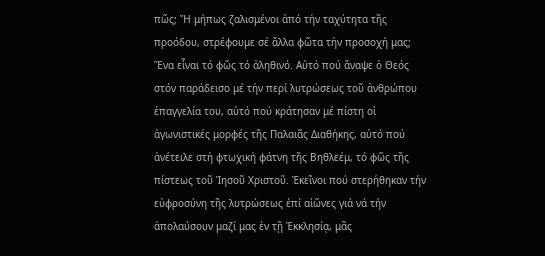πῶς; Ἤ μήπως ζαλισμένοι ἀπό τήν ταχύτητα τῆς προόδου, στρέφουμε σέ ἄλλα φῶτα τήν προσοχή μας; Ἕνα εἶναι τό φῶς τό ἀληθινό. Αὐτό πού ἄναψε ὁ Θεός στόν παράδεισο μέ τήν περί λυτρώσεως τοῦ ἀνθρώπου ἐπαγγελία του, αὐτό πού κράτησαν μέ πίστη οἱ ἀγωνιστικές μορφές τῆς Παλαιᾶς Διαθήκης, αὐτό πού ἀνέτειλε στή φτωχική φάτνη τῆς Βηθλεέμ, τό φῶς τῆς πίστεως τοῦ Ἰησοῦ Χριστοῦ. Ἐκεῖνοι πού στερήθηκαν τήν εὐφροσύνη τῆς λυτρώσεως ἐπί αἰῶνες γιά νά τήν ἀπολαύσουν μαζί μας ἐν τῇ Ἐκκλησίᾳ, μᾶς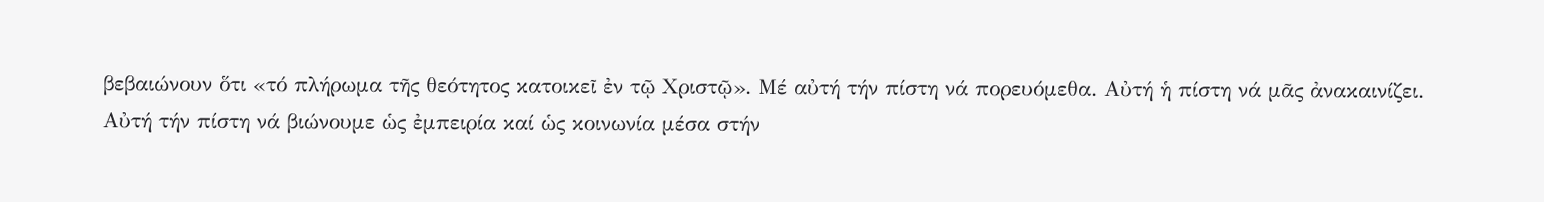βεβαιώνουν ὅτι «τό πλήρωμα τῆς θεότητος κατοικεῖ ἐν τῷ Χριστῷ». Μέ αὐτή τήν πίστη νά πορευόμεθα. Αὐτή ἡ πίστη νά μᾶς ἀνακαινίζει. Αὐτή τήν πίστη νά βιώνουμε ὡς ἐμπειρία καί ὡς κοινωνία μέσα στήν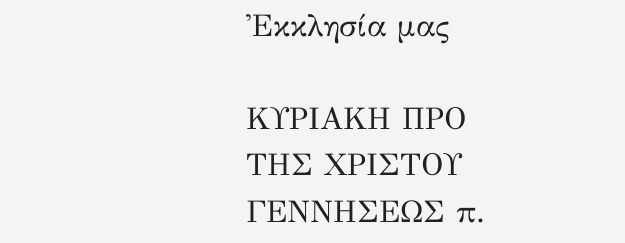Ἐκκλησία μας

ΚΥΡΙΑΚΗ ΠΡΟ ΤΗΣ ΧΡΙΣΤΟΥ ΓΕΝΝΗΣΕΩΣ π.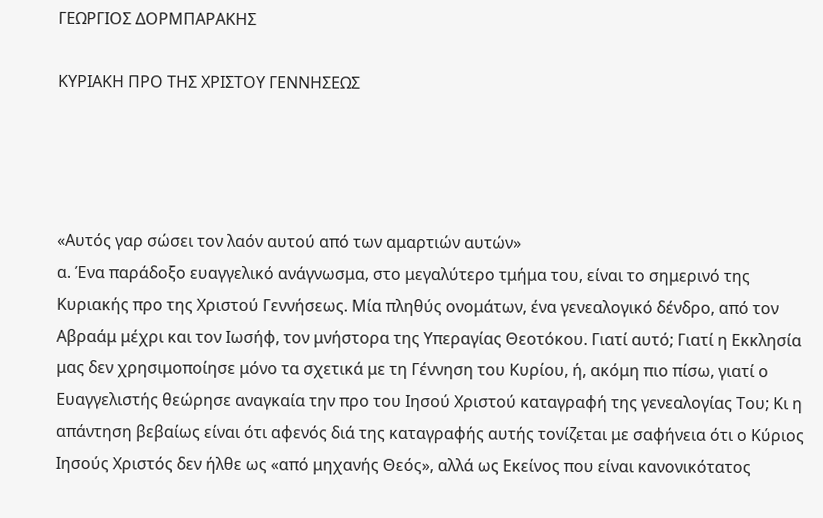ΓΕΩΡΓΙΟΣ ΔΟΡΜΠΑΡΑΚΗΣ

ΚΥΡΙΑΚΗ ΠΡΟ ΤΗΣ ΧΡΙΣΤΟΥ ΓΕΝΝΗΣΕΩΣ




«Αυτός γαρ σώσει τον λαόν αυτού από των αμαρτιών αυτών»
α. Ένα παράδοξο ευαγγελικό ανάγνωσμα, στο μεγαλύτερο τμήμα του, είναι το σημερινό της Κυριακής προ της Χριστού Γεννήσεως. Μία πληθύς ονομάτων, ένα γενεαλογικό δένδρο, από τον Αβραάμ μέχρι και τον Ιωσήφ, τον μνήστορα της Υπεραγίας Θεοτόκου. Γιατί αυτό; Γιατί η Εκκλησία μας δεν χρησιμοποίησε μόνο τα σχετικά με τη Γέννηση του Κυρίου, ή, ακόμη πιο πίσω, γιατί ο Ευαγγελιστής θεώρησε αναγκαία την προ του Ιησού Χριστού καταγραφή της γενεαλογίας Του; Κι η απάντηση βεβαίως είναι ότι αφενός διά της καταγραφής αυτής τονίζεται με σαφήνεια ότι ο Κύριος Ιησούς Χριστός δεν ήλθε ως «από μηχανής Θεός», αλλά ως Εκείνος που είναι κανονικότατος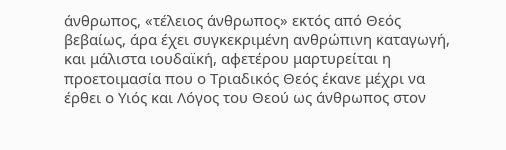άνθρωπος, «τέλειος άνθρωπος» εκτός από Θεός βεβαίως, άρα έχει συγκεκριμένη ανθρώπινη καταγωγή, και μάλιστα ιουδαϊκή, αφετέρου μαρτυρείται η προετοιμασία που ο Τριαδικός Θεός έκανε μέχρι να έρθει ο Υιός και Λόγος του Θεού ως άνθρωπος στον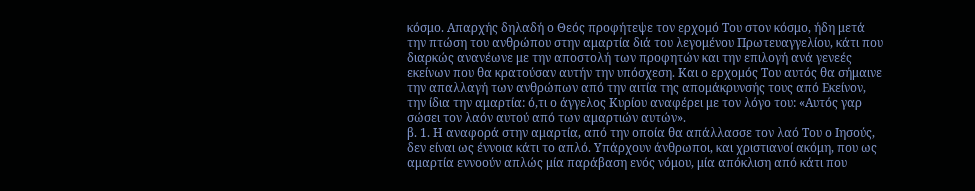κόσμο. Απαρχής δηλαδή ο Θεός προφήτεψε τον ερχομό Του στον κόσμο, ήδη μετά την πτώση του ανθρώπου στην αμαρτία διά του λεγομένου Πρωτευαγγελίου, κάτι που διαρκώς ανανέωνε με την αποστολή των προφητών και την επιλογή ανά γενεές εκείνων που θα κρατούσαν αυτήν την υπόσχεση. Και ο ερχομός Του αυτός θα σήμαινε την απαλλαγή των ανθρώπων από την αιτία της απομάκρυνσής τους από Εκείνον, την ίδια την αμαρτία: ό,τι ο άγγελος Κυρίου αναφέρει με τον λόγο του: «Αυτός γαρ σώσει τον λαόν αυτού από των αμαρτιών αυτών».
β. 1. Η αναφορά στην αμαρτία, από την οποία θα απάλλασσε τον λαό Του ο Ιησούς, δεν είναι ως έννοια κάτι το απλό. Υπάρχουν άνθρωποι, και χριστιανοί ακόμη, που ως αμαρτία εννοούν απλώς μία παράβαση ενός νόμου, μία απόκλιση από κάτι που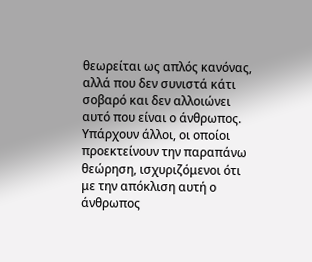θεωρείται ως απλός κανόνας, αλλά που δεν συνιστά κάτι σοβαρό και δεν αλλοιώνει αυτό που είναι ο άνθρωπος. Υπάρχουν άλλοι, οι οποίοι προεκτείνουν την παραπάνω θεώρηση, ισχυριζόμενοι ότι με την απόκλιση αυτή ο άνθρωπος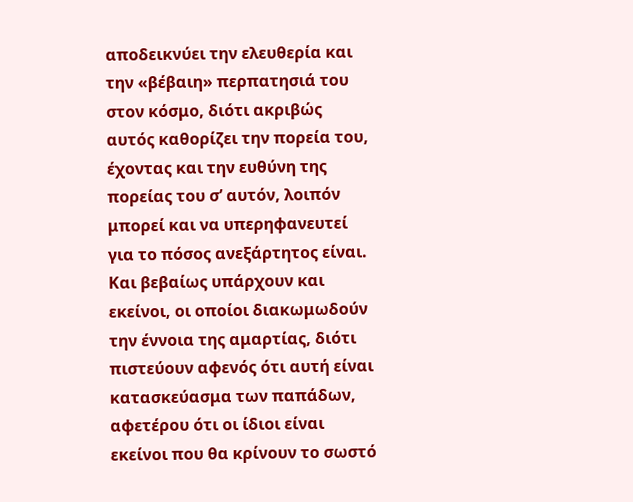αποδεικνύει την ελευθερία και την «βέβαιη» περπατησιά του στον κόσμο, διότι ακριβώς αυτός καθορίζει την πορεία του, έχοντας και την ευθύνη της πορείας του σ’ αυτόν, λοιπόν μπορεί και να υπερηφανευτεί για το πόσος ανεξάρτητος είναι. Και βεβαίως υπάρχουν και εκείνοι, οι οποίοι διακωμωδούν την έννοια της αμαρτίας, διότι πιστεύουν αφενός ότι αυτή είναι κατασκεύασμα των παπάδων, αφετέρου ότι οι ίδιοι είναι εκείνοι που θα κρίνουν το σωστό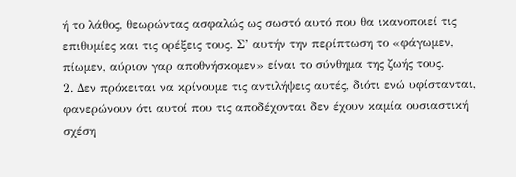ή το λάθος, θεωρώντας ασφαλώς ως σωστό αυτό που θα ικανοποιεί τις επιθυμίες και τις ορέξεις τους. Σ’ αυτήν την περίπτωση το «φάγωμεν, πίωμεν, αύριον γαρ αποθνήσκομεν» είναι το σύνθημα της ζωής τους.
2. Δεν πρόκειται να κρίνουμε τις αντιλήψεις αυτές, διότι ενώ υφίστανται, φανερώνουν ότι αυτοί που τις αποδέχονται δεν έχουν καμία ουσιαστική σχέση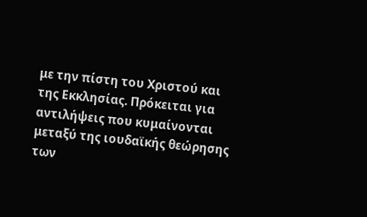με την πίστη του Χριστού και της Εκκλησίας. Πρόκειται για αντιλήψεις που κυμαίνονται μεταξύ της ιουδαϊκής θεώρησης των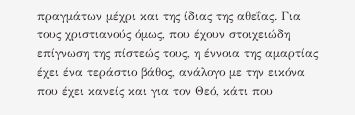πραγμάτων μέχρι και της ίδιας της αθεΐας. Για τους χριστιανούς όμως, που έχουν στοιχειώδη επίγνωση της πίστεώς τους, η έννοια της αμαρτίας έχει ένα τεράστιο βάθος, ανάλογο με την εικόνα που έχει κανείς και για τον Θεό, κάτι που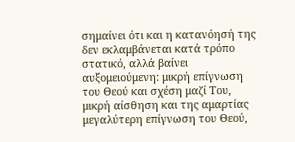σημαίνει ότι και η κατανόησή της δεν εκλαμβάνεται κατά τρόπο στατικό, αλλά βαίνει αυξομειούμενη: μικρή επίγνωση του Θεού και σχέση μαζί Του, μικρή αίσθηση και της αμαρτίας μεγαλύτερη επίγνωση του Θεού,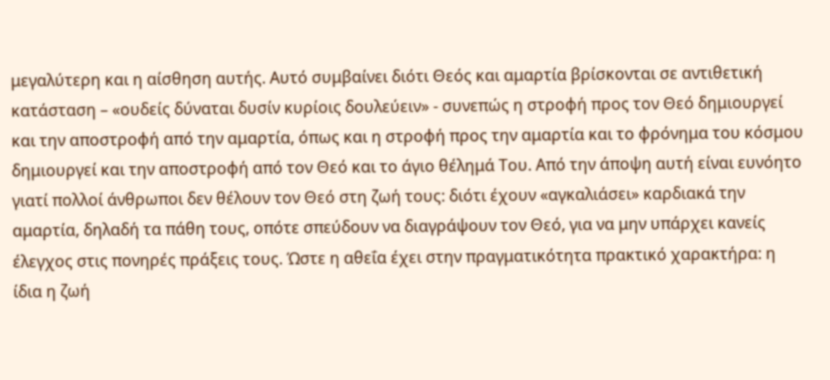μεγαλύτερη και η αίσθηση αυτής. Αυτό συμβαίνει διότι Θεός και αμαρτία βρίσκονται σε αντιθετική κατάσταση – «ουδείς δύναται δυσίν κυρίοις δουλεύειν» - συνεπώς η στροφή προς τον Θεό δημιουργεί και την αποστροφή από την αμαρτία, όπως και η στροφή προς την αμαρτία και το φρόνημα του κόσμου δημιουργεί και την αποστροφή από τον Θεό και το άγιο θέλημά Του. Από την άποψη αυτή είναι ευνόητο γιατί πολλοί άνθρωποι δεν θέλουν τον Θεό στη ζωή τους: διότι έχουν «αγκαλιάσει» καρδιακά την αμαρτία, δηλαδή τα πάθη τους, οπότε σπεύδουν να διαγράψουν τον Θεό, για να μην υπάρχει κανείς έλεγχος στις πονηρές πράξεις τους. Ώστε η αθεΐα έχει στην πραγματικότητα πρακτικό χαρακτήρα: η ίδια η ζωή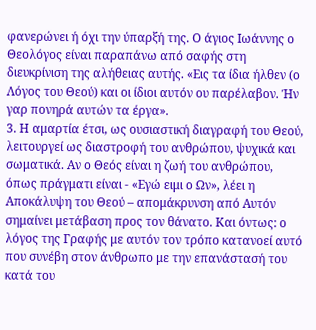φανερώνει ή όχι την ύπαρξή της. Ο άγιος Ιωάννης ο Θεολόγος είναι παραπάνω από σαφής στη διευκρίνιση της αλήθειας αυτής. «Εις τα ίδια ήλθεν (ο Λόγος του Θεού) και οι ίδιοι αυτόν ου παρέλαβον. Ήν γαρ πονηρά αυτών τα έργα».
3. Η αμαρτία έτσι, ως ουσιαστική διαγραφή του Θεού, λειτουργεί ως διαστροφή του ανθρώπου, ψυχικά και σωματικά. Αν ο Θεός είναι η ζωή του ανθρώπου, όπως πράγματι είναι - «Εγώ ειμι ο Ων», λέει η Αποκάλυψη του Θεού – απομάκρυνση από Αυτόν σημαίνει μετάβαση προς τον θάνατο. Και όντως: ο λόγος της Γραφής με αυτόν τον τρόπο κατανοεί αυτό που συνέβη στον άνθρωπο με την επανάστασή του κατά του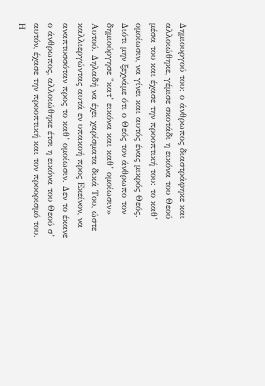Δημιουργού του: ο άνθρωπος διαστράφηκε και αλλοιώθηκε, γέμισε σκοτάδι η εικόνα του Θεού μέσα του και έχασε την προοπτική του: το καθ’ ομοίωσιν, να γίνει και αυτός ένας μικρός Θεός. Διότι μην ξεχνάμε ότι ο Θεός τον άνθρωπο τον δημιούργησε "κατ’ εικόνα και καθ’ ομοίωσιν» Αυτού. Δηλαδή να έχει χαρίσματα δικά Του, ώστε καλλιεργώντας αυτά εν υπακοή προς Εκείνον, να αναπτυσσόταν προς το καθ’ ομοίωσιν. Δεν το έκανε ο άνθρωπος, αλλοιώθηκε έτσι η εικόνα του Θεού σ’ αυτόν, έχασε την προοπτική και τον προορισμό του. Η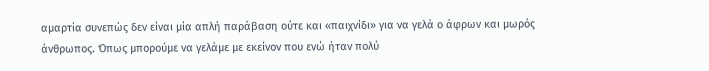αμαρτία συνεπώς δεν είναι μία απλή παράβαση ούτε και «παιχνίδι» για να γελά ο άφρων και μωρός άνθρωπος. Όπως μπορούμε να γελάμε με εκείνον που ενώ ήταν πολύ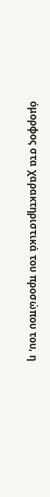όμορφος στα χαρακτηριστικά του προσώπου του, η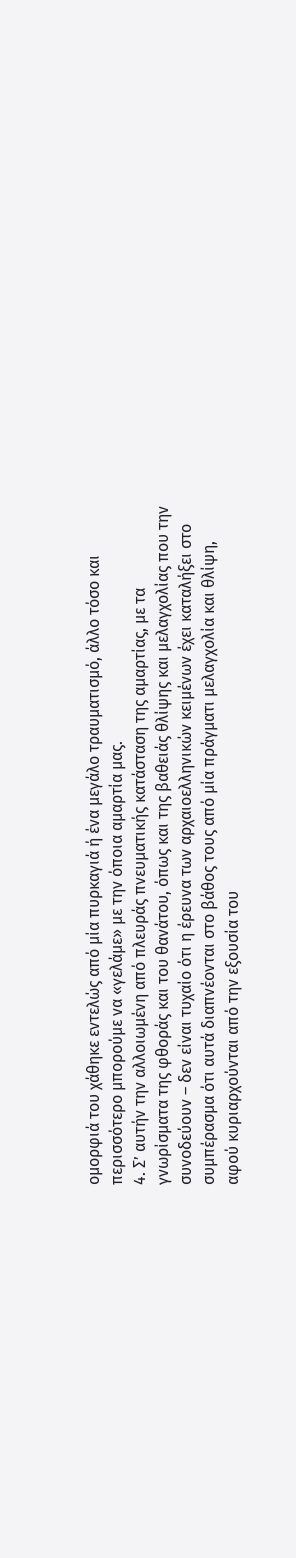ομορφιά του χάθηκε εντελώς από μία πυρκαγιά ή ένα μεγάλο τραυματισμό, άλλο τόσο και περισσότερο μπορούμε να «γελάμε» με την όποια αμαρτία μας.
4. Σ’ αυτήν την αλλοιωμένη από πλευράς πνευματικής κατάσταση της αμαρτίας, με τα γνωρίσματα της φθοράς και του θανάτου, όπως και της βαθειάς θλίψης και μελαγχολίας που την συνοδεύουν – δεν είναι τυχαίο ότι η έρευνα των αρχαιοελληνικών κειμένων έχει καταλήξει στο συμπέρασμα ότι αυτά διαπνέονται στο βάθος τους από μία πράγματι μελαγχολία και θλίψη, αφού κυριαρχούνται από την εξουσία του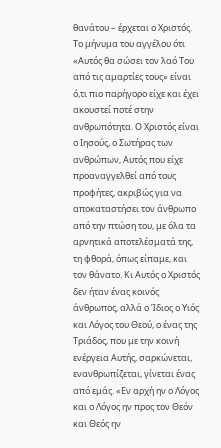θανάτου – έρχεται ο Χριστός. Το μήνυμα του αγγέλου ότι «Αυτός θα σώσει τον λαό Του από τις αμαρτίες τους» είναι ό,τι πιο παρήγορο είχε και έχει ακουστεί ποτέ στην ανθρωπότητα. Ο Χριστός είναι ο Ιησούς, ο Σωτήρας των ανθρώπων, Αυτός που είχε προαναγγελθεί από τους προφήτες, ακριβώς για να αποκαταστήσει τον άνθρωπο από την πτώση του, με όλα τα αρνητικά αποτελέσματά της, τη φθορά, όπως είπαμε, και τον θάνατο. Κι Αυτός ο Χριστός δεν ήταν ένας κοινός άνθρωπος, αλλά ο Ίδιος ο Υιός και Λόγος του Θεού, ο ένας της Τριάδος, που με την κοινή ενέργεια Αυτής, σαρκώνεται, ενανθρωπίζεται, γίνεται ένας από εμάς. «Εν αρχή ην ο Λόγος και ο Λόγος ην προς τον Θεόν και Θεός ην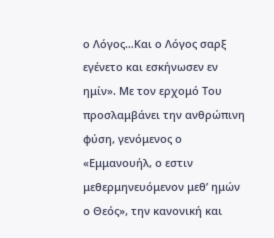ο Λόγος…Και ο Λόγος σαρξ εγένετο και εσκήνωσεν εν ημίν». Με τον ερχομό Του προσλαμβάνει την ανθρώπινη φύση, γενόμενος ο «Εμμανουήλ, ο εστιν μεθερμηνευόμενον μεθ’ ημών ο Θεός», την κανονική και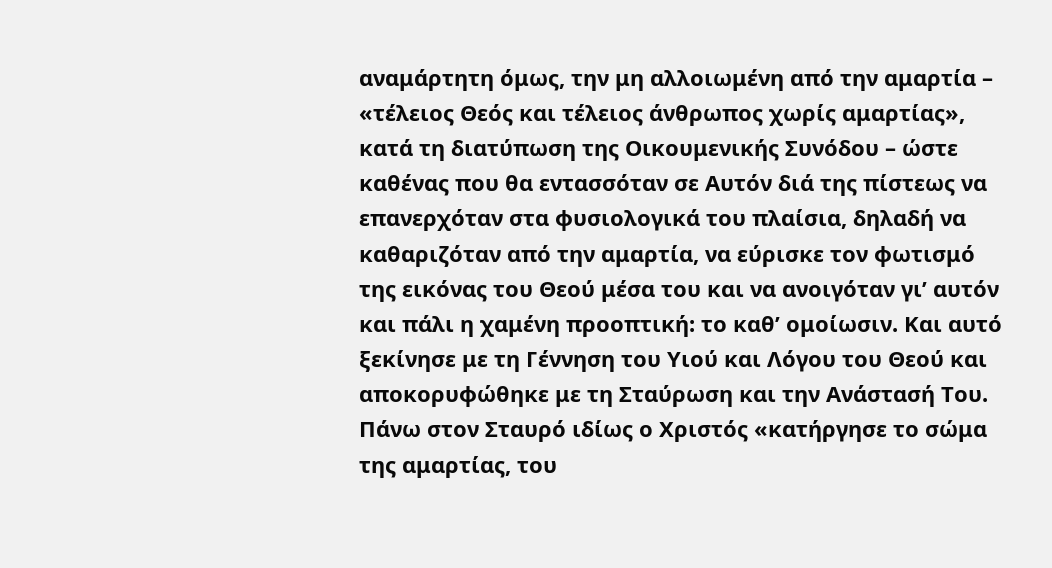αναμάρτητη όμως, την μη αλλοιωμένη από την αμαρτία – «τέλειος Θεός και τέλειος άνθρωπος χωρίς αμαρτίας», κατά τη διατύπωση της Οικουμενικής Συνόδου – ώστε καθένας που θα εντασσόταν σε Αυτόν διά της πίστεως να επανερχόταν στα φυσιολογικά του πλαίσια, δηλαδή να καθαριζόταν από την αμαρτία, να εύρισκε τον φωτισμό της εικόνας του Θεού μέσα του και να ανοιγόταν γι’ αυτόν και πάλι η χαμένη προοπτική: το καθ’ ομοίωσιν. Και αυτό ξεκίνησε με τη Γέννηση του Υιού και Λόγου του Θεού και αποκορυφώθηκε με τη Σταύρωση και την Ανάστασή Του. Πάνω στον Σταυρό ιδίως ο Χριστός «κατήργησε το σώμα της αμαρτίας, του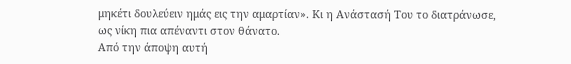μηκέτι δουλεύειν ημάς εις την αμαρτίαν». Κι η Ανάστασή Του το διατράνωσε, ως νίκη πια απέναντι στον θάνατο.
Από την άποψη αυτή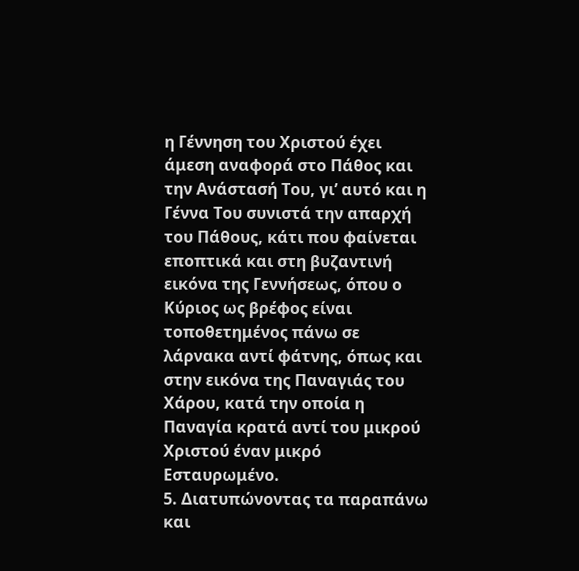η Γέννηση του Χριστού έχει άμεση αναφορά στο Πάθος και την Ανάστασή Του, γι’ αυτό και η Γέννα Του συνιστά την απαρχή του Πάθους, κάτι που φαίνεται εποπτικά και στη βυζαντινή εικόνα της Γεννήσεως, όπου ο Κύριος ως βρέφος είναι τοποθετημένος πάνω σε λάρνακα αντί φάτνης, όπως και στην εικόνα της Παναγιάς του Χάρου, κατά την οποία η Παναγία κρατά αντί του μικρού Χριστού έναν μικρό Εσταυρωμένο.
5. Διατυπώνοντας τα παραπάνω και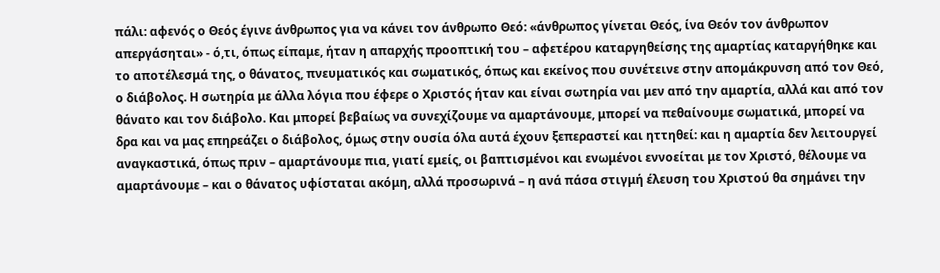πάλι: αφενός ο Θεός έγινε άνθρωπος για να κάνει τον άνθρωπο Θεό: «άνθρωπος γίνεται Θεός, ίνα Θεόν τον άνθρωπον απεργάσηται» - ό,τι, όπως είπαμε, ήταν η απαρχής προοπτική του – αφετέρου καταργηθείσης της αμαρτίας καταργήθηκε και το αποτέλεσμά της, ο θάνατος, πνευματικός και σωματικός, όπως και εκείνος που συνέτεινε στην απομάκρυνση από τον Θεό, ο διάβολος. Η σωτηρία με άλλα λόγια που έφερε ο Χριστός ήταν και είναι σωτηρία ναι μεν από την αμαρτία, αλλά και από τον θάνατο και τον διάβολο. Και μπορεί βεβαίως να συνεχίζουμε να αμαρτάνουμε, μπορεί να πεθαίνουμε σωματικά, μπορεί να δρα και να μας επηρεάζει ο διάβολος, όμως στην ουσία όλα αυτά έχουν ξεπεραστεί και ηττηθεί: και η αμαρτία δεν λειτουργεί αναγκαστικά, όπως πριν – αμαρτάνουμε πια, γιατί εμείς, οι βαπτισμένοι και ενωμένοι εννοείται με τον Χριστό, θέλουμε να αμαρτάνουμε – και ο θάνατος υφίσταται ακόμη, αλλά προσωρινά – η ανά πάσα στιγμή έλευση του Χριστού θα σημάνει την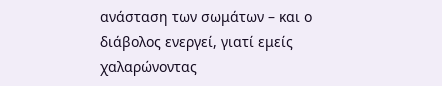ανάσταση των σωμάτων – και ο διάβολος ενεργεί, γιατί εμείς χαλαρώνοντας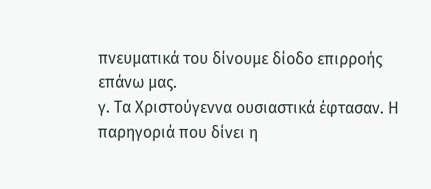πνευματικά του δίνουμε δίοδο επιρροής επάνω μας.
γ. Τα Χριστούγεννα ουσιαστικά έφτασαν. Η παρηγοριά που δίνει η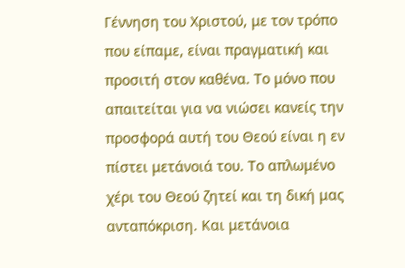Γέννηση του Χριστού, με τον τρόπο που είπαμε, είναι πραγματική και προσιτή στον καθένα. Το μόνο που απαιτείται για να νιώσει κανείς την προσφορά αυτή του Θεού είναι η εν πίστει μετάνοιά του. Το απλωμένο χέρι του Θεού ζητεί και τη δική μας ανταπόκριση. Και μετάνοια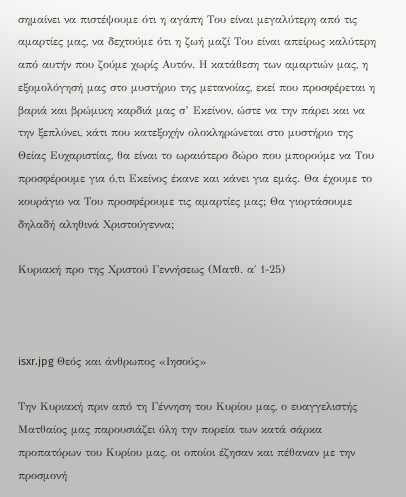σημαίνει να πιστέψουμε ότι η αγάπη Του είναι μεγαλύτερη από τις αμαρτίες μας, να δεχτούμε ότι η ζωή μαζί Του είναι απείρως καλύτερη από αυτήν που ζούμε χωρίς Αυτόν. Η κατάθεση των αμαρτιών μας, η εξομολόγησή μας στο μυστήριο της μετανοίας, εκεί που προσφέρεται η βαριά και βρώμικη καρδιά μας σ’ Εκείνον, ώστε να την πάρει και να την ξεπλύνει, κάτι που κατεξοχήν ολοκληρώνεται στο μυστήριο της Θείας Ευχαριστίας, θα είναι το ωραιότερο δώρο που μπορούμε να Του προσφέρουμε για ό,τι Εκείνος έκανε και κάνει για εμάς. Θα έχουμε το κουράγιο να Του προσφέρουμε τις αμαρτίες μας; Θα γιορτάσουμε δηλαδή αληθινά Χριστούγεννα;

Κυριακή προ της Χριστού Γεννήσεως (Ματθ. α΄ 1-25)



isxr.jpg Θεός και άνθρωπος «Ιησούς»

Την Κυριακή πριν από τη Γέννηση του Κυρίου μας, ο ευαγγελιστής Ματθαίος μας παρουσιάζει όλη την πορεία των κατά σάρκα προπατόρων του Κυρίου μας, οι οποίοι έζησαν και πέθαναν με την προσμονή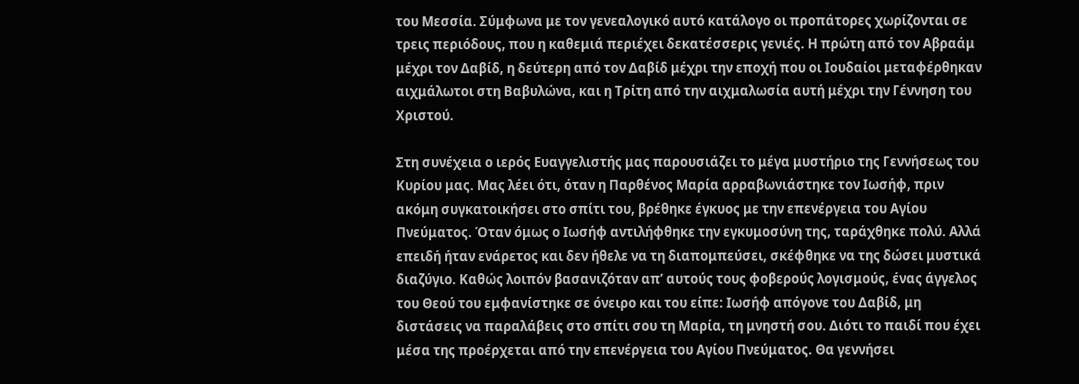του Μεσσία. Σύμφωνα με τον γενεαλογικό αυτό κατάλογο οι προπάτορες χωρίζονται σε τρεις περιόδους, που η καθεμιά περιέχει δεκατέσσερις γενιές. Η πρώτη από τον Αβραάμ μέχρι τον Δαβίδ, η δεύτερη από τον Δαβίδ μέχρι την εποχή που οι Ιουδαίοι μεταφέρθηκαν αιχμάλωτοι στη Βαβυλώνα, και η Τρίτη από την αιχμαλωσία αυτή μέχρι την Γέννηση του Χριστού.

Στη συνέχεια ο ιερός Ευαγγελιστής μας παρουσιάζει το μέγα μυστήριο της Γεννήσεως του Κυρίου μας. Μας λέει ότι, όταν η Παρθένος Μαρία αρραβωνιάστηκε τον Ιωσήφ, πριν ακόμη συγκατοικήσει στο σπίτι του, βρέθηκε έγκυος με την επενέργεια του Αγίου Πνεύματος. Όταν όμως ο Ιωσήφ αντιλήφθηκε την εγκυμοσύνη της, ταράχθηκε πολύ. Αλλά επειδή ήταν ενάρετος και δεν ήθελε να τη διαπομπεύσει, σκέφθηκε να της δώσει μυστικά διαζύγιο. Καθώς λοιπόν βασανιζόταν απ’ αυτούς τους φοβερούς λογισμούς, ένας άγγελος του Θεού του εμφανίστηκε σε όνειρο και του είπε: Ιωσήφ απόγονε του Δαβίδ, μη διστάσεις να παραλάβεις στο σπίτι σου τη Μαρία, τη μνηστή σου. Διότι το παιδί που έχει μέσα της προέρχεται από την επενέργεια του Αγίου Πνεύματος. Θα γεννήσει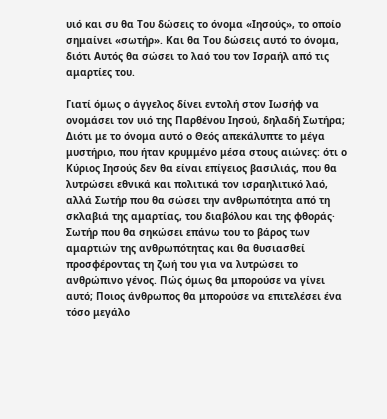υιό και συ θα Του δώσεις το όνομα «Ιησούς», το οποίο σημαίνει «σωτήρ». Και θα Του δώσεις αυτό το όνομα, διότι Αυτός θα σώσει το λαό του τον Ισραήλ από τις αμαρτίες του.

Γιατί όμως ο άγγελος δίνει εντολή στον Ιωσήφ να ονομάσει τον υιό της Παρθένου Ιησού, δηλαδή Σωτήρα; Διότι με το όνομα αυτό ο Θεός απεκάλυπτε το μέγα μυστήριο, που ήταν κρυμμένο μέσα στους αιώνες: ότι ο Κύριος Ιησούς δεν θα είναι επίγειος βασιλιάς, που θα λυτρώσει εθνικά και πολιτικά τον ισραηλιτικό λαό, αλλά Σωτήρ που θα σώσει την ανθρωπότητα από τη σκλαβιά της αμαρτίας, του διαβόλου και της φθοράς· Σωτήρ που θα σηκώσει επάνω του το βάρος των αμαρτιών της ανθρωπότητας και θα θυσιασθεί προσφέροντας τη ζωή του για να λυτρώσει το ανθρώπινο γένος. Πώς όμως θα μπορούσε να γίνει αυτό; Ποιος άνθρωπος θα μπορούσε να επιτελέσει ένα τόσο μεγάλο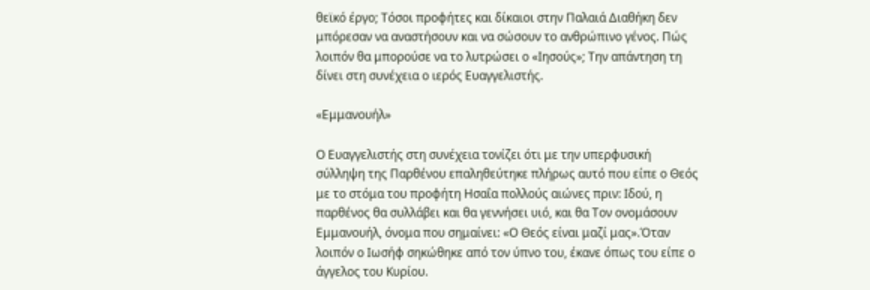θεϊκό έργο; Τόσοι προφήτες και δίκαιοι στην Παλαιά Διαθήκη δεν μπόρεσαν να αναστήσουν και να σώσουν το ανθρώπινο γένος. Πώς λοιπόν θα μπορούσε να το λυτρώσει ο «Ιησούς»; Την απάντηση τη δίνει στη συνέχεια ο ιερός Ευαγγελιστής.

«Εμμανουήλ»

Ο Ευαγγελιστής στη συνέχεια τονίζει ότι με την υπερφυσική σύλληψη της Παρθένου επαληθεύτηκε πλήρως αυτό που είπε ο Θεός με το στόμα του προφήτη Ησαΐα πολλούς αιώνες πριν: Ιδού, η παρθένος θα συλλάβει και θα γεννήσει υιό, και θα Τον ονομάσουν Εμμανουήλ, όνομα που σημαίνει: «Ο Θεός είναι μαζί μας».Όταν λοιπόν ο Ιωσήφ σηκώθηκε από τον ύπνο του, έκανε όπως του είπε ο άγγελος του Κυρίου.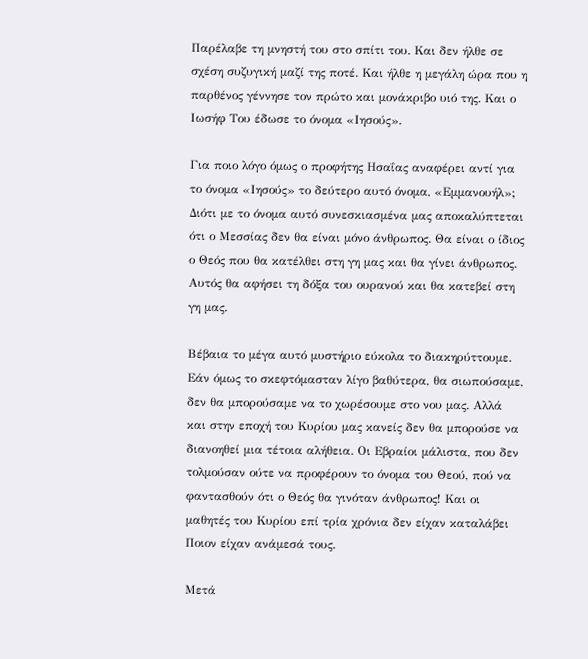Παρέλαβε τη μνηστή του στο σπίτι του. Και δεν ήλθε σε σχέση συζυγική μαζί της ποτέ. Και ήλθε η μεγάλη ώρα που η παρθένος γέννησε τον πρώτο και μονάκριβο υιό της. Και ο Ιωσήφ Του έδωσε το όνομα «Ιησούς».

Για ποιο λόγο όμως ο προφήτης Ησαΐας αναφέρει αντί για το όνομα «Ιησούς» το δεύτερο αυτό όνομα, «Εμμανουήλ»; Διότι με το όνομα αυτό συνεσκιασμένα μας αποκαλύπτεται ότι ο Μεσσίας δεν θα είναι μόνο άνθρωπος. Θα είναι ο ίδιος ο Θεός που θα κατέλθει στη γη μας και θα γίνει άνθρωπος. Αυτός θα αφήσει τη δόξα του ουρανού και θα κατεβεί στη γη μας.

Βέβαια το μέγα αυτό μυστήριο εύκολα το διακηρύττουμε. Εάν όμως το σκεφτόμασταν λίγο βαθύτερα, θα σιωπούσαμε, δεν θα μπορούσαμε να το χωρέσουμε στο νου μας. Αλλά και στην εποχή του Κυρίου μας κανείς δεν θα μπορούσε να διανοηθεί μια τέτοια αλήθεια. Οι Εβραίοι μάλιστα, που δεν τολμούσαν ούτε να προφέρουν το όνομα του Θεού, πού να φαντασθούν ότι ο Θεός θα γινόταν άνθρωπος! Και οι μαθητές του Κυρίου επί τρία χρόνια δεν είχαν καταλάβει Ποιον είχαν ανάμεσά τους.

Μετά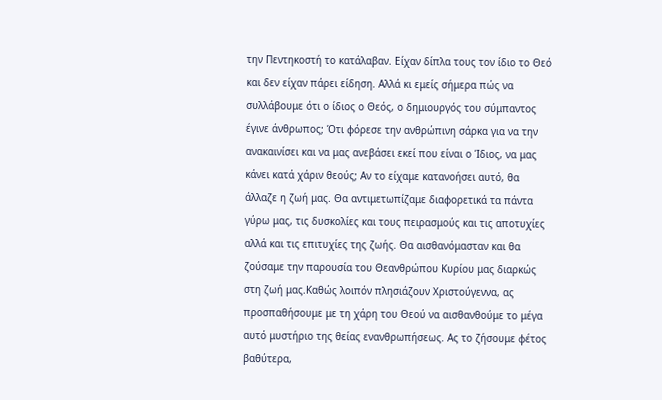την Πεντηκοστή το κατάλαβαν. Είχαν δίπλα τους τον ίδιο το Θεό και δεν είχαν πάρει είδηση. Αλλά κι εμείς σήμερα πώς να συλλάβουμε ότι ο ίδιος ο Θεός, ο δημιουργός του σύμπαντος έγινε άνθρωπος; Ότι φόρεσε την ανθρώπινη σάρκα για να την ανακαινίσει και να μας ανεβάσει εκεί που είναι ο Ίδιος, να μας κάνει κατά χάριν θεούς; Αν το είχαμε κατανοήσει αυτό, θα άλλαζε η ζωή μας. Θα αντιμετωπίζαμε διαφορετικά τα πάντα γύρω μας, τις δυσκολίες και τους πειρασμούς και τις αποτυχίες αλλά και τις επιτυχίες της ζωής. Θα αισθανόμασταν και θα ζούσαμε την παρουσία του Θεανθρώπου Κυρίου μας διαρκώς στη ζωή μας.Καθώς λοιπόν πλησιάζουν Χριστούγεννα, ας προσπαθήσουμε με τη χάρη του Θεού να αισθανθούμε το μέγα αυτό μυστήριο της θείας ενανθρωπήσεως. Ας το ζήσουμε φέτος βαθύτερα,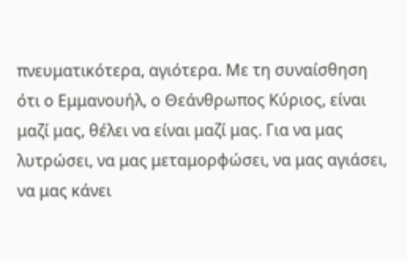πνευματικότερα, αγιότερα. Με τη συναίσθηση ότι ο Εμμανουήλ, ο Θεάνθρωπος Κύριος, είναι μαζί μας, θέλει να είναι μαζί μας. Για να μας λυτρώσει, να μας μεταμορφώσει, να μας αγιάσει, να μας κάνει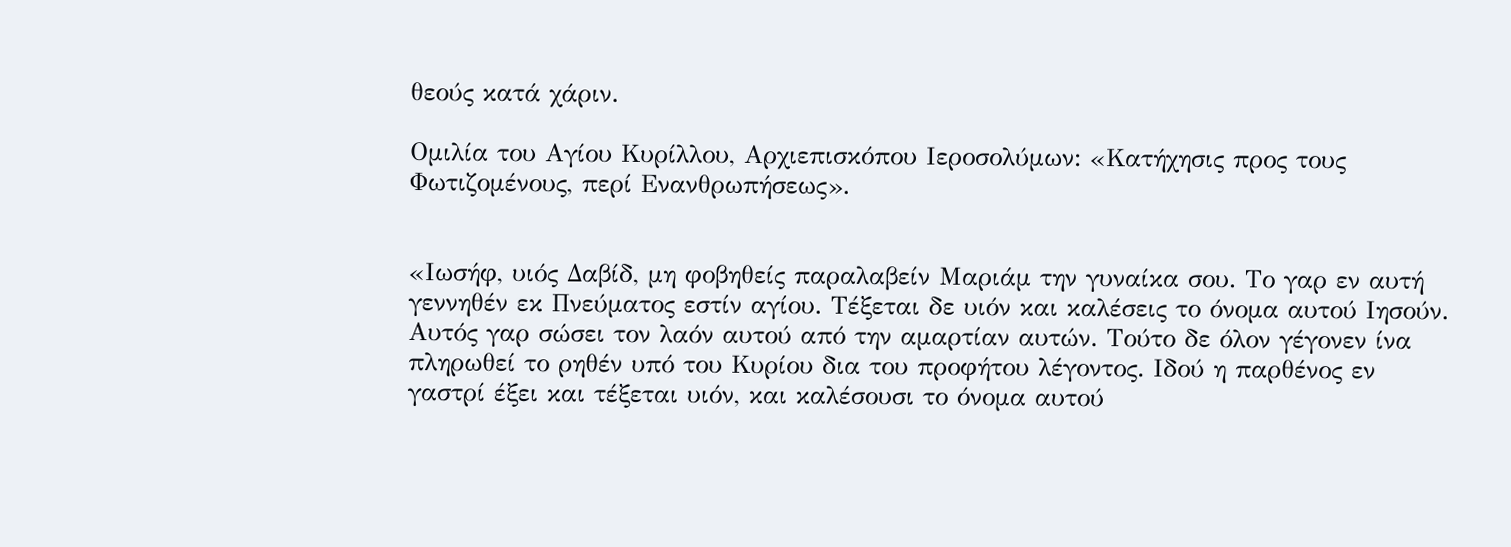θεούς κατά χάριν.

Ομιλία του Αγίου Κυρίλλου, Αρχιεπισκόπου Ιεροσολύμων: «Κατήχησις προς τους Φωτιζομένους, περί Ενανθρωπήσεως».


«Ιωσήφ, υιός Δαβίδ, μη φοβηθείς παραλαβείν Μαριάμ την γυναίκα σου. Το γαρ εν αυτή γεννηθέν εκ Πνεύματος εστίν αγίου. Τέξεται δε υιόν και καλέσεις το όνομα αυτού Ιησούν. Αυτός γαρ σώσει τον λαόν αυτού από την αμαρτίαν αυτών. Τούτο δε όλον γέγονεν ίνα πληρωθεί το ρηθέν υπό του Κυρίου δια του προφήτου λέγοντος. Ιδού η παρθένος εν γαστρί έξει και τέξεται υιόν, και καλέσουσι το όνομα αυτού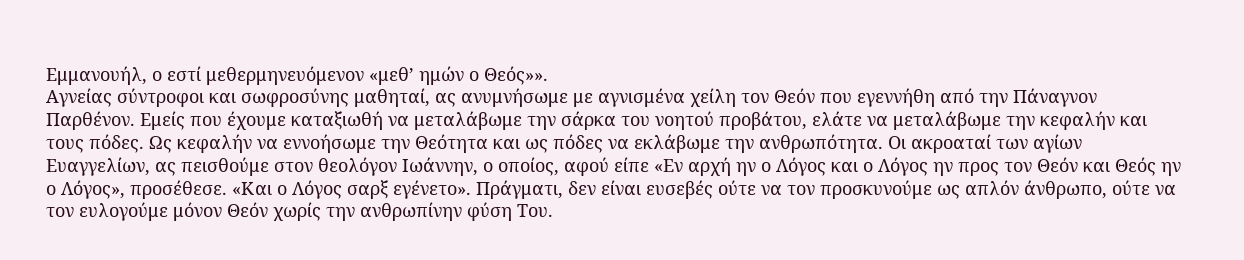Εμμανουήλ, ο εστί μεθερμηνευόμενον «μεθ’ ημών ο Θεός»».
Αγνείας σύντροφοι και σωφροσύνης μαθηταί, ας ανυμνήσωμε με αγνισμένα χείλη τον Θεόν που εγεννήθη από την Πάναγνον Παρθένον. Εμείς που έχουμε καταξιωθή να μεταλάβωμε την σάρκα του νοητού προβάτου, ελάτε να μεταλάβωμε την κεφαλήν και τους πόδες. Ως κεφαλήν να εννοήσωμε την Θεότητα και ως πόδες να εκλάβωμε την ανθρωπότητα. Οι ακροαταί των αγίων Ευαγγελίων, ας πεισθούμε στον θεολόγον Ιωάννην, ο οποίος, αφού είπε «Εν αρχή ην ο Λόγος και ο Λόγος ην προς τον Θεόν και Θεός ην ο Λόγος», προσέθεσε. «Και ο Λόγος σαρξ εγένετο». Πράγματι, δεν είναι ευσεβές ούτε να τον προσκυνούμε ως απλόν άνθρωπο, ούτε να τον ευλογούμε μόνον Θεόν χωρίς την ανθρωπίνην φύση Του.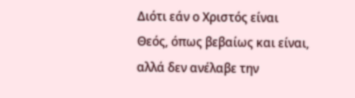Διότι εάν ο Χριστός είναι Θεός, όπως βεβαίως και είναι, αλλά δεν ανέλαβε την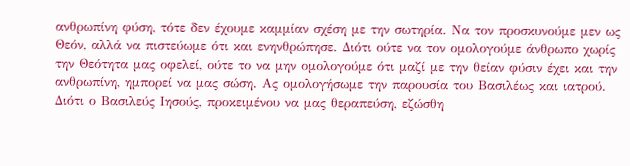ανθρωπίνη φύση, τότε δεν έχουμε καμμίαν σχέση με την σωτηρία. Να τον προσκυνούμε μεν ως Θεόν, αλλά να πιστεύωμε ότι και ενηνθρώπησε. Διότι ούτε να τον ομολογούμε άνθρωπο χωρίς την Θεότητα μας οφελεί, ούτε το να μην ομολογούμε ότι μαζί με την θείαν φύσιν έχει και την ανθρωπίνη, ημπορεί να μας σώση. Ας ομολογήσωμε την παρουσία του Βασιλέως και ιατρού. Διότι ο Βασιλεύς Ιησούς, προκειμένου να μας θεραπεύση, εζώσθη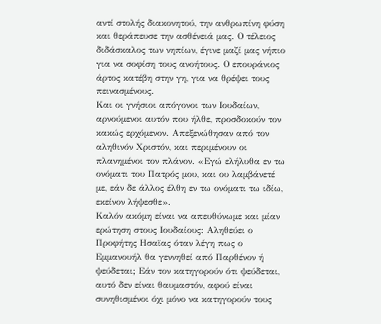αντί στολής διακονητού, την ανθρωπίνη φύση και θεράπευσε την ασθένειά μας. Ο τέλειος διδάσκαλος των νηπίων, έγινε μαζί μας νήπιο για να σοφίση τους ανοήτους. Ο επουράνιος άρτος κατέβη στην γη, για να θρέψει τους πεινασμένους.
Και οι γνήσιοι απόγονοι των Ιουδαίων, αρνούμενοι αυτόν που ήλθε, προσδοκούν τον κακώς ερχόμενον. Απεξενώθησαν από τον αληθινόν Χριστόν, και περιμένουν οι πλανημένοι τον πλάνον. «Εγώ ελήλυθα εν τω ονόματι του Πατρός μου, και ου λαμβάνετέ με, εάν δε άλλος έλθη εν τω ονόματι τω ιδίω, εκείνον λήψεσθε».
Καλόν ακόμη είναι να απευθύνωμε και μίαν ερώτηση στους Ιουδαίους: Αληθεύει ο Προφήτης Ησαϊας όταν λέγη πως ο Εμμανουήλ θα γεννηθεί από Παρθένον ή ψεύδεται; Εάν τον κατηγορούν ότι ψεύδεται, αυτό δεν είναι θαυμαστόν, αφού είναι συνηθισμένοι όχι μόνο να κατηγορούν τους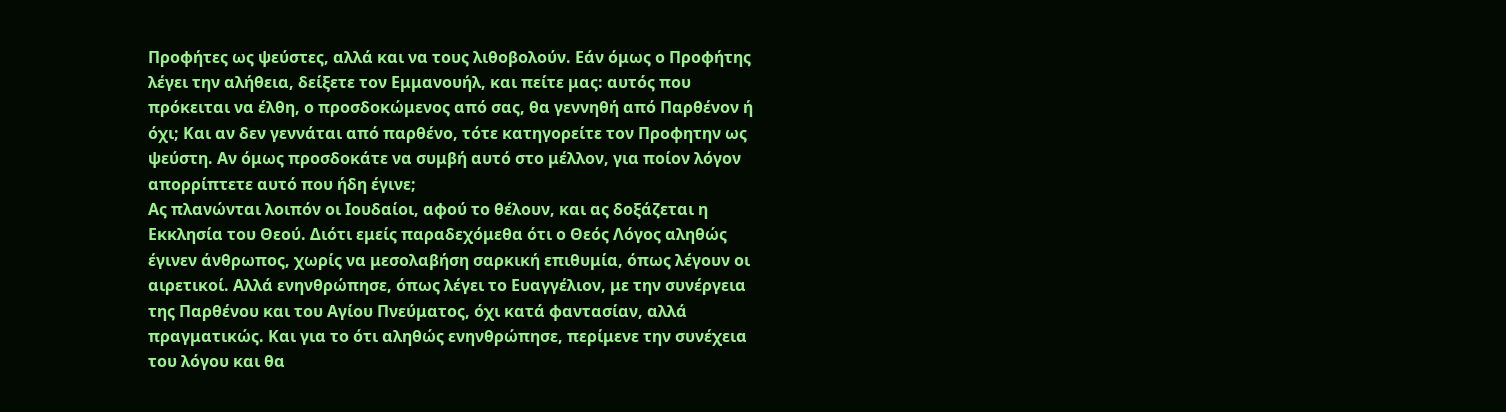Προφήτες ως ψεύστες, αλλά και να τους λιθοβολούν. Εάν όμως ο Προφήτης λέγει την αλήθεια, δείξετε τον Εμμανουήλ, και πείτε μας: αυτός που πρόκειται να έλθη, ο προσδοκώμενος από σας, θα γεννηθή από Παρθένον ή όχι; Και αν δεν γεννάται από παρθένο, τότε κατηγορείτε τον Προφητην ως ψεύστη. Αν όμως προσδοκάτε να συμβή αυτό στο μέλλον, για ποίον λόγον απορρίπτετε αυτό που ήδη έγινε;
Ας πλανώνται λοιπόν οι Ιουδαίοι, αφού το θέλουν, και ας δοξάζεται η Εκκλησία του Θεού. Διότι εμείς παραδεχόμεθα ότι ο Θεός Λόγος αληθώς έγινεν άνθρωπος, χωρίς να μεσολαβήση σαρκική επιθυμία, όπως λέγουν οι αιρετικοί. Αλλά ενηνθρώπησε, όπως λέγει το Ευαγγέλιον, με την συνέργεια της Παρθένου και του Αγίου Πνεύματος, όχι κατά φαντασίαν, αλλά πραγματικώς. Και για το ότι αληθώς ενηνθρώπησε, περίμενε την συνέχεια του λόγου και θα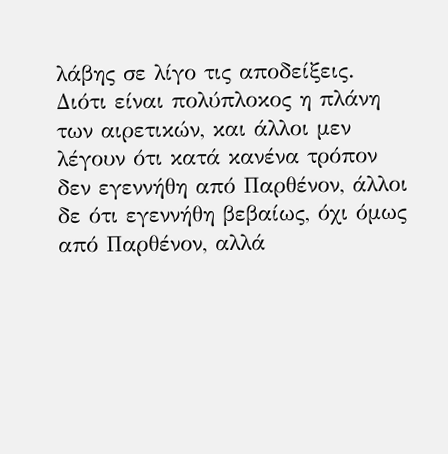λάβης σε λίγο τις αποδείξεις. Διότι είναι πολύπλοκος η πλάνη των αιρετικών, και άλλοι μεν λέγουν ότι κατά κανένα τρόπον δεν εγεννήθη από Παρθένον, άλλοι δε ότι εγεννήθη βεβαίως, όχι όμως από Παρθένον, αλλά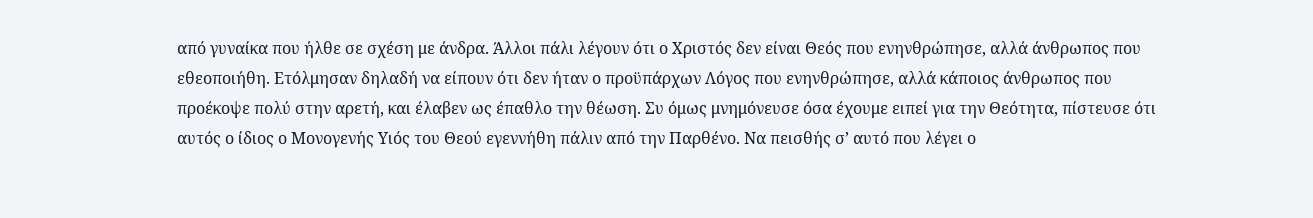από γυναίκα που ήλθε σε σχέση με άνδρα. Άλλοι πάλι λέγουν ότι ο Χριστός δεν είναι Θεός που ενηνθρώπησε, αλλά άνθρωπος που εθεοποιήθη. Ετόλμησαν δηλαδή να είπουν ότι δεν ήταν ο προϋπάρχων Λόγος που ενηνθρώπησε, αλλά κάποιος άνθρωπος που προέκοψε πολύ στην αρετή, και έλαβεν ως έπαθλο την θέωση. Συ όμως μνημόνευσε όσα έχουμε ειπεί για την Θεότητα, πίστευσε ότι αυτός ο ίδιος ο Μονογενής Υιός του Θεού εγεννήθη πάλιν από την Παρθένο. Να πεισθής σ’ αυτό που λέγει ο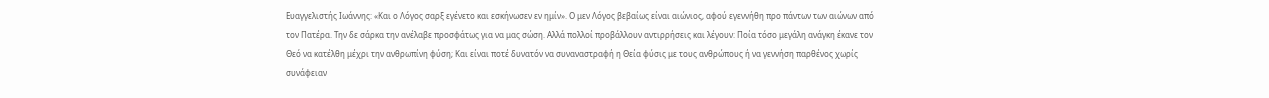Ευαγγελιστής Ιωάννης: «Και ο Λόγος σαρξ εγένετο και εσκήνωσεν εν ημίν». Ο μεν Λόγος βεβαίως είναι αιώνιος, αφού εγεννήθη προ πάντων των αιώνων από τον Πατέρα. Την δε σάρκα την ανέλαβε προσφάτως για να μας σώση. Αλλά πολλοί προβάλλουν αντιρρήσεις και λέγουν: Ποία τόσο μεγάλη ανάγκη έκανε τον Θεό να κατέλθη μέχρι την ανθρωπίνη φύση; Και είναι ποτέ δυνατόν να συναναστραφή η Θεία φύσις με τους ανθρώπους ή να γεννήση παρθένος χωρίς συνάφειαν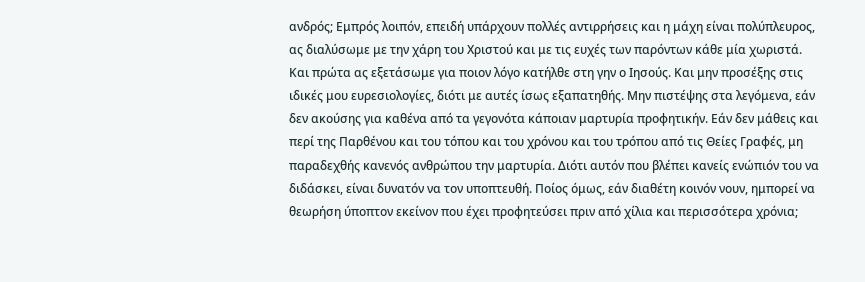ανδρός; Εμπρός λοιπόν, επειδή υπάρχουν πολλές αντιρρήσεις και η μάχη είναι πολύπλευρος, ας διαλύσωμε με την χάρη του Χριστού και με τις ευχές των παρόντων κάθε μία χωριστά.
Και πρώτα ας εξετάσωμε για ποιον λόγο κατήλθε στη γην ο Ιησούς. Και μην προσέξης στις ιδικές μου ευρεσιολογίες, διότι με αυτές ίσως εξαπατηθής. Μην πιστέψης στα λεγόμενα, εάν δεν ακούσης για καθένα από τα γεγονότα κάποιαν μαρτυρία προφητικήν. Εάν δεν μάθεις και περί της Παρθένου και του τόπου και του χρόνου και του τρόπου από τις Θείες Γραφές, μη παραδεχθής κανενός ανθρώπου την μαρτυρία. Διότι αυτόν που βλέπει κανείς ενώπιόν του να διδάσκει, είναι δυνατόν να τον υποπτευθή. Ποίος όμως, εάν διαθέτη κοινόν νουν, ημπορεί να θεωρήση ύποπτον εκείνον που έχει προφητεύσει πριν από χίλια και περισσότερα χρόνια;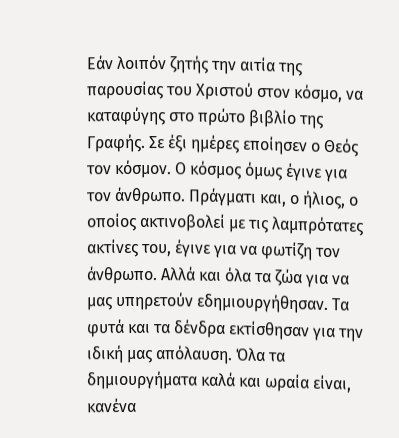Εάν λοιπόν ζητής την αιτία της παρουσίας του Χριστού στον κόσμο, να καταφύγης στο πρώτο βιβλίο της Γραφής. Σε έξι ημέρες εποίησεν ο Θεός τον κόσμον. Ο κόσμος όμως έγινε για τον άνθρωπο. Πράγματι και, ο ήλιος, ο οποίος ακτινοβολεί με τις λαμπρότατες ακτίνες του, έγινε για να φωτίζη τον άνθρωπο. Αλλά και όλα τα ζώα για να μας υπηρετούν εδημιουργήθησαν. Τα φυτά και τα δένδρα εκτίσθησαν για την ιδική μας απόλαυση. Όλα τα δημιουργήματα καλά και ωραία είναι, κανένα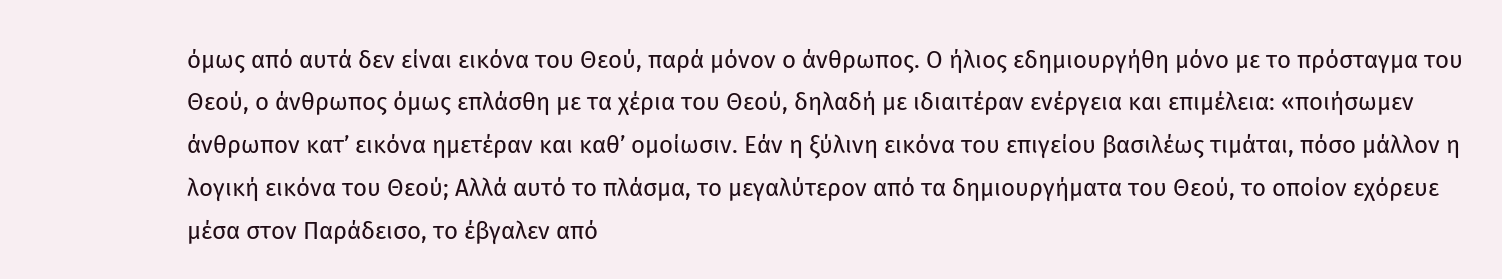όμως από αυτά δεν είναι εικόνα του Θεού, παρά μόνον ο άνθρωπος. Ο ήλιος εδημιουργήθη μόνο με το πρόσταγμα του Θεού, ο άνθρωπος όμως επλάσθη με τα χέρια του Θεού, δηλαδή με ιδιαιτέραν ενέργεια και επιμέλεια: «ποιήσωμεν άνθρωπον κατ’ εικόνα ημετέραν και καθ’ ομοίωσιν. Εάν η ξύλινη εικόνα του επιγείου βασιλέως τιμάται, πόσο μάλλον η λογική εικόνα του Θεού; Αλλά αυτό το πλάσμα, το μεγαλύτερον από τα δημιουργήματα του Θεού, το οποίον εχόρευε μέσα στον Παράδεισο, το έβγαλεν από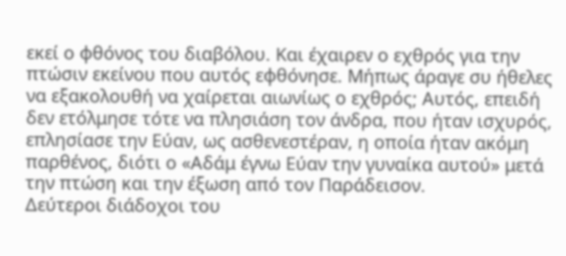εκεί ο φθόνος του διαβόλου. Και έχαιρεν ο εχθρός για την πτώσιν εκείνου που αυτός εφθόνησε. Μήπως άραγε συ ήθελες να εξακολουθή να χαίρεται αιωνίως ο εχθρός; Αυτός, επειδή δεν ετόλμησε τότε να πλησιάση τον άνδρα, που ήταν ισχυρός, επλησίασε την Εύαν, ως ασθενεστέραν, η οποία ήταν ακόμη παρθένος, διότι ο «Αδάμ έγνω Εύαν την γυναίκα αυτού» μετά την πτώση και την έξωση από τον Παράδεισον.
Δεύτεροι διάδοχοι του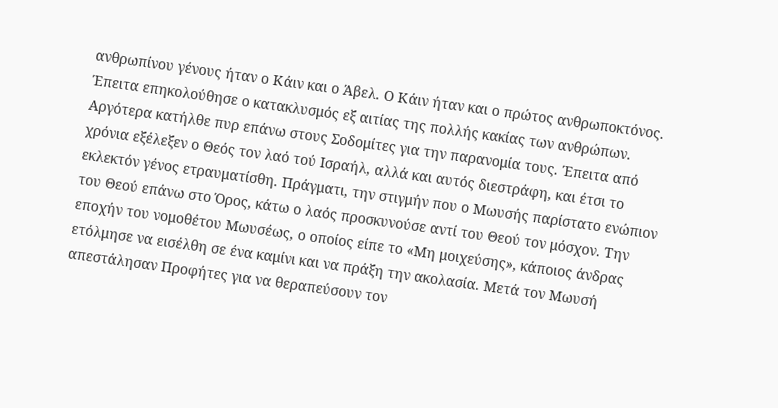ανθρωπίνου γένους ήταν ο Κάιν και ο Άβελ. Ο Κάιν ήταν και ο πρώτος ανθρωποκτόνος. Έπειτα επηκολούθησε ο κατακλυσμός εξ αιτίας της πολλής κακίας των ανθρώπων. Αργότερα κατήλθε πυρ επάνω στους Σοδομίτες για την παρανομία τους. Έπειτα από χρόνια εξέλεξεν ο Θεός τον λαό τού Ισραήλ, αλλά και αυτός διεστράφη, και έτσι το εκλεκτόν γένος ετραυματίσθη. Πράγματι, την στιγμήν που ο Μωυσής παρίστατο ενώπιον του Θεού επάνω στο Όρος, κάτω ο λαός προσκυνούσε αντί του Θεού τον μόσχον. Την εποχήν του νομοθέτου Μωυσέως, ο οποίος είπε το «Μη μοιχεύσης», κάποιος άνδρας ετόλμησε να εισέλθη σε ένα καμίνι και να πράξη την ακολασία. Μετά τον Μωυσή απεστάλησαν Προφήτες για να θεραπεύσουν τον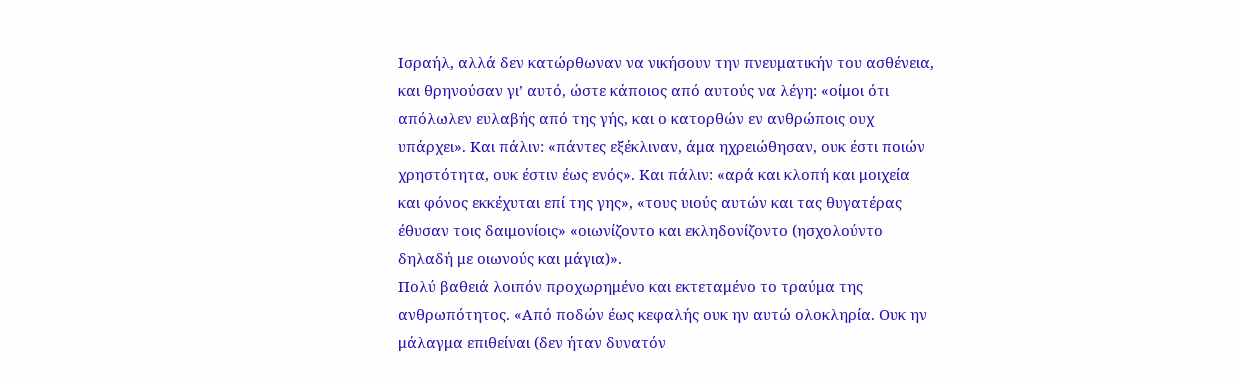Ισραήλ, αλλά δεν κατώρθωναν να νικήσουν την πνευματικήν του ασθένεια, και θρηνούσαν γι’ αυτό, ώστε κάποιος από αυτούς να λέγη: «οίμοι ότι απόλωλεν ευλαβής από της γής, και ο κατορθών εν ανθρώποις ουχ υπάρχει». Και πάλιν: «πάντες εξέκλιναν, άμα ηχρειώθησαν, ουκ έστι ποιών χρηστότητα, ουκ έστιν έως ενός». Και πάλιν: «αρά και κλοπή και μοιχεία και φόνος εκκέχυται επί της γης», «τους υιούς αυτών και τας θυγατέρας έθυσαν τοις δαιμονίοις» «οιωνίζοντο και εκληδονίζοντο (ησχολούντο δηλαδή με οιωνούς και μάγια)».
Πολύ βαθειά λοιπόν προχωρημένο και εκτεταμένο το τραύμα της ανθρωπότητος. «Από ποδών έως κεφαλής ουκ ην αυτώ ολοκληρία. Ουκ ην μάλαγμα επιθείναι (δεν ήταν δυνατόν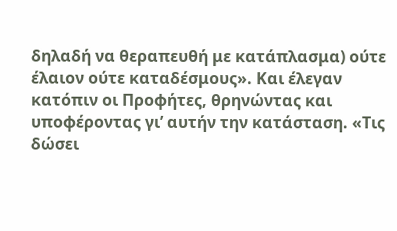δηλαδή να θεραπευθή με κατάπλασμα) ούτε έλαιον ούτε καταδέσμους». Και έλεγαν κατόπιν οι Προφήτες, θρηνώντας και υποφέροντας γι’ αυτήν την κατάσταση. «Τις δώσει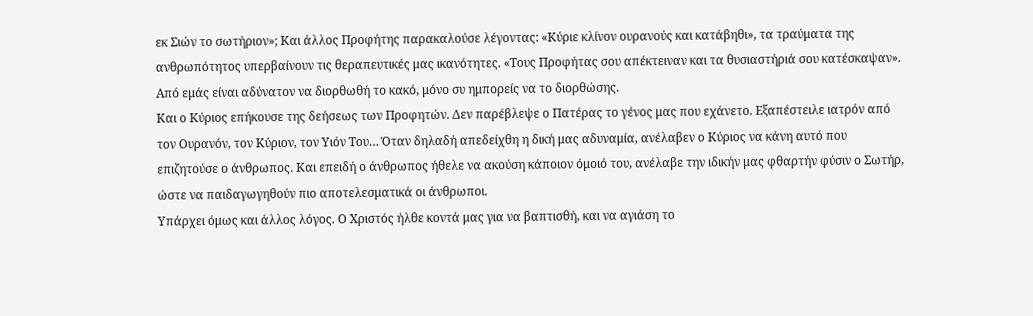εκ Σιών το σωτήριον»; Και άλλος Προφήτης παρακαλούσε λέγοντας: «Κύριε κλίνον ουρανούς και κατάβηθι», τα τραύματα της ανθρωπότητος υπερβαίνουν τις θεραπευτικές μας ικανότητες. «Τους Προφήτας σου απέκτειναν και τα θυσιαστήριά σου κατέσκαψαν». Από εμάς είναι αδύνατον να διορθωθή το κακό, μόνο συ ημπορείς να το διορθώσης.
Και ο Κύριος επήκουσε της δεήσεως των Προφητών. Δεν παρέβλεψε ο Πατέρας το γένος μας που εχάνετο. Εξαπέστειλε ιατρόν από τον Ουρανόν, τον Κύριον, τον Υιόν Του… Όταν δηλαδή απεδείχθη η δική μας αδυναμία, ανέλαβεν ο Κύριος να κάνη αυτό που επιζητούσε ο άνθρωπος. Και επειδή ο άνθρωπος ήθελε να ακούση κάποιον όμοιό του, ανέλαβε την ιδικήν μας φθαρτήν φύσιν ο Σωτήρ, ώστε να παιδαγωγηθούν πιο αποτελεσματικά οι άνθρωποι.
Υπάρχει όμως και άλλος λόγος. Ο Χριστός ήλθε κοντά μας για να βαπτισθή, και να αγιάση το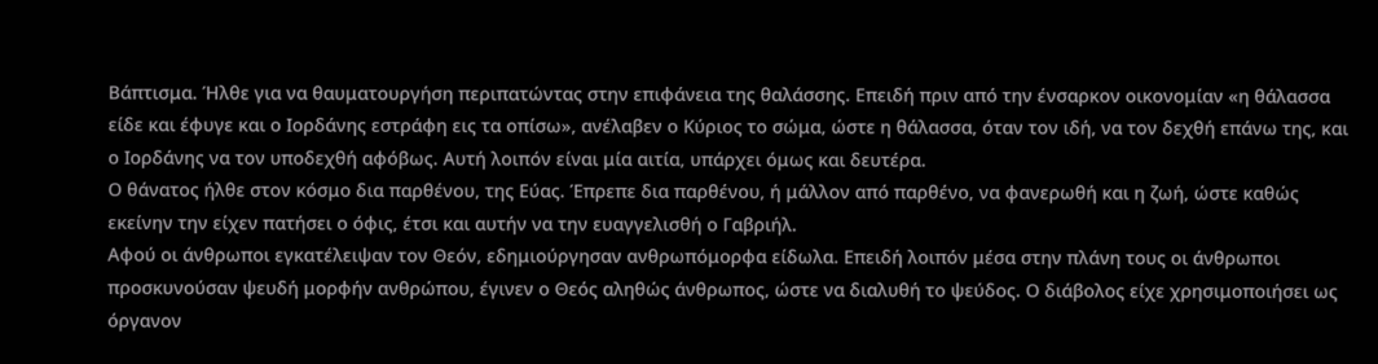Βάπτισμα. Ήλθε για να θαυματουργήση περιπατώντας στην επιφάνεια της θαλάσσης. Επειδή πριν από την ένσαρκον οικονομίαν «η θάλασσα είδε και έφυγε και ο Ιορδάνης εστράφη εις τα οπίσω», ανέλαβεν ο Κύριος το σώμα, ώστε η θάλασσα, όταν τον ιδή, να τον δεχθή επάνω της, και ο Ιορδάνης να τον υποδεχθή αφόβως. Αυτή λοιπόν είναι μία αιτία, υπάρχει όμως και δευτέρα.
Ο θάνατος ήλθε στον κόσμο δια παρθένου, της Εύας. Έπρεπε δια παρθένου, ή μάλλον από παρθένο, να φανερωθή και η ζωή, ώστε καθώς εκείνην την είχεν πατήσει ο όφις, έτσι και αυτήν να την ευαγγελισθή ο Γαβριήλ.
Αφού οι άνθρωποι εγκατέλειψαν τον Θεόν, εδημιούργησαν ανθρωπόμορφα είδωλα. Επειδή λοιπόν μέσα στην πλάνη τους οι άνθρωποι προσκυνούσαν ψευδή μορφήν ανθρώπου, έγινεν ο Θεός αληθώς άνθρωπος, ώστε να διαλυθή το ψεύδος. Ο διάβολος είχε χρησιμοποιήσει ως όργανον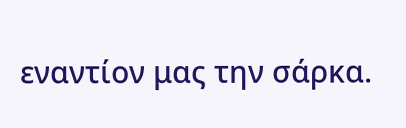εναντίον μας την σάρκα.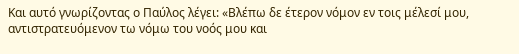Και αυτό γνωρίζοντας ο Παύλος λέγει: «Βλέπω δε έτερον νόμον εν τοις μέλεσί μου, αντιστρατευόμενον τω νόμω του νοός μου και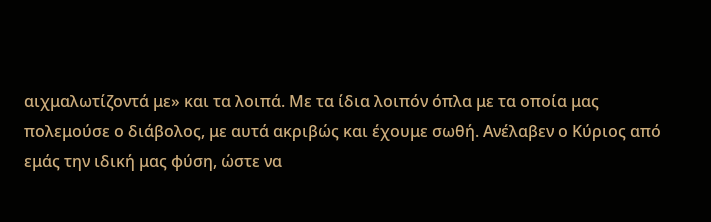αιχμαλωτίζοντά με» και τα λοιπά. Με τα ίδια λοιπόν όπλα με τα οποία μας πολεμούσε ο διάβολος, με αυτά ακριβώς και έχουμε σωθή. Ανέλαβεν ο Κύριος από εμάς την ιδική μας φύση, ώστε να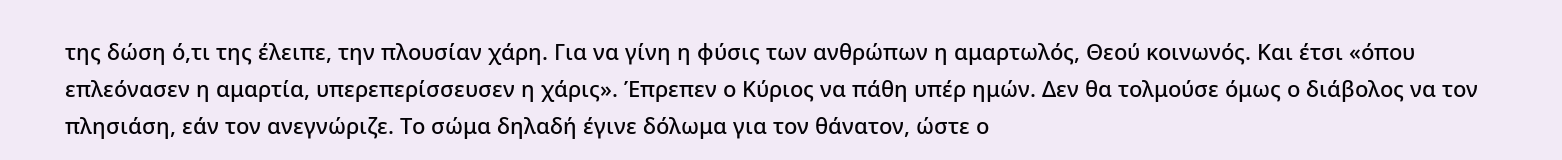της δώση ό,τι της έλειπε, την πλουσίαν χάρη. Για να γίνη η φύσις των ανθρώπων η αμαρτωλός, Θεού κοινωνός. Και έτσι «όπου επλεόνασεν η αμαρτία, υπερεπερίσσευσεν η χάρις». Έπρεπεν ο Κύριος να πάθη υπέρ ημών. Δεν θα τολμούσε όμως ο διάβολος να τον πλησιάση, εάν τον ανεγνώριζε. Το σώμα δηλαδή έγινε δόλωμα για τον θάνατον, ώστε ο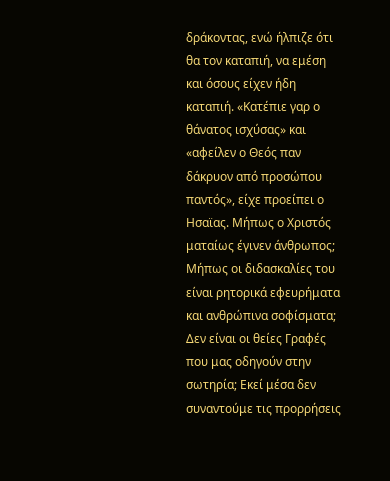δράκοντας, ενώ ήλπιζε ότι θα τον καταπιή, να εμέση και όσους είχεν ήδη καταπιή. «Κατέπιε γαρ ο θάνατος ισχύσας» και «αφείλεν ο Θεός παν δάκρυον από προσώπου παντός», είχε προείπει ο Ησαϊας. Μήπως ο Χριστός ματαίως έγινεν άνθρωπος; Μήπως οι διδασκαλίες του είναι ρητορικά εφευρήματα και ανθρώπινα σοφίσματα; Δεν είναι οι θείες Γραφές που μας οδηγούν στην σωτηρία; Εκεί μέσα δεν συναντούμε τις προρρήσεις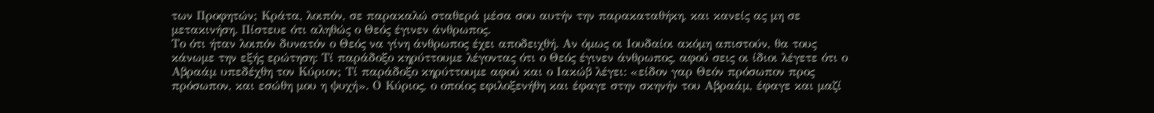των Προφητών; Κράτα, λοιπόν, σε παρακαλώ σταθερά μέσα σου αυτήν την παρακαταθήκη, και κανείς ας μη σε μετακινήση. Πίστευε ότι αληθώς ο Θεός έγινεν άνθρωπος.
Το ότι ήταν λοιπόν δυνατόν ο Θεός να γίνη άνθρωπος έχει αποδειχθή. Αν όμως οι Ιουδαίοι ακόμη απιστούν, θα τους κάνωμε την εξής ερώτηση: Τί παράδοξο κηρύττουμε λέγοντας ότι ο Θεός έγινεν άνθρωπος, αφού σεις οι ίδιοι λέγετε ότι ο Αβραάμ υπεδέχθη τον Κύριον; Τί παράδοξο κηρύττουμε αφού και ο Ιακώβ λέγει: «είδον γαρ Θεόν πρόσωπον προς πρόσωπον, και εσώθη μου η ψυχή». Ο Κύριος, ο οποίος εφιλοξενήθη και έφαγε στην σκηνήν του Αβραάμ, έφαγε και μαζί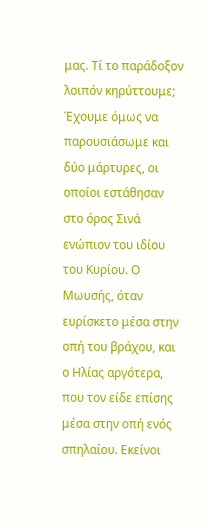μας. Τί το παράδοξον λοιπόν κηρύττουμε; Έχουμε όμως να παρουσιάσωμε και δύο μάρτυρες, οι οποίοι εστάθησαν στο όρος Σινά ενώπιον του ιδίου του Κυρίου. Ο Μωυσής, όταν ευρίσκετο μέσα στην οπή του βράχου, και ο Ηλίας αργότερα, που τον είδε επίσης μέσα στην οπή ενός σπηλαίου. Εκείνοι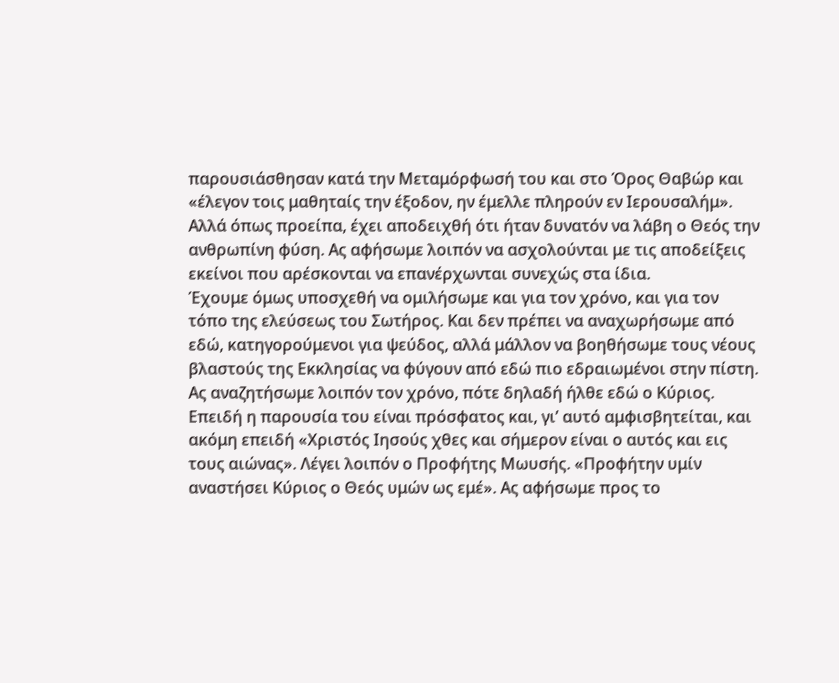παρουσιάσθησαν κατά την Μεταμόρφωσή του και στο Όρος Θαβώρ και «έλεγον τοις μαθηταίς την έξοδον, ην έμελλε πληρούν εν Ιερουσαλήμ». Αλλά όπως προείπα, έχει αποδειχθή ότι ήταν δυνατόν να λάβη ο Θεός την ανθρωπίνη φύση. Ας αφήσωμε λοιπόν να ασχολούνται με τις αποδείξεις εκείνοι που αρέσκονται να επανέρχωνται συνεχώς στα ίδια.
Έχουμε όμως υποσχεθή να ομιλήσωμε και για τον χρόνο, και για τον τόπο της ελεύσεως του Σωτήρος. Και δεν πρέπει να αναχωρήσωμε από εδώ, κατηγορούμενοι για ψεύδος, αλλά μάλλον να βοηθήσωμε τους νέους βλαστούς της Εκκλησίας να φύγουν από εδώ πιο εδραιωμένοι στην πίστη. Ας αναζητήσωμε λοιπόν τον χρόνο, πότε δηλαδή ήλθε εδώ ο Κύριος. Επειδή η παρουσία του είναι πρόσφατος και, γι’ αυτό αμφισβητείται, και ακόμη επειδή «Χριστός Ιησούς χθες και σήμερον είναι ο αυτός και εις τους αιώνας». Λέγει λοιπόν ο Προφήτης Μωυσής. «Προφήτην υμίν αναστήσει Κύριος ο Θεός υμών ως εμέ». Ας αφήσωμε προς το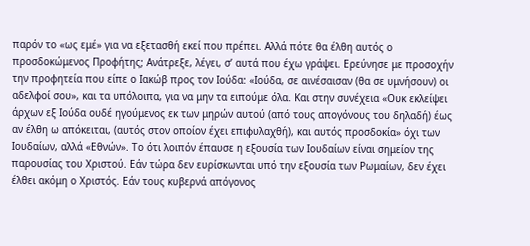παρόν το «ως εμέ» για να εξετασθή εκεί που πρέπει. Αλλά πότε θα έλθη αυτός ο προσδοκώμενος Προφήτης; Ανάτρεξε, λέγει, σ’ αυτά που έχω γράψει. Ερεύνησε με προσοχήν την προφητεία που είπε ο Ιακώβ προς τoν Ιούδα: «Ιούδα, σε αινέσαισαν (θα σε υμνήσουν) οι αδελφοί σου», και τα υπόλοιπα, για να μην τα ειπούμε όλα. Και στην συνέχεια «Ουκ εκλείψει άρχων εξ Ιούδα ουδέ ηγούμενος εκ των μηρών αυτού (από τους απογόνους του δηλαδή) έως αν έλθη ω απόκειται, (αυτός στον οποίον έχει επιφυλαχθή), και αυτός προσδοκία» όχι των Ιουδαίων, αλλά «Εθνών». Το ότι λοιπόν έπαυσε η εξουσία των Ιουδαίων είναι σημείον της παρουσίας του Χριστού. Εάν τώρα δεν ευρίσκωνται υπό την εξουσία των Ρωμαίων, δεν έχει έλθει ακόμη ο Χριστός. Εάν τους κυβερνά απόγονος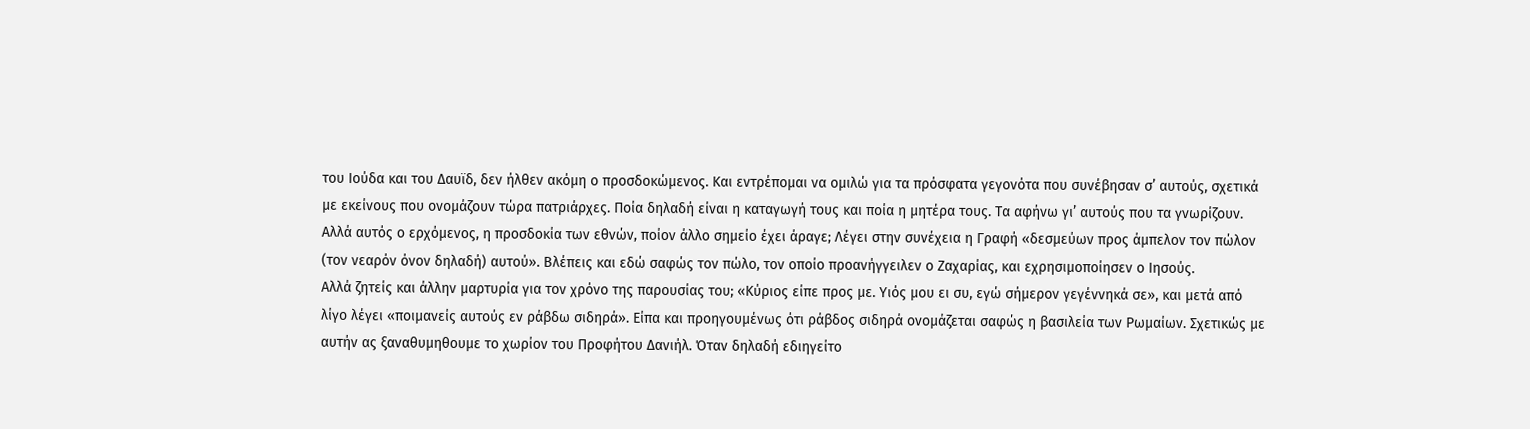του Ιούδα και του Δαυϊδ, δεν ήλθεν ακόμη ο προσδοκώμενος. Και εντρέπομαι να ομιλώ για τα πρόσφατα γεγονότα που συνέβησαν σ’ αυτούς, σχετικά με εκείνους που ονομάζουν τώρα πατριάρχες. Ποία δηλαδή είναι η καταγωγή τους και ποία η μητέρα τους. Τα αφήνω γι’ αυτούς που τα γνωρίζουν. Αλλά αυτός ο ερχόμενος, η προσδοκία των εθνών, ποίον άλλο σημείο έχει άραγε; Λέγει στην συνέχεια η Γραφή «δεσμεύων προς άμπελον τον πώλον (τον νεαρόν όνον δηλαδή) αυτού». Βλέπεις και εδώ σαφώς τον πώλο, τον οποίο προανήγγειλεν ο Ζαχαρίας, και εχρησιμοποίησεν ο Ιησούς.
Αλλά ζητείς και άλλην μαρτυρία για τον χρόνο της παρουσίας του; «Κύριος είπε προς με. Υιός μου ει συ, εγώ σήμερον γεγέννηκά σε», και μετά από λίγο λέγει «ποιμανείς αυτούς εν ράβδω σιδηρά». Είπα και προηγουμένως ότι ράβδος σιδηρά ονομάζεται σαφώς η βασιλεία των Ρωμαίων. Σχετικώς με αυτήν ας ξαναθυμηθουμε το χωρίον του Προφήτου Δανιήλ. Όταν δηλαδή εδιηγείτο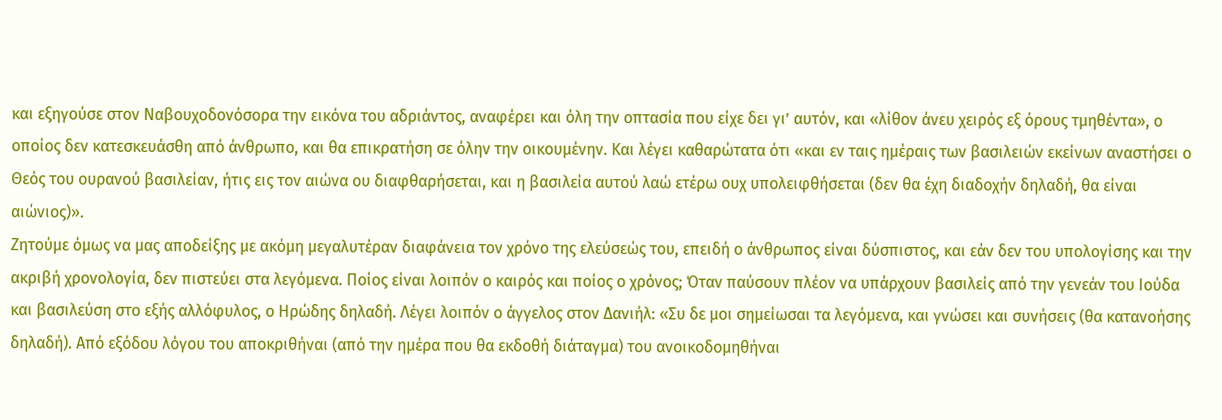και εξηγούσε στον Ναβουχοδονόσορα την εικόνα του αδριάντος, αναφέρει και όλη την οπτασία που είχε δει γι’ αυτόν, και «λίθον άνευ χειρός εξ όρους τμηθέντα», ο οποίος δεν κατεσκευάσθη από άνθρωπο, και θα επικρατήση σε όλην την οικουμένην. Και λέγει καθαρώτατα ότι «και εν ταις ημέραις των βασιλειών εκείνων αναστήσει ο Θεός του ουρανού βασιλείαν, ήτις εις τον αιώνα ου διαφθαρήσεται, και η βασιλεία αυτού λαώ ετέρω ουχ υπολειφθήσεται (δεν θα έχη διαδοχήν δηλαδή, θα είναι αιώνιος)».
Ζητούμε όμως να μας αποδείξης με ακόμη μεγαλυτέραν διαφάνεια τον χρόνο της ελεύσεώς του, επειδή ο άνθρωπος είναι δύσπιστος, και εάν δεν του υπολογίσης και την ακριβή χρονολογία, δεν πιστεύει στα λεγόμενα. Ποίος είναι λοιπόν ο καιρός και ποίος ο χρόνος; Όταν παύσουν πλέον να υπάρχουν βασιλείς από την γενεάν του Ιούδα και βασιλεύση στο εξής αλλόφυλος, ο Ηρώδης δηλαδή. Λέγει λοιπόν ο άγγελος στον Δανιήλ: «Συ δε μοι σημείωσαι τα λεγόμενα, και γνώσει και συνήσεις (θα κατανοήσης δηλαδή). Από εξόδου λόγου του αποκριθήναι (από την ημέρα που θα εκδοθή διάταγμα) του ανοικοδομηθήναι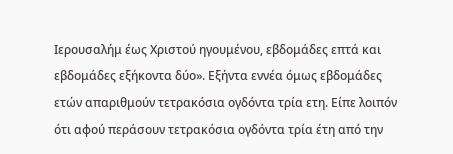Ιερουσαλήμ έως Χριστού ηγουμένου, εβδομάδες επτά και εβδομάδες εξήκοντα δύο». Εξήντα εννέα όμως εβδομάδες ετών απαριθμούν τετρακόσια ογδόντα τρία ετη. Είπε λοιπόν ότι αφού περάσουν τετρακόσια ογδόντα τρία έτη από την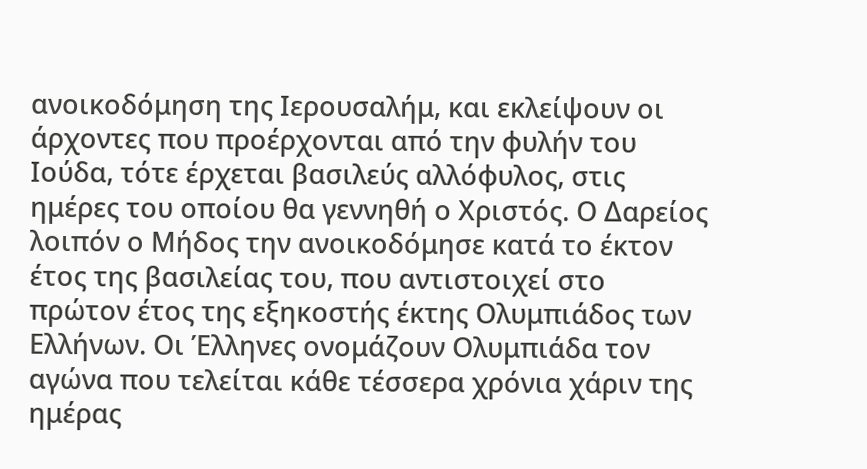ανοικοδόμηση της Ιερουσαλήμ, και εκλείψουν οι άρχοντες που προέρχονται από την φυλήν του Ιούδα, τότε έρχεται βασιλεύς αλλόφυλος, στις ημέρες του οποίου θα γεννηθή ο Χριστός. Ο Δαρείος λοιπόν ο Μήδος την ανοικοδόμησε κατά το έκτον έτος της βασιλείας του, που αντιστοιχεί στο πρώτον έτος της εξηκοστής έκτης Ολυμπιάδος των Ελλήνων. Οι Έλληνες ονομάζουν Ολυμπιάδα τον αγώνα που τελείται κάθε τέσσερα χρόνια χάριν της ημέρας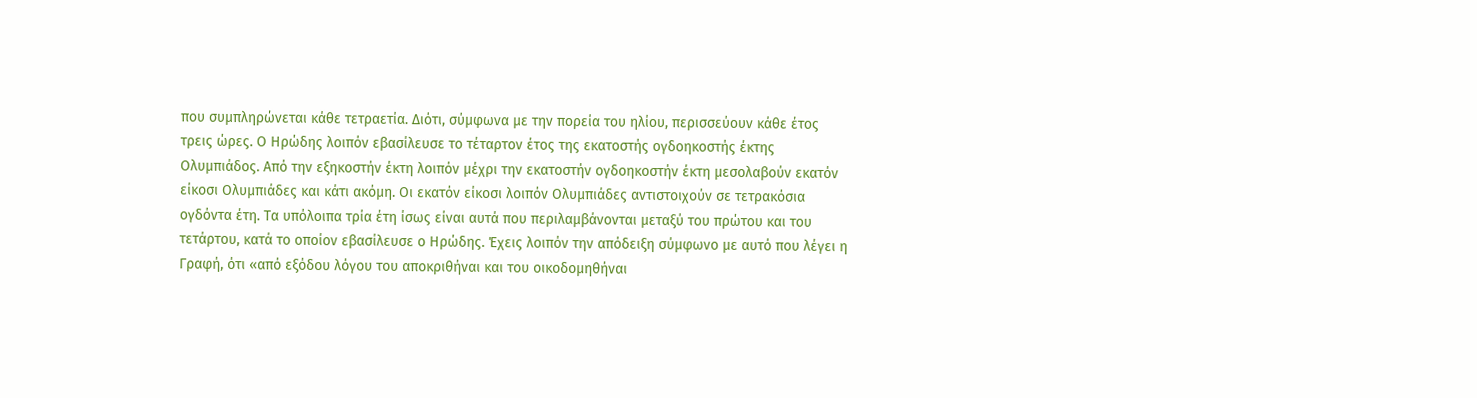που συμπληρώνεται κάθε τετραετία. Διότι, σύμφωνα με την πορεία του ηλίου, περισσεύουν κάθε έτος τρεις ώρες. Ο Ηρώδης λοιπόν εβασίλευσε το τέταρτον έτος της εκατοστής ογδοηκοστής έκτης Ολυμπιάδος. Από την εξηκοστήν έκτη λοιπόν μέχρι την εκατοστήν ογδοηκοστήν έκτη μεσολαβούν εκατόν είκοσι Ολυμπιάδες και κάτι ακόμη. Οι εκατόν είκοσι λοιπόν Ολυμπιάδες αντιστοιχούν σε τετρακόσια ογδόντα έτη. Τα υπόλοιπα τρία έτη ίσως είναι αυτά που περιλαμβάνονται μεταξύ του πρώτου και του τετάρτου, κατά το οποίον εβασίλευσε ο Ηρώδης. Έχεις λοιπόν την απόδειξη σύμφωνο με αυτό που λέγει η Γραφή, ότι «από εξόδου λόγου του αποκριθήναι και του οικοδομηθήναι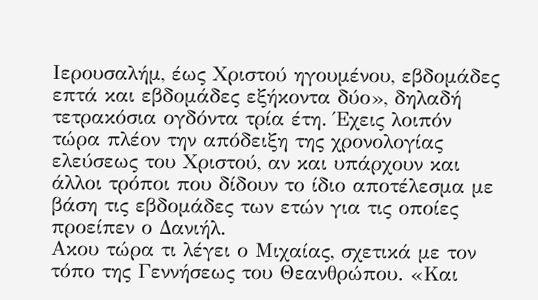Ιερουσαλήμ, έως Χριστού ηγουμένου, εβδομάδες επτά και εβδομάδες εξήκοντα δύο», δηλαδή τετρακόσια ογδόντα τρία έτη. Έχεις λοιπόν τώρα πλέον την απόδειξη της χρονολογίας ελεύσεως του Χριστού, αν και υπάρχουν και άλλοι τρόποι που δίδουν το ίδιο αποτέλεσμα με βάση τις εβδομάδες των ετών για τις οποίες προείπεν ο Δανιήλ.
Ακου τώρα τι λέγει ο Μιχαίας, σχετικά με τον τόπο της Γεννήσεως του Θεανθρώπου. «Και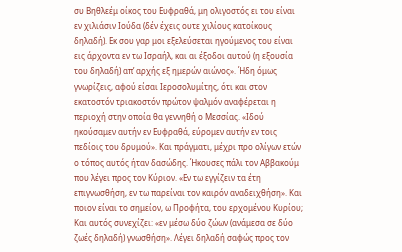συ Βηθλεέμ οίκος του Ευφραθά, μη ολιγοστός ει του είναι εν χιλιάσιν Ιούδα (δέν έχεις ουτε χιλίους κατοίκους δηλαδή). Εκ σου γαρ μοι εξελεύσεται ηγούμενος του είναι εις άρχοντα εν τω Ισραήλ, και αι έξοδοι αυτού (η εξουσία του δηλαδή) απ’ αρχής εξ ημερών αιώνος». Ήδη όμως γνωρίζεις, αφού είσαι Ιεροσολυμίτης, ότι και στον εκατοστόν τριακοστόν πρώτον ψαλμόν αναφέρεται η περιοχή στην οποία θα γεννηθή ο Μεσσίας. «Ιδού ηκούσαμεν αυτήν εν Ευφραθά, εύρομεν αυτήν εν τοις πεδίοις του δρυμού». Και πράγματι, μέχρι προ ολίγων ετών ο τόπος αυτός ήταν δασώδης. Ήκουσες πάλι τον Αββακούμ που λέγει προς τον Κύριον. «Εν τω εγγίζειν τα έτη επιγνωσθήση, εν τω παρείναι τον καιρόν αναδειχθήση». Και ποιον είναι το σημείον, ω Προφήτα, του ερχομένου Κυρίου; Και αυτός συνεχίζει: «εν μέσω δύο ζώων (ανάμεσα σε δύο ζωές δηλαδή) γνωσθήση». Λέγει δηλαδή σαφώς προς τον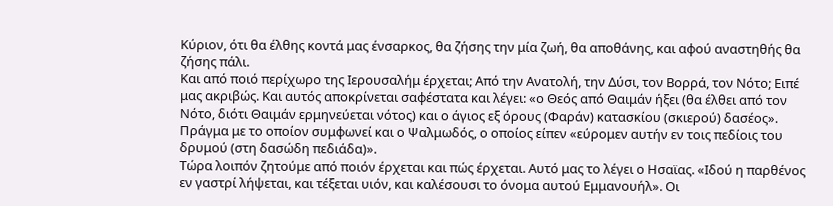Κύριον, ότι θα έλθης κοντά μας ένσαρκος, θα ζήσης την μία ζωή, θα αποθάνης, και αφού αναστηθής θα ζήσης πάλι.
Και από ποιό περίχωρο της Ιερουσαλήμ έρχεται; Από την Ανατολή, την Δύσι, τον Βορρά, τον Νότο; Ειπέ μας ακριβώς. Και αυτός αποκρίνεται σαφέστατα και λέγει: «ο Θεός από Θαιμάν ήξει (θα έλθει από τον Νότο, διότι Θαιμάν ερμηνεύεται νότος) και ο άγιος εξ όρους (Φαράν) κατασκίου (σκιερού) δασέος». Πράγμα με το οποίον συμφωνεί και ο Ψαλμωδός, ο οποίος είπεν «εύρομεν αυτήν εν τοις πεδίοις του δρυμού (στη δασώδη πεδιάδα)».
Τώρα λοιπόν ζητούμε από ποιόν έρχεται και πώς έρχεται. Αυτό μας το λέγει ο Ησαϊας. «Ιδού η παρθένος εν γαστρί λήψεται, και τέξεται υιόν, και καλέσουσι το όνομα αυτού Εμμανουήλ». Οι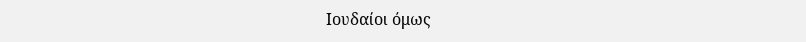Ιουδαίοι όμως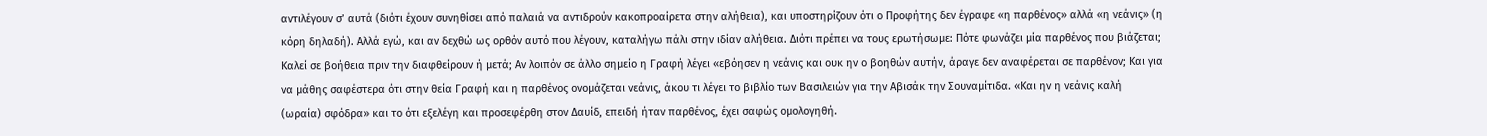αντιλέγουν σ’ αυτά (διότι έχουν συνηθίσει από παλαιά να αντιδρούν κακοπροαίρετα στην αλήθεια), και υποστηρίζουν ότι ο Προφήτης δεν έγραφε «η παρθένος» αλλά «η νεάνις» (η κόρη δηλαδή). Αλλά εγώ, και αν δεχθώ ως ορθόν αυτό που λέγουν, καταλήγω πάλι στην ιδίαν αλήθεια. Διότι πρέπει να τους ερωτήσωμε: Πότε φωνάζει μία παρθένος που βιάζεται; Καλεί σε βοήθεια πριν την διαφθείρουν ή μετά; Αν λοιπόν σε άλλο σημείο η Γραφή λέγει «εβόησεν η νεάνις και ουκ ην ο βοηθών αυτήν, άραγε δεν αναφέρεται σε παρθένον; Και για να μάθης σαφέστερα ότι στην θεία Γραφή και η παρθένος ονομάζεται νεάνις, άκου τι λέγει το βιβλίο των Βασιλειών για την Αβισάκ την Σουναμίτιδα. «Και ην η νεάνις καλή (ωραία) σφόδρα» και το ότι εξελέγη και προσεφέρθη στον Δαυίδ, επειδή ήταν παρθένος, έχει σαφώς ομολογηθή.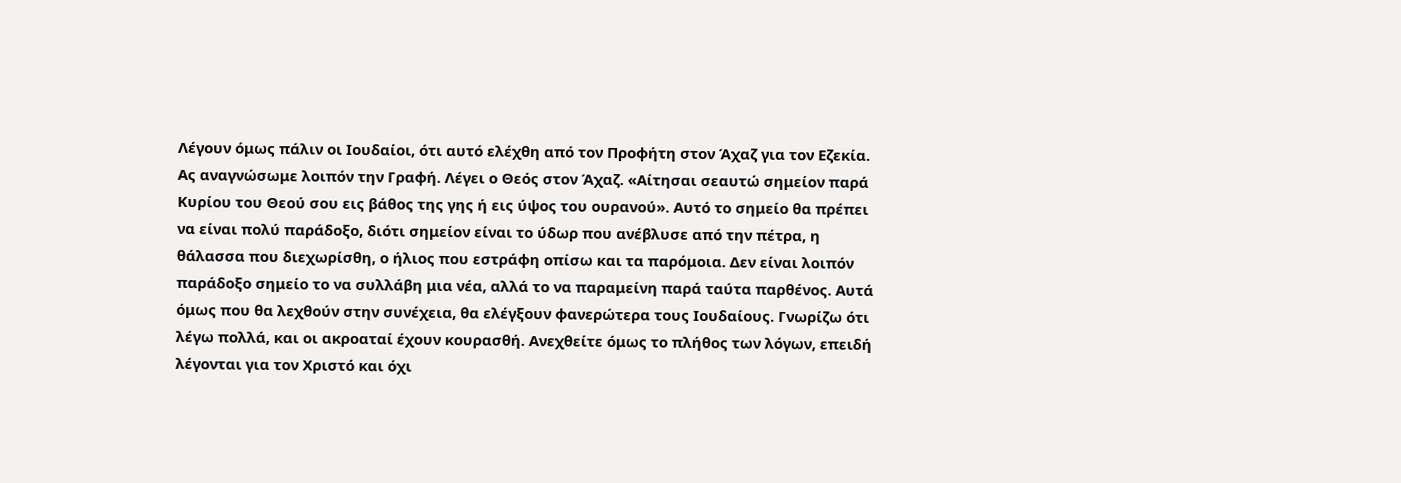Λέγουν όμως πάλιν οι Ιουδαίοι, ότι αυτό ελέχθη από τον Προφήτη στον Άχαζ για τον Εζεκία. Ας αναγνώσωμε λοιπόν την Γραφή. Λέγει ο Θεός στον Άχαζ. «Αίτησαι σεαυτώ σημείον παρά Κυρίου του Θεού σου εις βάθος της γης ή εις ύψος του ουρανού». Αυτό το σημείο θα πρέπει να είναι πολύ παράδοξο, διότι σημείον είναι το ύδωρ που ανέβλυσε από την πέτρα, η θάλασσα που διεχωρίσθη, ο ήλιος που εστράφη οπίσω και τα παρόμοια. Δεν είναι λοιπόν παράδοξο σημείο το να συλλάβη μια νέα, αλλά το να παραμείνη παρά ταύτα παρθένος. Αυτά όμως που θα λεχθούν στην συνέχεια, θα ελέγξουν φανερώτερα τους Ιουδαίους. Γνωρίζω ότι λέγω πολλά, και οι ακροαταί έχουν κουρασθή. Ανεχθείτε όμως το πλήθος των λόγων, επειδή λέγονται για τον Χριστό και όχι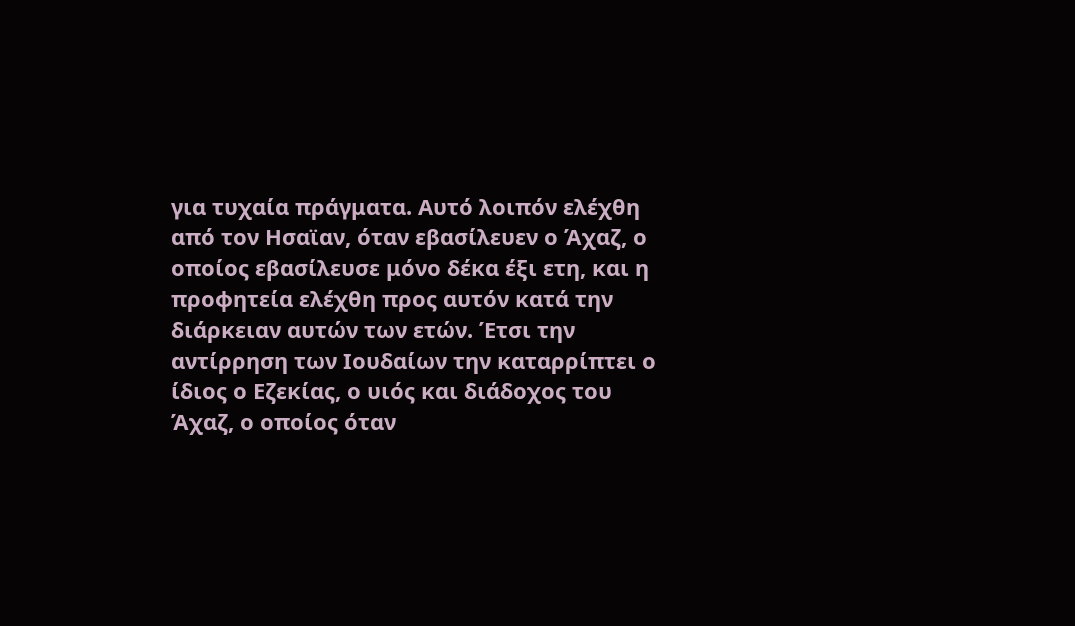για τυχαία πράγματα. Αυτό λοιπόν ελέχθη από τον Ησαϊαν, όταν εβασίλευεν ο Άχαζ, ο οποίος εβασίλευσε μόνο δέκα έξι ετη, και η προφητεία ελέχθη προς αυτόν κατά την διάρκειαν αυτών των ετών. Έτσι την αντίρρηση των Ιουδαίων την καταρρίπτει ο ίδιος ο Εζεκίας, ο υιός και διάδοχος του Άχαζ, ο οποίος όταν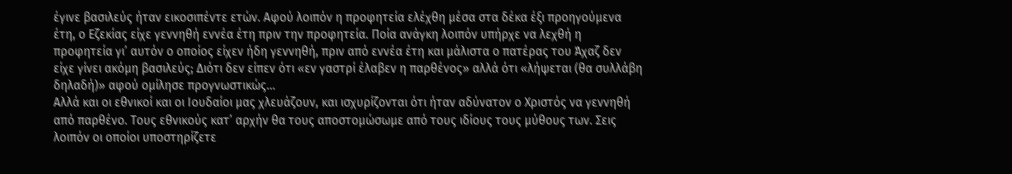έγινε βασιλεύς ήταν εικοσιπέντε ετών. Αφού λοιπόν η προφητεία ελέχθη μέσα στα δέκα έξι προηγούμενα έτη, ο Εζεκίας είχε γεννηθή εννέα έτη πριν την προφητεία. Ποία ανάγκη λοιπόν υπήρχε να λεχθή η προφητεία γι’ αυτόν ο οποίος είχεν ήδη γεννηθή, πριν από εννέα έτη και μάλιστα ο πατέρας του Άχαζ δεν είχε γίνει ακόμη βασιλεύς; Διότι δεν είπεν ότι «εν γαστρί έλαβεν η παρθένος» αλλά ότι «λήψεται (θα συλλάβη δηλαδή)» αφού ομίλησε προγνωστικώς…
Αλλά και οι εθνικοί και οι Ιουδαίοι μας χλευάζουν, και ισχυρίζονται ότι ήταν αδύνατον ο Χριστός να γεννηθή από παρθένο. Τους εθνικούς κατ’ αρχήν θα τους αποστομώσωμε από τους ιδίους τους μύθους των. Σεις λοιπόν οι οποίοι υποστηρίζετε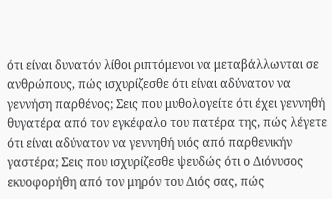ότι είναι δυνατόν λίθοι ριπτόμενοι να μεταβάλλωνται σε ανθρώπους, πώς ισχυρίζεσθε ότι είναι αδύνατον να γεννήση παρθένος; Σεις που μυθολογείτε ότι έχει γεννηθή θυγατέρα από τον εγκέφαλο του πατέρα της, πώς λέγετε ότι είναι αδύνατον να γεννηθή υιός από παρθενικήν γαστέρα; Σεις που ισχυρίζεσθε ψευδώς ότι ο Διόνυσος εκυοφορήθη από τον μηρόν του Διός σας, πώς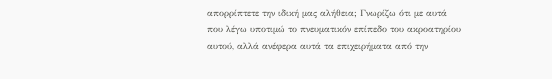απορρίπτετε την ιδική μας αλήθεια; Γνωρίζω ότι με αυτά που λέγω υποτιμώ το πνευματικόν επίπεδο του ακροατηρίου αυτού, αλλά ανέφερα αυτά τα επιχειρήματα από την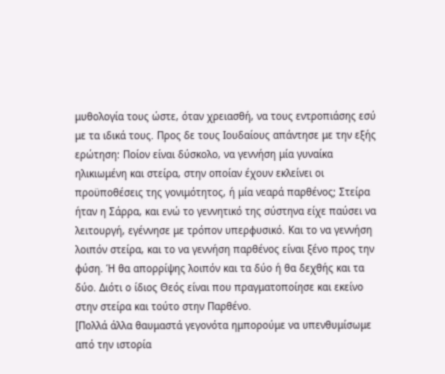μυθολογία τους ώστε, όταν χρειασθή, να τους εντροπιάσης εσύ με τα ιδικά τους. Προς δε τους Ιουδαίους απάντησε με την εξής ερώτηση: Ποίον είναι δύσκολο, να γεννήση μία γυναίκα ηλικιωμένη και στείρα, στην οποίαν έχουν εκλείνει οι προϋποθέσεις της γονιμότητος, ή μία νεαρά παρθένος; Στείρα ήταν η Σάρρα, και ενώ το γεννητικό της σύστηνα είχε παύσει να λειτουργή, εγέννησε με τρόπον υπερφυσικό. Και το να γεννήση λοιπόν στείρα, και το να γεννήση παρθένος είναι ξένο προς την φύση. Ή θα απορρίψης λοιπόν και τα δύο ή θα δεχθής και τα δύο. Διότι ο ίδιος Θεός είναι που πραγματοποίησε και εκείνο στην στείρα και τούτο στην Παρθένο.
[Πολλά άλλα θαυμαστά γεγονότα ημπορούμε να υπενθυμίσωμε από την ιστορία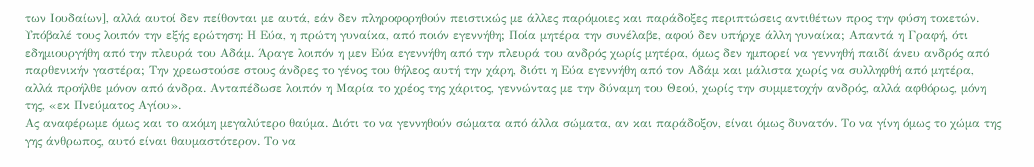των Ιουδαίων], αλλά αυτοί δεν πείθονται με αυτά, εάν δεν πληροφορηθούν πειστικώς με άλλες παρόμοιες και παράδοξες περιπτώσεις αντιθέτων προς την φύση τοκετών. Υπόβαλέ τους λοιπόν την εξής ερώτηση: Η Εύα, η πρώτη γυναίκα, από ποιόν εγεννήθη; Ποία μητέρα την συνέλαβε, αφού δεν υπήρχε άλλη γυναίκα; Απαντά η Γραφή, ότι εδημιουργήθη από την πλευρά του Αδάμ. Άραγε λοιπόν η μεν Εύα εγεννήθη από την πλευρά του ανδρός χωρίς μητέρα, όμως δεν ημπορεί να γεννηθή παιδί άνευ ανδρός από παρθενικήν γαστέρα; Την χρεωστούσε στους άνδρες το γένος του θήλεος αυτή την χάρη, διότι η Εύα εγεννήθη από τον Αδάμ και μάλιστα χωρίς να συλληφθή από μητέρα, αλλά προήλθε μόνον από άνδρα. Ανταπέδωσε λοιπόν η Μαρία το χρέος της χάριτος, γεννώντας με την δύναμη του Θεού, χωρίς την συμμετοχήν ανδρός, αλλά αφθόρως, μόνη της, «εκ Πνεύματος Αγίου».
Ας αναφέρωμε όμως και το ακόμη μεγαλύτερο θαύμα. Διότι το να γεννηθούν σώματα από άλλα σώματα, αν και παράδοξον, είναι όμως δυνατόν. Το να γίνη όμως το χώμα της γης άνθρωπος, αυτό είναι θαυμαστότερον. Το να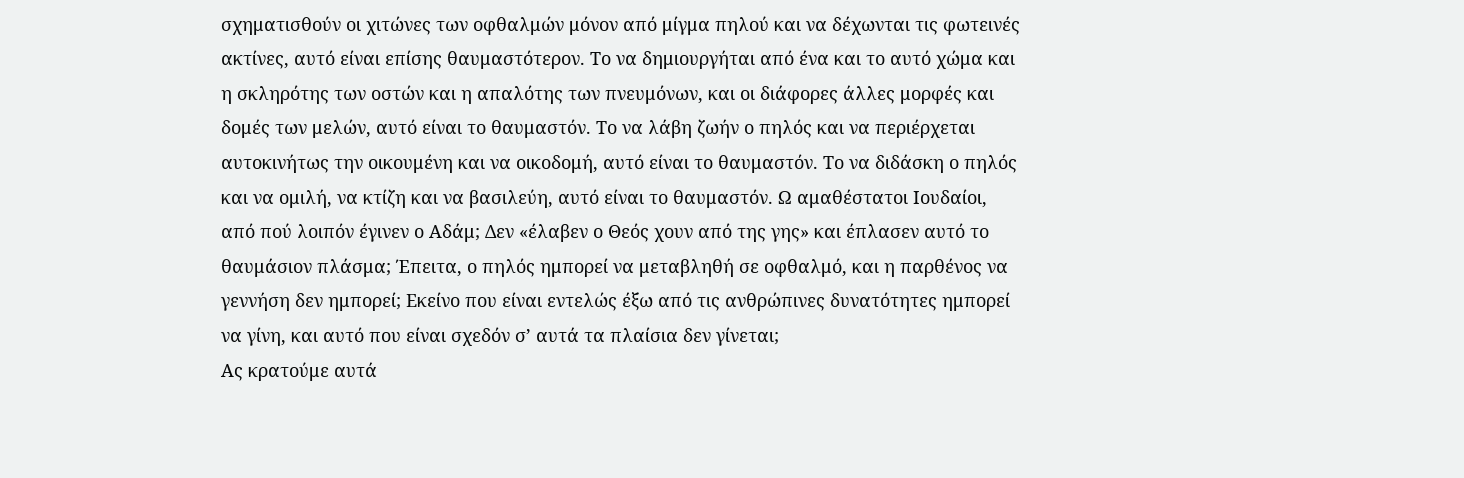σχηματισθούν οι χιτώνες των οφθαλμών μόνον από μίγμα πηλού και να δέχωνται τις φωτεινές ακτίνες, αυτό είναι επίσης θαυμαστότερον. Το να δημιουργήται από ένα και το αυτό χώμα και η σκληρότης των οστών και η απαλότης των πνευμόνων, και οι διάφορες άλλες μορφές και δομές των μελών, αυτό είναι το θαυμαστόν. Το να λάβη ζωήν ο πηλός και να περιέρχεται αυτοκινήτως την οικουμένη και να οικοδομή, αυτό είναι το θαυμαστόν. Το να διδάσκη ο πηλός και να ομιλή, να κτίζη και να βασιλεύη, αυτό είναι το θαυμαστόν. Ω αμαθέστατοι Ιουδαίοι, από πού λοιπόν έγινεν ο Αδάμ; Δεν «έλαβεν ο Θεός χουν από της γης» και έπλασεν αυτό το θαυμάσιον πλάσμα; Έπειτα, ο πηλός ημπορεί να μεταβληθή σε οφθαλμό, και η παρθένος να γεννήση δεν ημπορεί; Εκείνο που είναι εντελώς έξω από τις ανθρώπινες δυνατότητες ημπορεί να γίνη, και αυτό που είναι σχεδόν σ’ αυτά τα πλαίσια δεν γίνεται;
Ας κρατούμε αυτά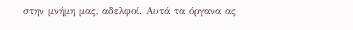στην μνήμη μας, αδελφοί. Αυτά τα όργανα ας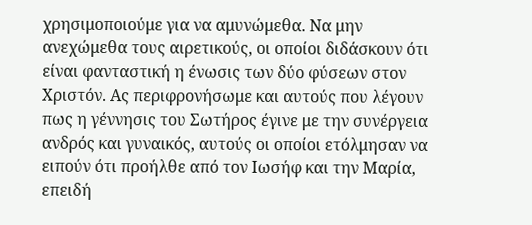χρησιμοποιούμε για να αμυνώμεθα. Να μην ανεχώμεθα τους αιρετικούς, οι οποίοι διδάσκουν ότι είναι φανταστική η ένωσις των δύο φύσεων στον Χριστόν. Ας περιφρονήσωμε και αυτούς που λέγουν πως η γέννησις του Σωτήρος έγινε με την συνέργεια ανδρός και γυναικός, αυτούς οι οποίοι ετόλμησαν να ειπούν ότι προήλθε από τον Ιωσήφ και την Μαρία, επειδή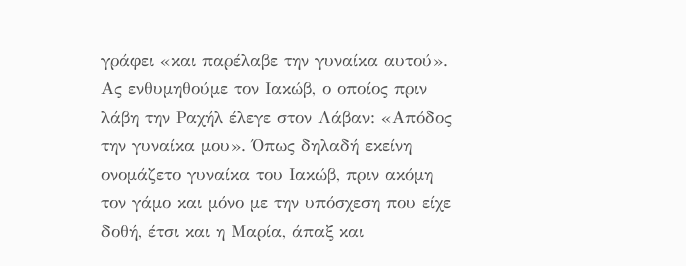γράφει «και παρέλαβε την γυναίκα αυτού». Ας ενθυμηθούμε τον Ιακώβ, ο οποίος πριν λάβη την Ραχήλ έλεγε στον Λάβαν: «Απόδος την γυναίκα μου». Όπως δηλαδή εκείνη ονομάζετο γυναίκα του Ιακώβ, πριν ακόμη τον γάμο και μόνο με την υπόσχεση που είχε δοθή, έτσι και η Μαρία, άπαξ και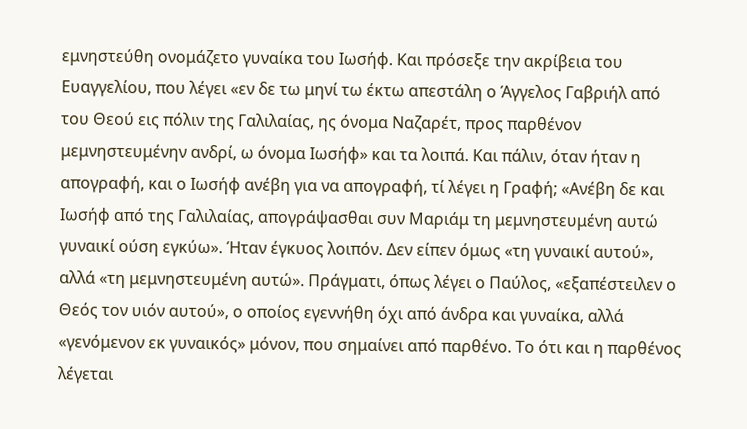εμνηστεύθη ονομάζετο γυναίκα του Ιωσήφ. Και πρόσεξε την ακρίβεια του Ευαγγελίου, που λέγει «εν δε τω μηνί τω έκτω απεστάλη ο Άγγελος Γαβριήλ από του Θεού εις πόλιν της Γαλιλαίας, ης όνομα Ναζαρέτ, προς παρθένον μεμνηστευμένην ανδρί, ω όνομα Ιωσήφ» και τα λοιπά. Και πάλιν, όταν ήταν η απογραφή, και ο Ιωσήφ ανέβη για να απογραφή, τί λέγει η Γραφή; «Ανέβη δε και Ιωσήφ από της Γαλιλαίας, απογράψασθαι συν Μαριάμ τη μεμνηστευμένη αυτώ γυναικί ούση εγκύω». Ήταν έγκυος λοιπόν. Δεν είπεν όμως «τη γυναικί αυτού», αλλά «τη μεμνηστευμένη αυτώ». Πράγματι, όπως λέγει ο Παύλος, «εξαπέστειλεν ο Θεός τον υιόν αυτού», ο οποίος εγεννήθη όχι από άνδρα και γυναίκα, αλλά «γενόμενον εκ γυναικός» μόνον, που σημαίνει από παρθένο. Το ότι και η παρθένος λέγεται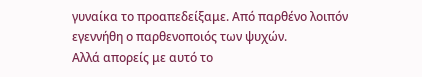γυναίκα το προαπεδείξαμε. Από παρθένο λοιπόν εγεννήθη ο παρθενοποιός των ψυχών.
Αλλά απορείς με αυτό το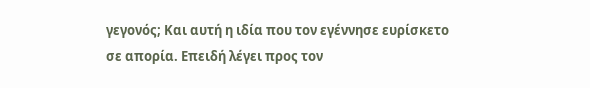γεγονός; Και αυτή η ιδία που τον εγέννησε ευρίσκετο σε απορία. Επειδή λέγει προς τον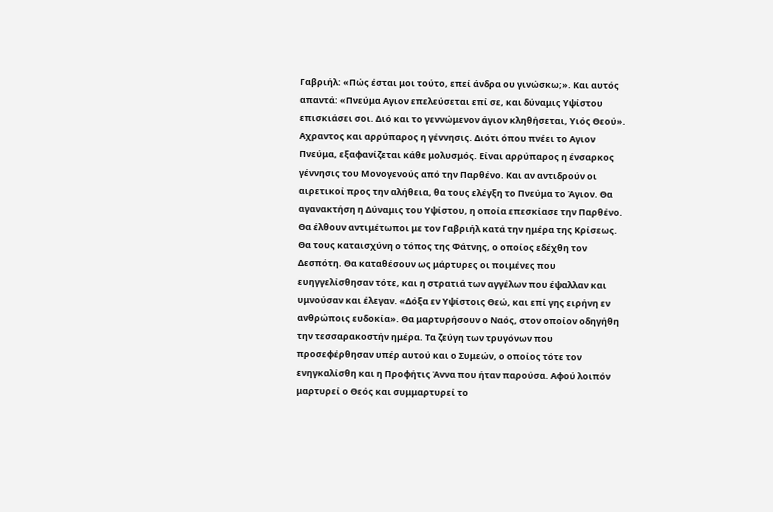Γαβριήλ: «Πώς έσται μοι τούτο, επεί άνδρα ου γινώσκω;». Και αυτός απαντά: «Πνεύμα Αγιον επελεύσεται επί σε, και δύναμις Υψίστου επισκιάσει σοι. Διό και το γεννώμενον άγιον κληθήσεται, Υιός Θεού». Αχραντος και αρρύπαρος η γέννησις. Διότι όπου πνέει το Αγιον Πνεύμα, εξαφανίζεται κάθε μολυσμός. Είναι αρρύπαρος η ένσαρκος γέννησις του Μονογενούς από την Παρθένο. Και αν αντιδρούν οι αιρετικοί προς την αλήθεια, θα τους ελέγξη το Πνεύμα το Άγιον. Θα αγανακτήση η Δύναμις του Υψίστου, η οποία επεσκίασε την Παρθένο. Θα έλθουν αντιμέτωποι με τον Γαβριήλ κατά την ημέρα της Κρίσεως. Θα τους καταισχύνη ο τόπος της Φάτνης, ο οποίος εδέχθη τον Δεσπότη. Θα καταθέσουν ως μάρτυρες οι ποιμένες που ευηγγελίσθησαν τότε, και η στρατιά των αγγέλων που έψαλλαν και υμνούσαν και έλεγαν. «Δόξα εν Υψίστοις Θεώ, και επί γης ειρήνη εν ανθρώποις ευδοκία». Θα μαρτυρήσουν ο Ναός, στον οποίον οδηγήθη την τεσσαρακοστήν ημέρα. Τα ζεύγη των τρυγόνων που προσεφέρθησαν υπέρ αυτού και ο Συμεών, ο οποίος τότε τον ενηγκαλίσθη και η Προφήτις Άννα που ήταν παρούσα. Αφού λοιπόν μαρτυρεί ο Θεός και συμμαρτυρεί το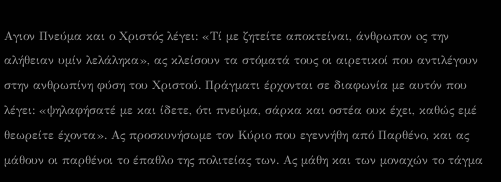Αγιον Πνεύμα και ο Χριστός λέγει: «Τί με ζητείτε αποκτείναι, άνθρωπον oς την αλήθειαν υμίν λελάληκα», ας κλείσουν τα στόματά τους οι αιρετικοί που αντιλέγουν στην ανθρωπίνη φύση του Χριστού. Πράγματι έρχονται σε διαφωνία με αυτόν που λέγει: «ψηλαφήσατέ με και ίδετε, ότι πνεύμα, σάρκα και οστέα ουκ έχει, καθώς εμέ θεωρείτε έχοντα». Ας προσκυνήσωμε τον Κύριο που εγεννήθη από Παρθένο, και ας μάθουν οι παρθένοι το έπαθλο της πολιτείας των. Ας μάθη και των μοναχών το τάγμα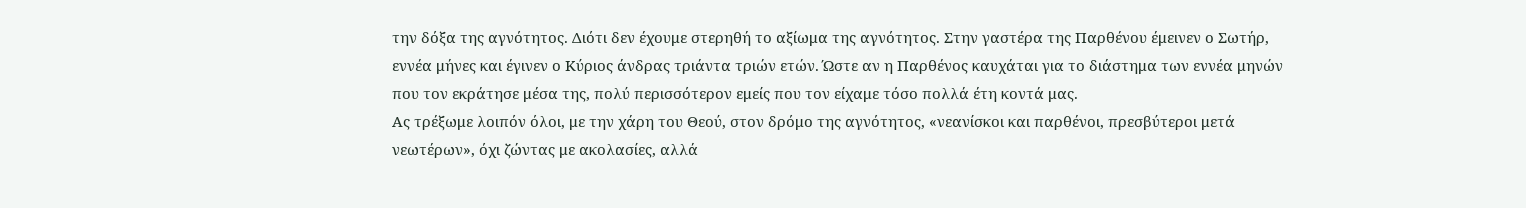την δόξα της αγνότητος. Διότι δεν έχουμε στερηθή το αξίωμα της αγνότητος. Στην γαστέρα της Παρθένου έμεινεν ο Σωτήρ, εννέα μήνες και έγινεν ο Κύριος άνδρας τριάντα τριών ετών. Ώστε αν η Παρθένος καυχάται για το διάστημα των εννέα μηνών που τoν εκράτησε μέσα της, πολύ περισσότερον εμείς που τον είχαμε τόσο πολλά έτη κοντά μας.
Ας τρέξωμε λοιπόν όλοι, με την χάρη του Θεού, στον δρόμο της αγνότητος, «νεανίσκοι και παρθένοι, πρεσβύτεροι μετά νεωτέρων», όχι ζώντας με ακολασίες, αλλά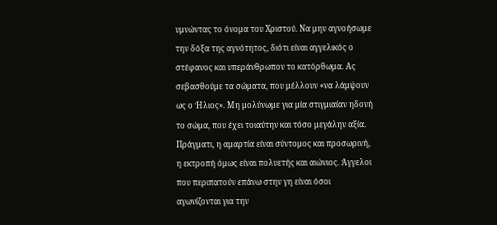υμνώντας το όνομα του Χριστού. Να μην αγνοήσωμε την δόξα της αγνότητος, διότι είναι αγγελικός ο στέφανος και υπεράνθρωπον το κατόρθωμα. Ας σεβασθούμε τα σώματα, που μέλλουν «να λάμψουν ως ο Ήλιος». Μη μολύνωμε για μία στιγμιαίαν ηδονή το σώμα, που έχει τοιαύτην και τόσο μεγάλην αξία. Πράγματι, η αμαρτία είναι σύντομος και προσωρινή, η εκτροπή όμως είναι πολυετής και αιώνιος. Άγγελοι που περιπατούν επάνω στην γη είναι όσοι αγωνίζονται για την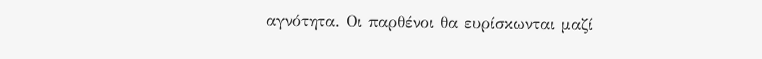αγνότητα. Οι παρθένοι θα ευρίσκωνται μαζί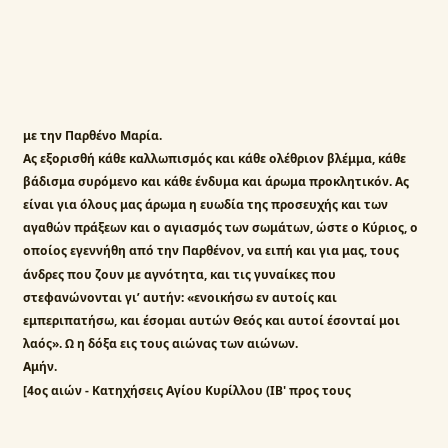με την Παρθένο Μαρία.
Ας εξορισθή κάθε καλλωπισμός και κάθε ολέθριον βλέμμα, κάθε βάδισμα συρόμενο και κάθε ένδυμα και άρωμα προκλητικόν. Ας είναι για όλους μας άρωμα η ευωδία της προσευχής και των αγαθών πράξεων και ο αγιασμός των σωμάτων, ώστε ο Κύριος, ο οποίος εγεννήθη από την Παρθένον, να ειπή και για μας, τους άνδρες που ζουν με αγνότητα, και τις γυναίκες που στεφανώνονται γι’ αυτήν: «ενοικήσω εν αυτοίς και εμπεριπατήσω, και έσομαι αυτών Θεός και αυτοί έσονταί μοι λαός». Ω η δόξα εις τους αιώνας των αιώνων.
Αμήν.
[4ος αιών - Κατηχήσεις Αγίου Κυρίλλου (ΙΒ' προς τους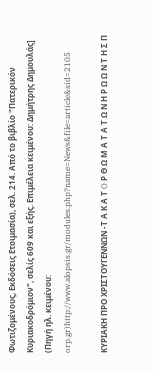Φωτιζομένους, Εκδόσεις Ετοιμασία), σελ. 214. Από το βιβλίο "Πατερικόν Κυριακοδρόμιον", σελίς 609 και εξής. Επιμέλεια κειμένου: Δημήτρης Δημουλάς]
(Πηγή ηλ. κειμένου: orp.gr)http://www.alopsis.gr/modules.php?name=News&file=article&sid=2105

ΚΥΡΙΑΚΗ ΠΡΟ ΧΡΙΣΤΟΥΓΕΝΝΩΝ -Τ Α Κ Α Τ O Ρ Θ Ω Μ Α Τ Α Τ Ω Ν Η Ρ Ω Ω Ν Τ Η Σ Π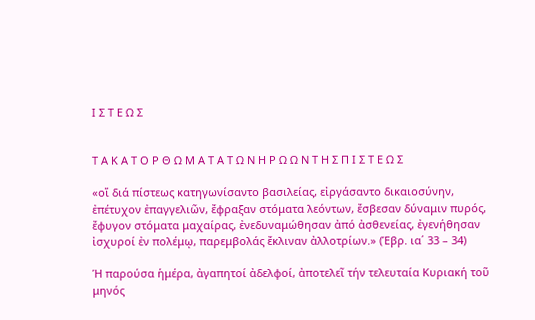Ι Σ Τ Ε Ω Σ


Τ Α Κ Α Τ O Ρ Θ Ω Μ Α Τ Α Τ Ω Ν Η Ρ Ω Ω Ν Τ Η Σ Π Ι Σ Τ Ε Ω Σ

«οἵ διά πίστεως κατηγωνίσαντο βασιλείας, εἰργάσαντο δικαιοσύνην, ἐπέτυχον ἐπαγγελιῶν, ἔφραξαν στόματα λεόντων, ἔσβεσαν δύναμιν πυρός, ἔφυγον στόματα μαχαίρας, ἐνεδυναμώθησαν ἀπό ἀσθενείας, ἐγενήθησαν ἰσχυροί ἐν πολέμῳ, παρεμβολάς ἔκλιναν ἀλλοτρίων.» (Ἑβρ. ια΄ 33 – 34)

Ἡ παρούσα ἡμέρα, ἀγαπητοί ἀδελφοί, ἀποτελεῖ τήν τελευταία Κυριακή τοῦ μηνός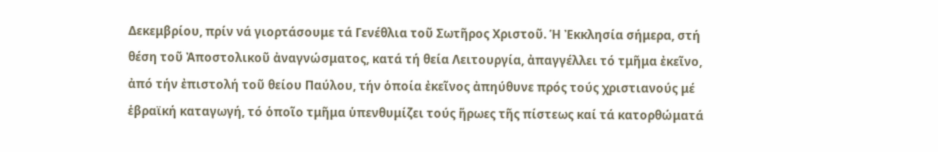Δεκεμβρίου, πρίν νά γιορτάσουμε τά Γενέθλια τοῦ Σωτῆρος Χριστοῦ. Ἡ Ἐκκλησία σήμερα, στή θέση τοῦ Ἀποστολικοῦ ἀναγνώσματος, κατά τή θεία Λειτουργία, ἀπαγγέλλει τό τμῆμα ἐκεῖνο, ἀπό τήν ἐπιστολή τοῦ θείου Παύλου, τήν ὁποία ἐκεῖνος ἀπηύθυνε πρός τούς χριστιανούς μέ ἑβραϊκή καταγωγή, τό ὁποῖο τμῆμα ὑπενθυμίζει τούς ἥρωες τῆς πίστεως καί τά κατορθώματά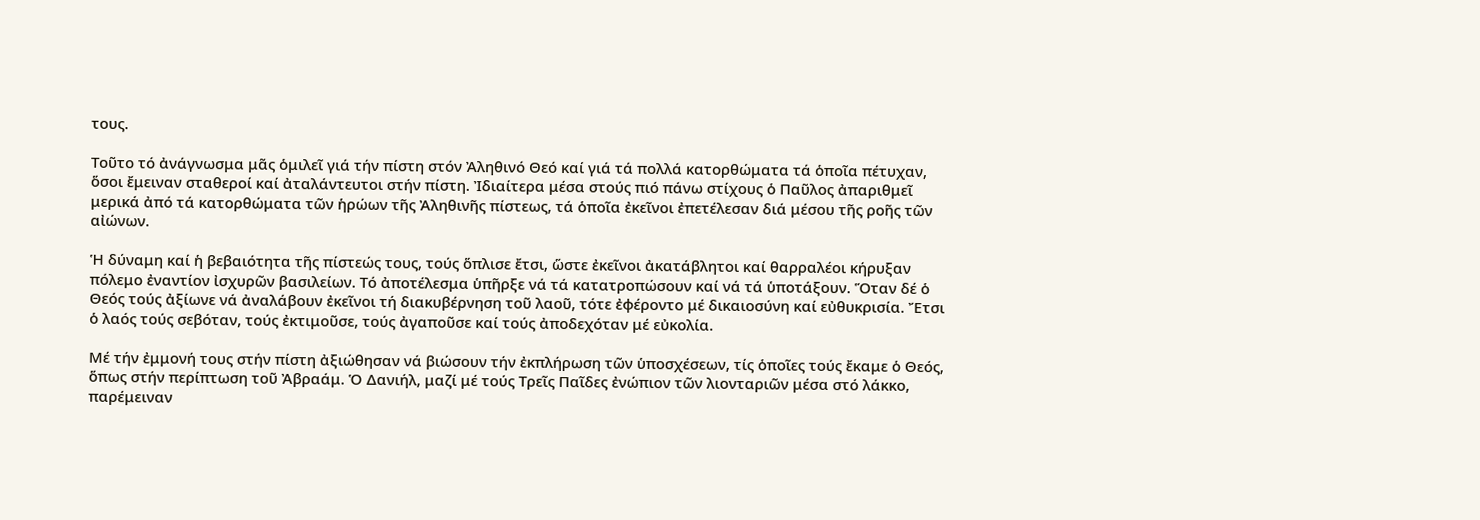τους.

Τοῦτο τό ἀνάγνωσμα μᾶς ὁμιλεῖ γιά τήν πίστη στόν Ἀληθινό Θεό καί γιά τά πολλά κατορθώματα τά ὁποῖα πέτυχαν, ὅσοι ἔμειναν σταθεροί καί ἀταλάντευτοι στήν πίστη. Ἰδιαίτερα μέσα στούς πιό πάνω στίχους ὁ Παῦλος ἀπαριθμεῖ μερικά ἀπό τά κατορθώματα τῶν ἡρώων τῆς Ἀληθινῆς πίστεως, τά ὁποῖα ἐκεῖνοι ἐπετέλεσαν διά μέσου τῆς ροῆς τῶν αἰώνων.

Ἡ δύναμη καί ἡ βεβαιότητα τῆς πίστεώς τους, τούς ὅπλισε ἔτσι, ὥστε ἐκεῖνοι ἀκατάβλητοι καί θαρραλέοι κήρυξαν πόλεμο ἐναντίον ἰσχυρῶν βασιλείων. Τό ἀποτέλεσμα ὑπῆρξε νά τά κατατροπώσουν καί νά τά ὑποτάξουν. Ὅταν δέ ὁ Θεός τούς ἀξίωνε νά ἀναλάβουν ἐκεῖνοι τή διακυβέρνηση τοῦ λαοῦ, τότε ἐφέροντο μέ δικαιοσύνη καί εὐθυκρισία. Ἔτσι ὁ λαός τούς σεβόταν, τούς ἐκτιμοῦσε, τούς ἀγαποῦσε καί τούς ἀποδεχόταν μέ εὐκολία.

Μέ τήν ἐμμονή τους στήν πίστη ἀξιώθησαν νά βιώσουν τήν ἐκπλήρωση τῶν ὑποσχέσεων, τίς ὁποῖες τούς ἔκαμε ὁ Θεός, ὅπως στήν περίπτωση τοῦ Ἀβραάμ. Ὁ Δανιήλ, μαζί μέ τούς Τρεῖς Παῖδες ἐνώπιον τῶν λιονταριῶν μέσα στό λάκκο, παρέμειναν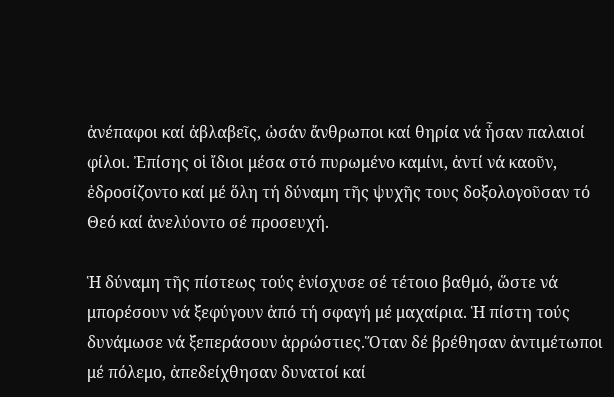ἀνέπαφοι καί ἀβλαβεῖς, ὡσάν ἄνθρωποι καί θηρία νά ἦσαν παλαιοί φίλοι. Ἐπίσης οἱ ἴδιοι μέσα στό πυρωμένο καμίνι, ἀντί νά καοῦν, ἐδροσίζοντο καί μέ ὅλη τή δύναμη τῆς ψυχῆς τους δοξολογοῦσαν τό Θεό καί ἀνελύοντο σέ προσευχή.

Ἡ δύναμη τῆς πίστεως τούς ἐνίσχυσε σέ τέτοιο βαθμό, ὥστε νά μπορέσουν νά ξεφύγουν ἀπό τή σφαγή μέ μαχαίρια. Ἡ πίστη τούς δυνάμωσε νά ξεπεράσουν ἀρρώστιες.Ὅταν δέ βρέθησαν ἀντιμέτωποι μέ πόλεμο, ἀπεδείχθησαν δυνατοί καί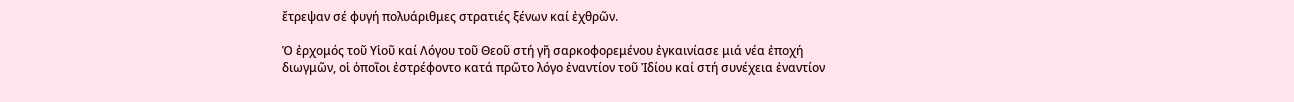ἔτρεψαν σέ φυγή πολυάριθμες στρατιές ξένων καί ἐχθρῶν.

Ὁ ἐρχομός τοῦ Υἱοῦ καί Λόγου τοῦ Θεοῦ στή γῆ σαρκοφορεμένου ἐγκαινίασε μιά νέα ἐποχή διωγμῶν, οἱ ὁποῖοι ἐστρέφοντο κατά πρῶτο λόγο ἐναντίον τοῦ Ἰδίου καί στή συνέχεια ἐναντίον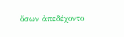ὅσων ἀπεδέχοντο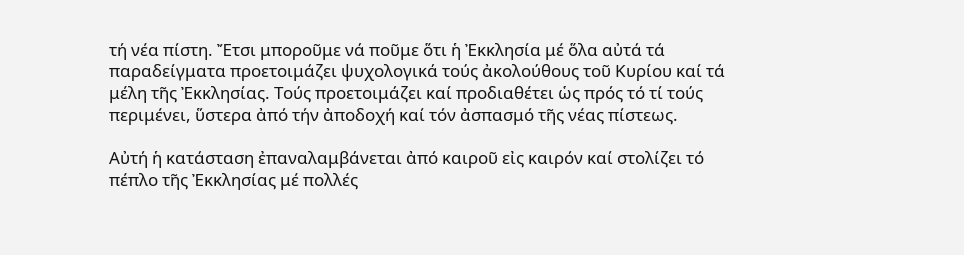τή νέα πίστη. Ἔτσι μποροῦμε νά ποῦμε ὅτι ἡ Ἐκκλησία μέ ὅλα αὐτά τά παραδείγματα προετοιμάζει ψυχολογικά τούς ἀκολούθους τοῦ Κυρίου καί τά μέλη τῆς Ἐκκλησίας. Τούς προετοιμάζει καί προδιαθέτει ὡς πρός τό τί τούς περιμένει, ὕστερα ἀπό τήν ἀποδοχή καί τόν ἀσπασμό τῆς νέας πίστεως.

Αὐτή ἡ κατάσταση ἐπαναλαμβάνεται ἀπό καιροῦ εἰς καιρόν καί στολίζει τό πέπλο τῆς Ἐκκλησίας μέ πολλές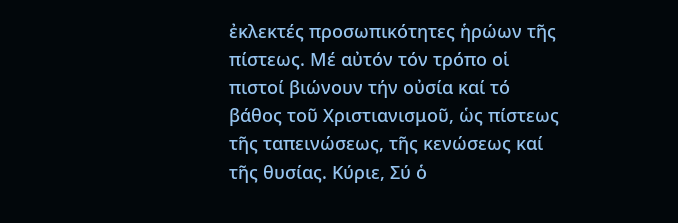ἐκλεκτές προσωπικότητες ἡρώων τῆς πίστεως. Μέ αὐτόν τόν τρόπο οἱ πιστοί βιώνουν τήν οὐσία καί τό βάθος τοῦ Χριστιανισμοῦ, ὡς πίστεως τῆς ταπεινώσεως, τῆς κενώσεως καί τῆς θυσίας. Κύριε, Σύ ὁ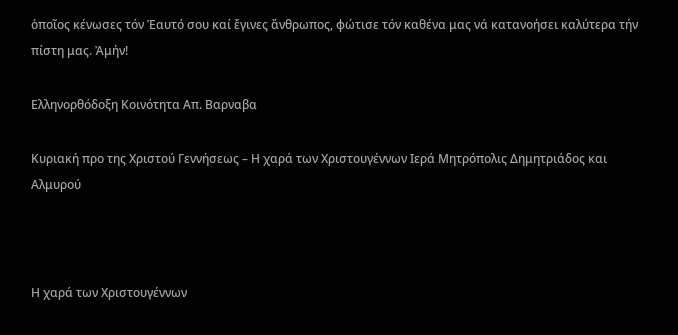ὁποῖος κένωσες τόν Ἑαυτό σου καί ἔγινες ἄνθρωπος, φώτισε τόν καθένα μας νά κατανοήσει καλύτερα τήν πίστη μας. Ἀμήν!

Ελληνορθόδοξη Κοινότητα Απ. Βαρναβα

Κυριακή προ της Χριστού Γεννήσεως – Η χαρά των Χριστουγέννων Ιερά Μητρόπολις Δημητριάδος και Αλμυρού



Η χαρά των Χριστουγέννων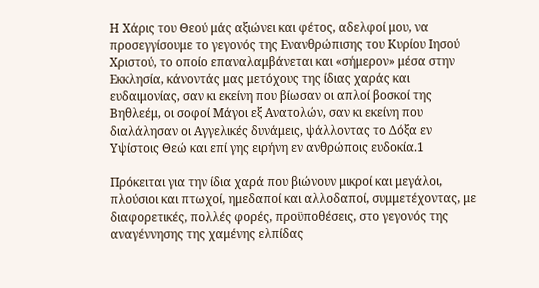Η Χάρις του Θεού μάς αξιώνει και φέτος, αδελφοί μου, να προσεγγίσουμε το γεγονός της Ενανθρώπισης του Κυρίου Ιησού Χριστού, το οποίο επαναλαμβάνεται και «σήμερον» μέσα στην Εκκλησία, κάνοντάς μας μετόχους της ίδιας χαράς και ευδαιμονίας, σαν κι εκείνη που βίωσαν οι απλοί βοσκοί της Βηθλεέμ, οι σοφοί Μάγοι εξ Ανατολών, σαν κι εκείνη που διαλάλησαν οι Αγγελικές δυνάμεις, ψάλλοντας το Δόξα εν Υψίστοις Θεώ και επί γης ειρήνη εν ανθρώποις ευδοκία.1

Πρόκειται για την ίδια χαρά που βιώνουν μικροί και μεγάλοι, πλούσιοι και πτωχοί, ημεδαποί και αλλοδαποί, συμμετέχοντας, με διαφορετικές, πολλές φορές, προϋποθέσεις, στο γεγονός της αναγέννησης της χαμένης ελπίδας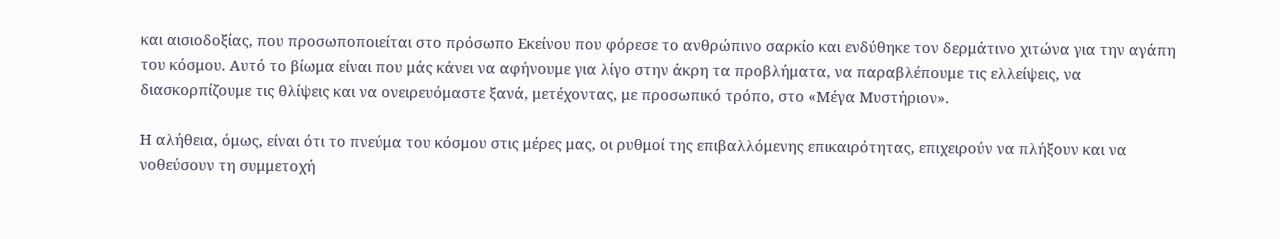και αισιοδοξίας, που προσωποποιείται στο πρόσωπο Εκείνου που φόρεσε το ανθρώπινο σαρκίο και ενδύθηκε τον δερμάτινο χιτώνα για την αγάπη του κόσμου. Αυτό το βίωμα είναι που μάς κάνει να αφήνουμε για λίγο στην άκρη τα προβλήματα, να παραβλέπουμε τις ελλείψεις, να διασκορπίζουμε τις θλίψεις και να ονειρευόμαστε ξανά, μετέχοντας, με προσωπικό τρόπο, στο «Μέγα Μυστήριον».

Η αλήθεια, όμως, είναι ότι το πνεύμα του κόσμου στις μέρες μας, οι ρυθμοί της επιβαλλόμενης επικαιρότητας, επιχειρούν να πλήξουν και να νοθεύσουν τη συμμετοχή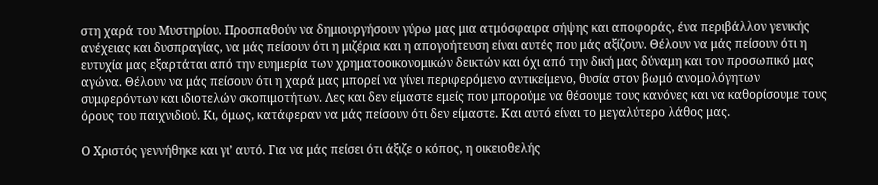στη χαρά του Μυστηρίου. Προσπαθούν να δημιουργήσουν γύρω μας μια ατμόσφαιρα σήψης και αποφοράς, ένα περιβάλλον γενικής ανέχειας και δυσπραγίας, να μάς πείσουν ότι η μιζέρια και η απογοήτευση είναι αυτές που μάς αξίζουν. Θέλουν να μάς πείσουν ότι η ευτυχία μας εξαρτάται από την ευημερία των χρηματοοικονομικών δεικτών και όχι από την δική μας δύναμη και τον προσωπικό μας αγώνα. Θέλουν να μάς πείσουν ότι η χαρά μας μπορεί να γίνει περιφερόμενο αντικείμενο, θυσία στον βωμό ανομολόγητων συμφερόντων και ιδιοτελών σκοπιμοτήτων. Λες και δεν είμαστε εμείς που μπορούμε να θέσουμε τους κανόνες και να καθορίσουμε τους όρους του παιχνιδιού. Κι, όμως, κατάφεραν να μάς πείσουν ότι δεν είμαστε. Και αυτό είναι το μεγαλύτερο λάθος μας.

Ο Χριστός γεννήθηκε και γι’ αυτό. Για να μάς πείσει ότι άξιζε ο κόπος, η οικειοθελής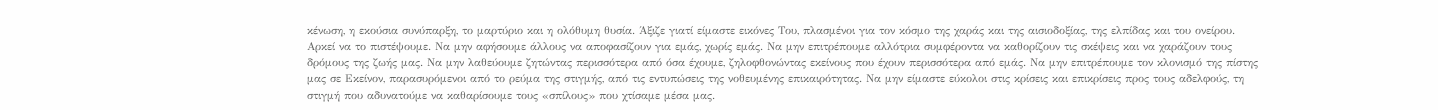κένωση, η εκούσια συνύπαρξη, το μαρτύριο και η ολόθυμη θυσία. Άξιζε γιατί είμαστε εικόνες Του, πλασμένοι για τον κόσμο της χαράς και της αισιοδοξίας, της ελπίδας και του ονείρου. Αρκεί να το πιστέψουμε. Να μην αφήσουμε άλλους να αποφασίζουν για εμάς, χωρίς εμάς. Να μην επιτρέπουμε αλλότρια συμφέροντα να καθορίζουν τις σκέψεις και να χαράζουν τους δρόμους της ζωής μας. Να μην λαθεύουμε ζητώντας περισσότερα από όσα έχουμε, ζηλοφθονώντας εκείνους που έχουν περισσότερα από εμάς. Να μην επιτρέπουμε τον κλονισμό της πίστης μας σε Εκείνον, παρασυρόμενοι από το ρεύμα της στιγμής, από τις εντυπώσεις της νοθευμένης επικαιρότητας. Να μην είμαστε εύκολοι στις κρίσεις και επικρίσεις προς τους αδελφούς, τη στιγμή που αδυνατούμε να καθαρίσουμε τους «σπίλους» που χτίσαμε μέσα μας.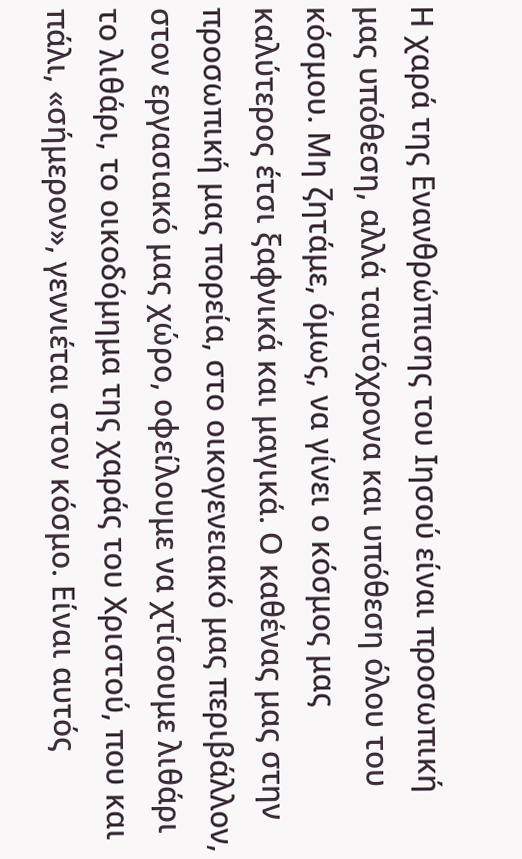Η χαρά της Ενανθρώπισης του Ιησού είναι προσωπική μας υπόθεση, αλλά ταυτόχρονα και υπόθεση όλου του κόσμου. Μη ζητάμε, όμως, να γίνει ο κόσμος μας καλύτερος έτσι ξαφνικά και μαγικά. Ο καθένας μας στην προσωπική μας πορεία, στο οικογενειακό μας περιβάλλον, στον εργασιακό μας χώρο, οφείλουμε να χτίσουμε λιθάρι το λιθάρι, το οικοδόμημα της χαράς του Χριστού, που και πάλι, «σήμερον», γεννιέται στον κόσμο. Είναι αυτός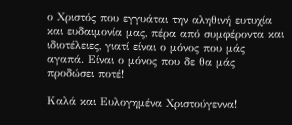ο Χριστός που εγγυάται την αληθινή ευτυχία και ευδαιμονία μας, πέρα από συμφέροντα και ιδιοτέλειες, γιατί είναι ο μόνος που μάς αγαπά. Είναι ο μόνος που δε θα μάς προδώσει ποτέ!

Καλά και Ευλογημένα Χριστούγεννα!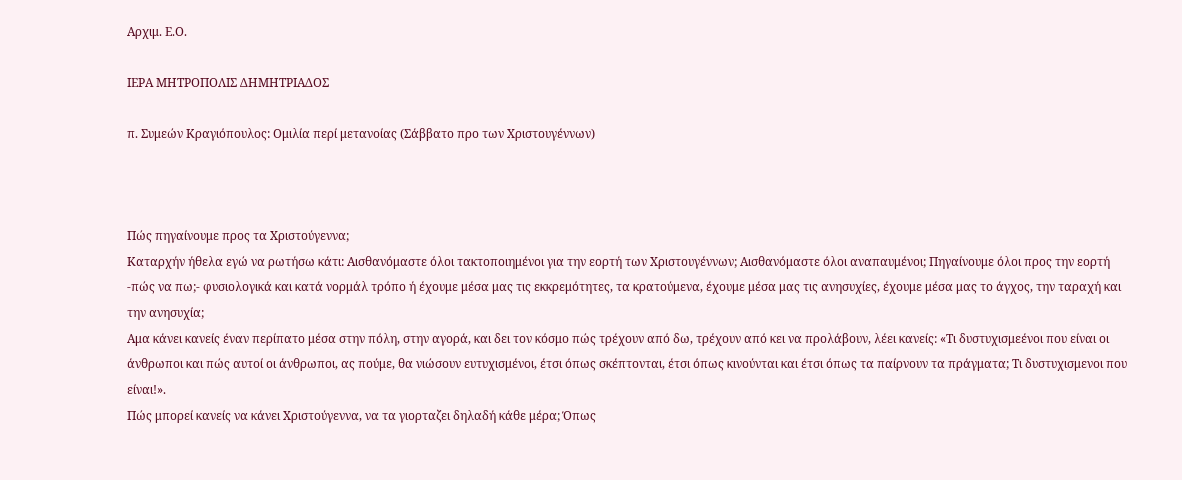Αρχιμ. Ε.Ο.

ΙΕΡΑ ΜΗΤΡΟΠΟΛΙΣ ΔΗΜΗΤΡΙΑΔΟΣ

π. Συμεών Κραγιόπουλος: Ομιλία περί μετανοίας (Σάββατο προ των Χριστουγέννων)



Πώς πηγαίνουμε προς τα Χριστούγεννα;
Καταρχήν ήθελα εγώ να ρωτήσω κάτι: Αισθανόμαστε όλοι τακτοποιημένοι για την εορτή των Χριστουγέννων; Αισθανόμαστε όλοι αναπαυμένοι; Πηγαίνουμε όλοι προς την εορτή -πώς να πω;- φυσιολογικά και κατά νορμάλ τρόπο ή έχουμε μέσα μας τις εκκρεμότητες, τα κρατούμενα, έχουμε μέσα μας τις ανησυχίες, έχουμε μέσα μας το άγχος, την ταραχή και την ανησυχία;
Αμα κάνει κανείς έναν περίπατο μέσα στην πόλη, στην αγορά, και δει τον κόσμο πώς τρέχουν από δω, τρέχουν από κει να προλάβουν, λέει κανείς: «Τι δυστυχισμεένοι που είναι οι άνθρωποι και πώς αυτοί οι άνθρωποι, ας πούμε, θα νιώσουν ευτυχισμένοι, έτσι όπως σκέπτονται, έτσι όπως κινούνται και έτσι όπως τα παίρνουν τα πράγματα; Τι δυστυχισμενοι που είναι!».
Πώς μπορεί κανείς να κάνει Χριστούγεννα, να τα γιορταζει δηλαδή κάθε μέρα; Όπως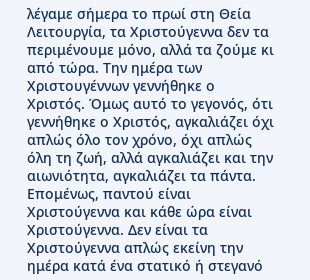λέγαμε σήμερα το πρωί στη Θεία Λειτουργία, τα Χριστούγεννα δεν τα περιμένουμε μόνο, αλλά τα ζούμε κι από τώρα. Την ημέρα των Χριστουγέννων γεννήθηκε ο Χριστός. Όμως αυτό το γεγονός, ότι γεννήθηκε ο Χριστός, αγκαλιάζει όχι απλώς όλο τον χρόνο, όχι απλώς όλη τη ζωή, αλλά αγκαλιάζει και την αιωνιότητα, αγκαλιάζει τα πάντα. Επομένως, παντού είναι Χριστούγεννα και κάθε ώρα είναι Χριστούγεννα. Δεν είναι τα Χριστούγεννα απλώς εκείνη την ημέρα κατά ένα στατικό ή στεγανό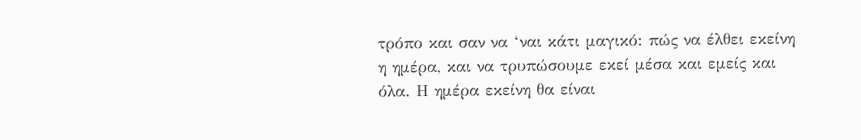τρόπο και σαν να ‘ναι κάτι μαγικό: πώς να έλθει εκείνη η ημέρα, και να τρυπώσουμε εκεί μέσα και εμείς και όλα. Η ημέρα εκείνη θα είναι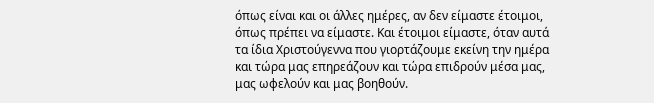όπως είναι και οι άλλες ημέρες, αν δεν είμαστε έτοιμοι, όπως πρέπει να είμαστε. Και έτοιμοι είμαστε, όταν αυτά τα ίδια Χριστούγεννα που γιορτάζουμε εκείνη την ημέρα και τώρα μας επηρεάζουν και τώρα επιδρούν μέσα μας, μας ωφελούν και μας βοηθούν.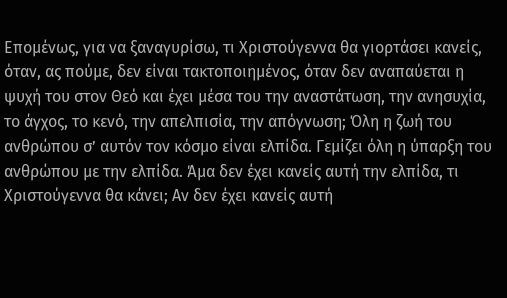Επομένως, για να ξαναγυρίσω, τι Χριστούγεννα θα γιορτάσει κανείς, όταν, ας πούμε, δεν είναι τακτοποιημένος, όταν δεν αναπαύεται η ψυχή του στον Θεό και έχει μέσα του την αναστάτωση, την ανησυχία, το άγχος, το κενό, την απελπισία, την απόγνωση; Όλη η ζωή του ανθρώπου σ’ αυτόν τον κόσμο είναι ελπίδα. Γεμίζει όλη η ύπαρξη του ανθρώπου με την ελπίδα. Άμα δεν έχει κανείς αυτή την ελπίδα, τι Χριστούγεννα θα κάνει; Αν δεν έχει κανείς αυτή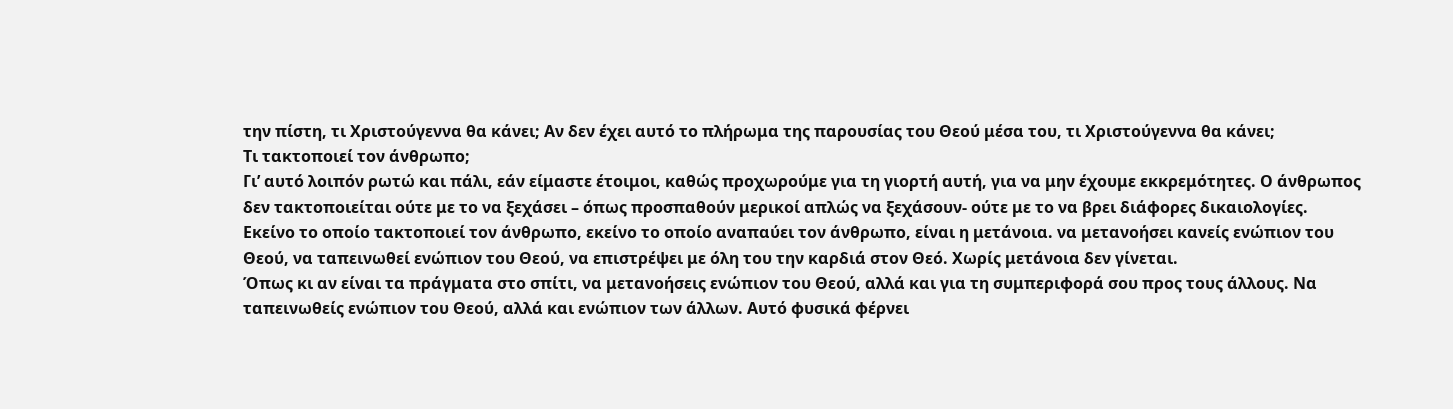την πίστη, τι Χριστούγεννα θα κάνει; Αν δεν έχει αυτό το πλήρωμα της παρουσίας του Θεού μέσα του, τι Χριστούγεννα θα κάνει;
Τι τακτοποιεί τον άνθρωπο;
Γι’ αυτό λοιπόν ρωτώ και πάλι, εάν είμαστε έτοιμοι, καθώς προχωρούμε για τη γιορτή αυτή, για να μην έχουμε εκκρεμότητες. Ο άνθρωπος δεν τακτοποιείται ούτε με το να ξεχάσει – όπως προσπαθούν μερικοί απλώς να ξεχάσουν- ούτε με το να βρει διάφορες δικαιολογίες. Εκείνο το οποίο τακτοποιεί τον άνθρωπο, εκείνο το οποίο αναπαύει τον άνθρωπο, είναι η μετάνοια. να μετανοήσει κανείς ενώπιον του Θεού, να ταπεινωθεί ενώπιον του Θεού, να επιστρέψει με όλη του την καρδιά στον Θεό. Χωρίς μετάνοια δεν γίνεται.
Όπως κι αν είναι τα πράγματα στο σπίτι, να μετανοήσεις ενώπιον του Θεού, αλλά και για τη συμπεριφορά σου προς τους άλλους. Να ταπεινωθείς ενώπιον του Θεού, αλλά και ενώπιον των άλλων. Αυτό φυσικά φέρνει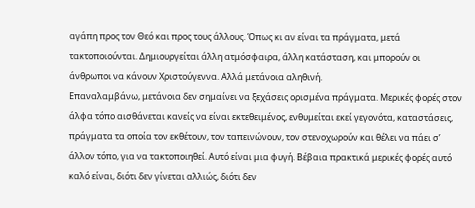αγάπη προς τον Θεό και προς τους άλλους. Όπως κι αν είναι τα πράγματα, μετά τακτοποιούνται. Δημιουργείται άλλη ατμόσφαιρα, άλλη κατάσταση, και μπορούν οι άνθρωποι να κάνουν Χριστούγεννα. Αλλά μετάνοια αληθινή.
Επαναλαμβάνω, μετάνοια δεν σημαίνει να ξεχάσεις ορισμένα πράγματα. Μερικές φορές στον άλφα τόπο αισθάνεται κανείς να είναι εκτεθειμένος, ενθυμείται εκεί γεγονότα, καταστάσεις, πράγματα τα οποία τον εκθέτουν, τον ταπεινώνουν, τον στενοχωρούν και θέλει να πάει σ’ άλλον τόπο, για να τακτοποιηθεί. Αυτό είναι μια φυγή. Βέβαια πρακτικά μερικές φορές αυτό καλό είναι, διότι δεν γίνεται αλλιώς, διότι δεν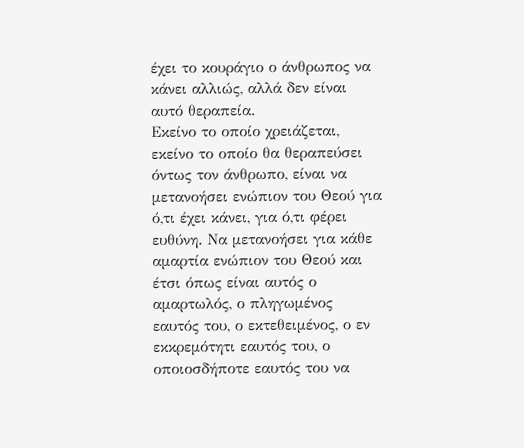έχει το κουράγιο ο άνθρωπος να κάνει αλλιώς, αλλά δεν είναι αυτό θεραπεία.
Εκείνο το οποίο χρειάζεται, εκείνο το οποίο θα θεραπεύσει όντως τον άνθρωπο, είναι να μετανοήσει ενώπιον του Θεού για ό,τι έχει κάνει, για ό,τι φέρει ευθύνη. Να μετανοήσει για κάθε αμαρτία ενώπιον του Θεού και έτσι όπως είναι αυτός ο αμαρτωλός, ο πληγωμένος εαυτός του, ο εκτεθειμένος, ο εν εκκρεμότητι εαυτός του, ο οποιοσδήποτε εαυτός του να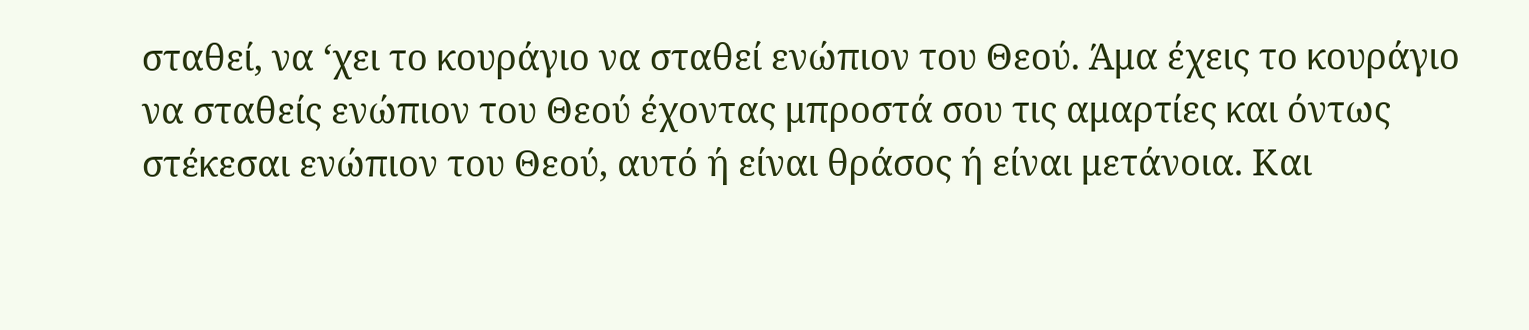σταθεί, να ‘χει το κουράγιο να σταθεί ενώπιον του Θεού. Άμα έχεις το κουράγιο να σταθείς ενώπιον του Θεού έχοντας μπροστά σου τις αμαρτίες και όντως στέκεσαι ενώπιον του Θεού, αυτό ή είναι θράσος ή είναι μετάνοια. Και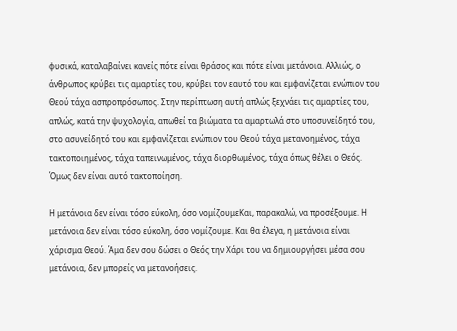φυσικά, καταλαβαίνει κανείς πότε είναι θράσος και πότε είναι μετάνοια. Αλλιώς, ο άνθρωπος κρύβει τις αμαρτίες του, κρύβει τον εαυτό του και εμφανίζεται ενώπιον του Θεού τάχα ασπροπρόσωπος. Στην περίπτωση αυτή απλώς ξεχνάει τις αμαρτίες του, απλώς, κατά την ψυχολογία, απωθεί τα βιώματα τα αμαρτωλά στο υποσυνείδητό του, στο ασυνείδητό του και εμφανίζεται ενώπιον του Θεού τάχα μετανοημένος, τάχα τακτοποιημένος, τάχα ταπεινωμένος, τάχα διορθωμένος, τάχα όπως θέλει ο Θεός. Όμως δεν είναι αυτό τακτοποίηση.

Η μετάνοια δεν είναι τόσο εύκολη, όσο νομίζουμεΚαι, παρακαλώ, να προσέξουμε. Η μετάνοια δεν είναι τόσο εύκολη, όσο νομίζουμε. Και θα έλεγα, η μετάνοια είναι χάρισμα Θεού. Άμα δεν σου δώσει ο Θεός την Χάρι του να δημιουργήσει μέσα σου μετάνοια, δεν μπορείς να μετανοήσεις.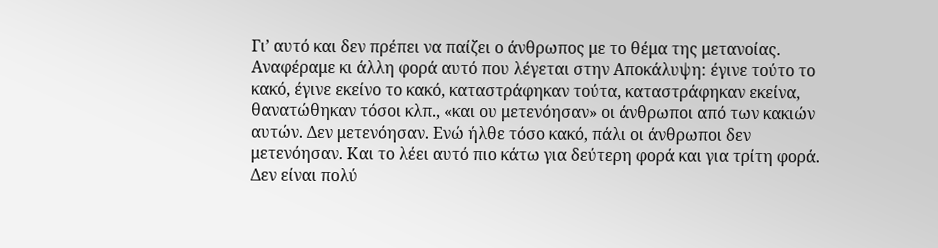Γι’ αυτό και δεν πρέπει να παίζει ο άνθρωπος με το θέμα της μετανοίας.
Αναφέραμε κι άλλη φορά αυτό που λέγεται στην Αποκάλυψη: έγινε τούτο το κακό, έγινε εκείνο το κακό, καταστράφηκαν τούτα, καταστράφηκαν εκείνα, θανατώθηκαν τόσοι κλπ., «και ου μετενόησαν» οι άνθρωποι από των κακιών αυτών. Δεν μετενόησαν. Ενώ ήλθε τόσο κακό, πάλι οι άνθρωποι δεν μετενόησαν. Και το λέει αυτό πιο κάτω για δεύτερη φορά και για τρίτη φορά. Δεν είναι πολύ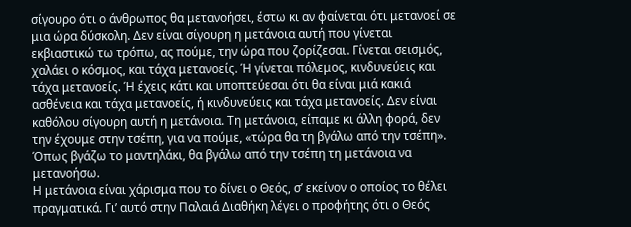σίγουρο ότι ο άνθρωπος θα μετανοήσει, έστω κι αν φαίνεται ότι μετανοεί σε μια ώρα δύσκολη. Δεν είναι σίγουρη η μετάνοια αυτή που γίνεται εκβιαστικώ τω τρόπω, ας πούμε, την ώρα που ζορίζεσαι. Γίνεται σεισμός, χαλάει ο κόσμος, και τάχα μετανοείς. Ή γίνεται πόλεμος, κινδυνεύεις και τάχα μετανοείς. Ή έχεις κάτι και υποπτεύεσαι ότι θα είναι μιά κακιά ασθένεια και τάχα μετανοείς, ή κινδυνεύεις και τάχα μετανοείς. Δεν είναι καθόλου σίγουρη αυτή η μετάνοια. Τη μετάνοια, είπαμε κι άλλη φορά, δεν την έχουμε στην τσέπη, για να πούμε, «τώρα θα τη βγάλω από την τσέπη». Όπως βγάζω το μαντηλάκι, θα βγάλω από την τσέπη τη μετάνοια να μετανοήσω.
Η μετάνοια είναι χάρισμα που το δίνει ο Θεός, σ’ εκείνον ο οποίος το θέλει πραγματικά. Γι’ αυτό στην Παλαιά Διαθήκη λέγει ο προφήτης ότι ο Θεός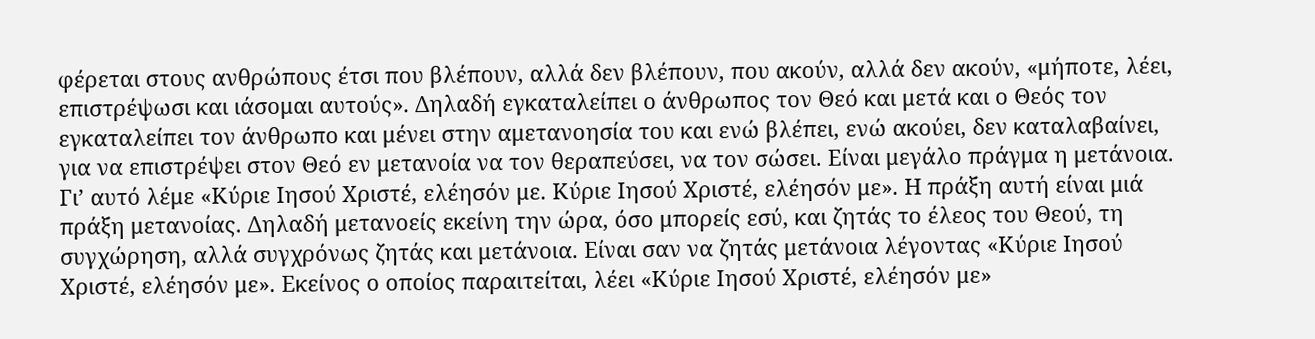φέρεται στους ανθρώπους έτσι που βλέπουν, αλλά δεν βλέπουν, που ακούν, αλλά δεν ακούν, «μήποτε, λέει, επιστρέψωσι και ιάσομαι αυτούς». Δηλαδή εγκαταλείπει ο άνθρωπος τον Θεό και μετά και ο Θεός τον εγκαταλείπει τον άνθρωπο και μένει στην αμετανοησία του και ενώ βλέπει, ενώ ακούει, δεν καταλαβαίνει, για να επιστρέψει στον Θεό εν μετανοία να τον θεραπεύσει, να τον σώσει. Είναι μεγάλο πράγμα η μετάνοια.
Γι’ αυτό λέμε «Κύριε Ιησού Χριστέ, ελέησόν με. Κύριε Ιησού Χριστέ, ελέησόν με». Η πράξη αυτή είναι μιά πράξη μετανοίας. Δηλαδή μετανοείς εκείνη την ώρα, όσο μπορείς εσύ, και ζητάς το έλεος του Θεού, τη συγχώρηση, αλλά συγχρόνως ζητάς και μετάνοια. Είναι σαν να ζητάς μετάνοια λέγοντας «Κύριε Ιησού Χριστέ, ελέησόν με». Εκείνος ο οποίος παραιτείται, λέει «Κύριε Ιησού Χριστέ, ελέησόν με»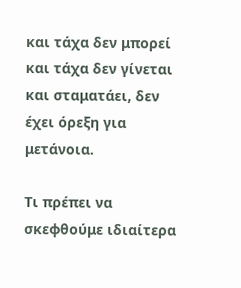και τάχα δεν μπορεί και τάχα δεν γίνεται και σταματάει, δεν έχει όρεξη για μετάνοια.

Τι πρέπει να σκεφθούμε ιδιαίτερα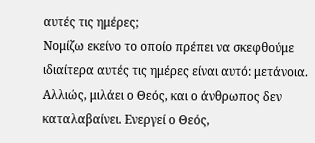αυτές τις ημέρες;
Νομίζω εκείνο το οποίο πρέπει να σκεφθούμε ιδιαίτερα αυτές τις ημέρες είναι αυτό: μετάνοια. Αλλιώς, μιλάει ο Θεός, και ο άνθρωπος δεν καταλαβαίνει. Ενεργεί ο Θεός,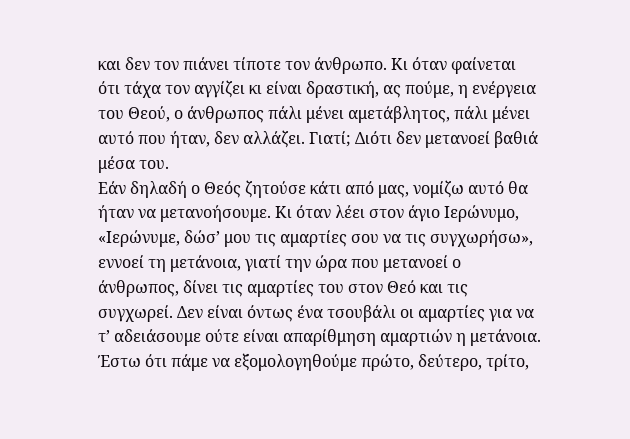και δεν τον πιάνει τίποτε τον άνθρωπο. Κι όταν φαίνεται ότι τάχα τον αγγίζει κι είναι δραστική, ας πούμε, η ενέργεια του Θεού, ο άνθρωπος πάλι μένει αμετάβλητος, πάλι μένει αυτό που ήταν, δεν αλλάζει. Γιατί; Διότι δεν μετανοεί βαθιά μέσα του.
Εάν δηλαδή ο Θεός ζητούσε κάτι από μας, νομίζω αυτό θα ήταν να μετανοήσουμε. Κι όταν λέει στον άγιο Ιερώνυμο, «Ιερώνυμε, δώσ’ μου τις αμαρτίες σου να τις συγχωρήσω», εννοεί τη μετάνοια, γιατί την ώρα που μετανοεί ο άνθρωπος, δίνει τις αμαρτίες του στον Θεό και τις συγχωρεί. Δεν είναι όντως ένα τσουβάλι οι αμαρτίες για να τ’ αδειάσουμε ούτε είναι απαρίθμηση αμαρτιών η μετάνοια. Έστω ότι πάμε να εξομολογηθούμε πρώτο, δεύτερο, τρίτο,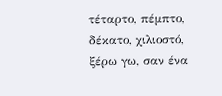τέταρτο, πέμπτο, δέκατο, χιλιοστό, ξέρω γω, σαν ένα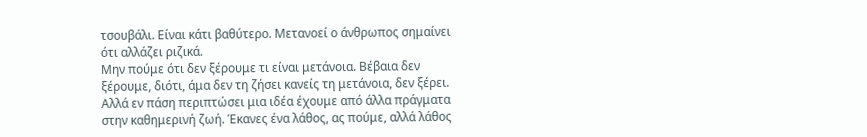τσουβάλι. Είναι κάτι βαθύτερο. Μετανοεί ο άνθρωπος σημαίνει ότι αλλάζει ριζικά.
Μην πούμε ότι δεν ξέρουμε τι είναι μετάνοια. Βέβαια δεν ξέρουμε, διότι, άμα δεν τη ζήσει κανείς τη μετάνοια, δεν ξέρει. Αλλά εν πάση περιπτώσει μια ιδέα έχουμε από άλλα πράγματα στην καθημερινή ζωή. Έκανες ένα λάθος, ας πούμε, αλλά λάθος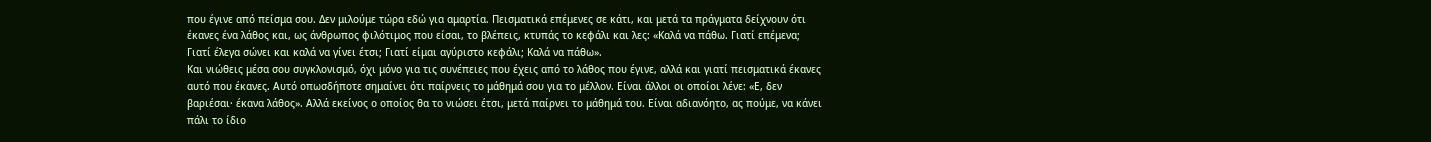που έγινε από πείσμα σου. Δεν μιλούμε τώρα εδώ για αμαρτία. Πεισματικά επέμενες σε κάτι, και μετά τα πράγματα δείχνουν ότι έκανες ένα λάθος και, ως άνθρωπος φιλότιμος που είσαι, το βλέπεις, κτυπάς το κεφάλι και λες: «Καλά να πάθω. Γιατί επέμενα; Γιατί έλεγα σώνει και καλά να γίνει έτσι; Γιατί είμαι αγύριστο κεφάλι; Καλά να πάθω».
Και νιώθεις μέσα σου συγκλονισμό, όχι μόνο για τις συνέπειες που έχεις από το λάθος που έγινε, αλλά και γιατί πεισματικά έκανες αυτό που έκανες. Αυτό οπωσδήποτε σημαίνει ότι παίρνεις το μάθημά σου για το μέλλον. Είναι άλλοι οι οποίοι λένε: «Ε, δεν βαριέσαι· έκανα λάθος». Αλλά εκείνος ο οποίος θα το νιώσει έτσι, μετά παίρνει το μάθημά του. Είναι αδιανόητο, ας πούμε, να κάνει πάλι το ίδιο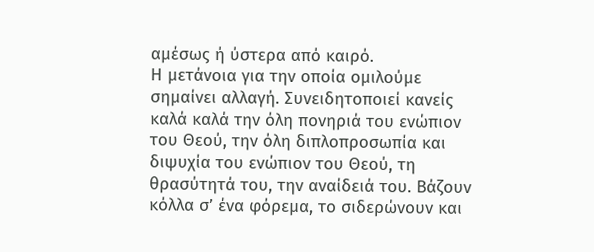αμέσως ή ύστερα από καιρό.
Η μετάνοια για την οποία ομιλούμε σημαίνει αλλαγή. Συνειδητοποιεί κανείς καλά καλά την όλη πονηριά του ενώπιον του Θεού, την όλη διπλοπροσωπία και διψυχία του ενώπιον του Θεού, τη θρασύτητά του, την αναίδειά του. Βάζουν κόλλα σ’ ένα φόρεμα, το σιδερώνουν και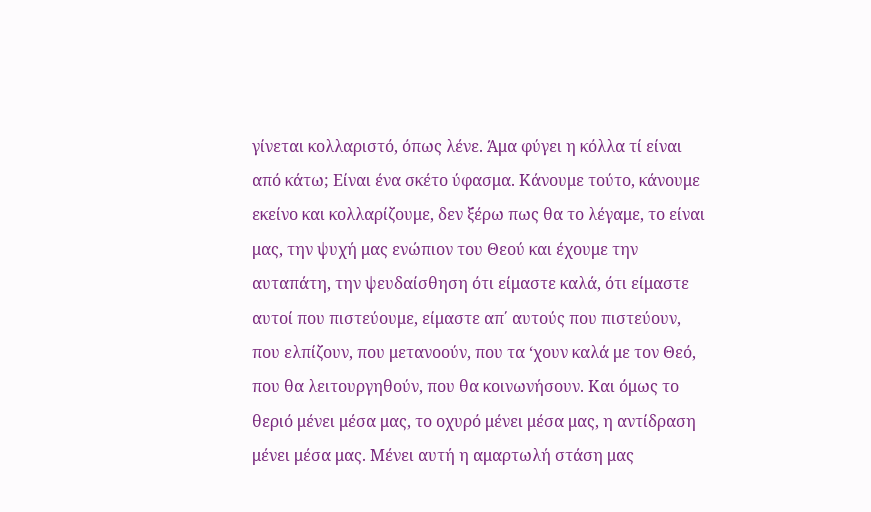γίνεται κολλαριστό, όπως λένε. Άμα φύγει η κόλλα τί είναι από κάτω; Είναι ένα σκέτο ύφασμα. Κάνουμε τούτο, κάνουμε εκείνο και κολλαρίζουμε, δεν ξέρω πως θα το λέγαμε, το είναι μας, την ψυχή μας ενώπιον του Θεού και έχουμε την αυταπάτη, την ψευδαίσθηση ότι είμαστε καλά, ότι είμαστε αυτοί που πιστεύουμε, είμαστε απ΄ αυτούς που πιστεύουν, που ελπίζουν, που μετανοούν, που τα ‘χουν καλά με τον Θεό, που θα λειτουργηθούν, που θα κοινωνήσουν. Και όμως το θεριό μένει μέσα μας, το οχυρό μένει μέσα μας, η αντίδραση μένει μέσα μας. Μένει αυτή η αμαρτωλή στάση μας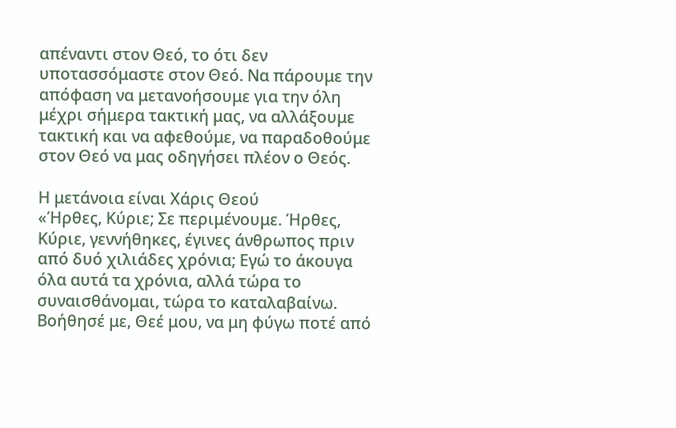απέναντι στον Θεό, το ότι δεν υποτασσόμαστε στον Θεό. Να πάρουμε την απόφαση να μετανοήσουμε για την όλη μέχρι σήμερα τακτική μας, να αλλάξουμε τακτική και να αφεθούμε, να παραδοθούμε στον Θεό να μας οδηγήσει πλέον ο Θεός.

Η μετάνοια είναι Χάρις Θεού
«Ήρθες, Κύριε; Σε περιμένουμε. Ήρθες, Κύριε, γεννήθηκες, έγινες άνθρωπος πριν από δυό χιλιάδες χρόνια; Εγώ το άκουγα όλα αυτά τα χρόνια, αλλά τώρα το συναισθάνομαι, τώρα το καταλαβαίνω. Βοήθησέ με, Θεέ μου, να μη φύγω ποτέ από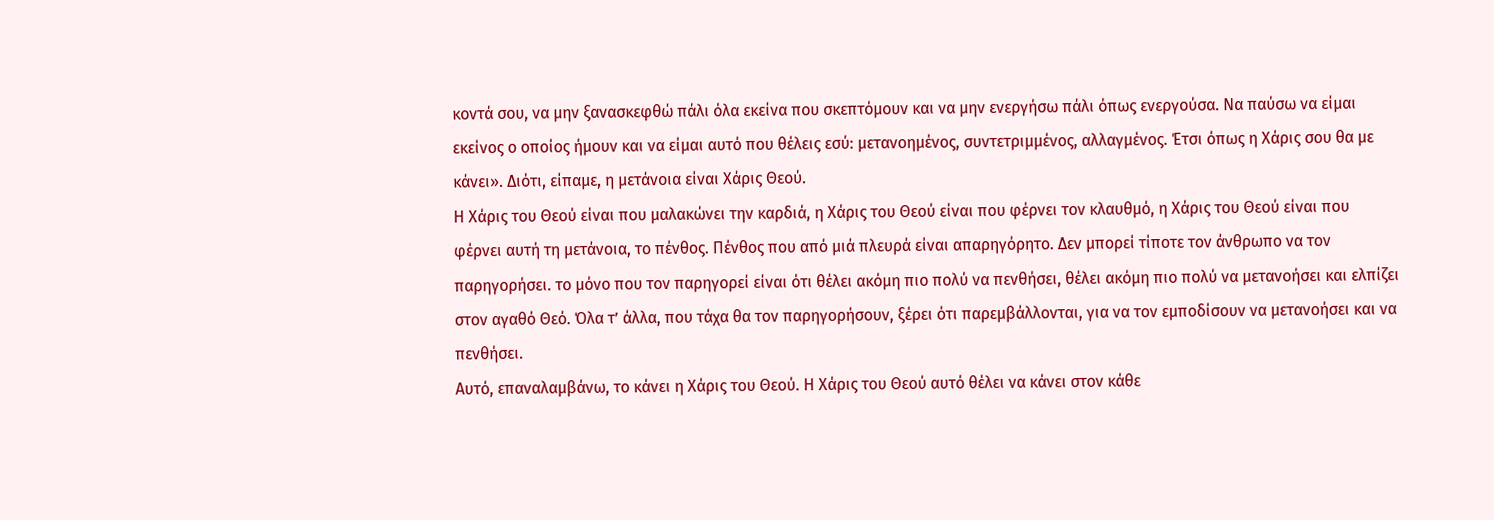κοντά σου, να μην ξανασκεφθώ πάλι όλα εκείνα που σκεπτόμουν και να μην ενεργήσω πάλι όπως ενεργούσα. Να παύσω να είμαι εκείνος ο οποίος ήμουν και να είμαι αυτό που θέλεις εσύ: μετανοημένος, συντετριμμένος, αλλαγμένος. Έτσι όπως η Χάρις σου θα με κάνει». Διότι, είπαμε, η μετάνοια είναι Χάρις Θεού.
Η Χάρις του Θεού είναι που μαλακώνει την καρδιά, η Χάρις του Θεού είναι που φέρνει τον κλαυθμό, η Χάρις του Θεού είναι που φέρνει αυτή τη μετάνοια, το πένθος. Πένθος που από μιά πλευρά είναι απαρηγόρητο. Δεν μπορεί τίποτε τον άνθρωπο να τον παρηγορήσει. το μόνο που τον παρηγορεί είναι ότι θέλει ακόμη πιο πολύ να πενθήσει, θέλει ακόμη πιο πολύ να μετανοήσει και ελπίζει στον αγαθό Θεό. Όλα τ’ άλλα, που τάχα θα τον παρηγορήσουν, ξέρει ότι παρεμβάλλονται, για να τον εμποδίσουν να μετανοήσει και να πενθήσει.
Αυτό, επαναλαμβάνω, το κάνει η Χάρις του Θεού. Η Χάρις του Θεού αυτό θέλει να κάνει στον κάθε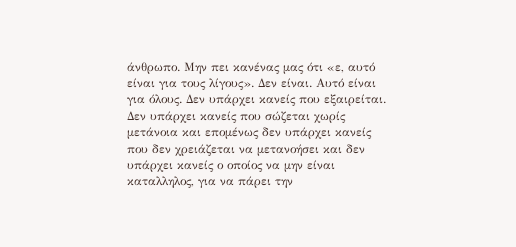άνθρωπο. Μην πει κανένας μας ότι «ε, αυτό είναι για τους λίγους». Δεν είναι. Αυτό είναι για όλους. Δεν υπάρχει κανείς που εξαιρείται. Δεν υπάρχει κανείς που σώζεται χωρίς μετάνοια και επομένως δεν υπάρχει κανείς που δεν χρειάζεται να μετανοήσει και δεν υπάρχει κανείς ο οποίος να μην είναι καταλληλος, για να πάρει την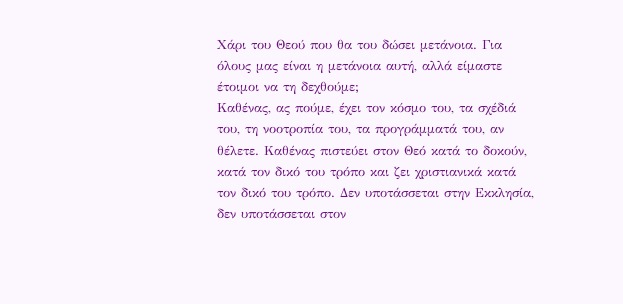Χάρι του Θεού που θα του δώσει μετάνοια. Για όλους μας είναι η μετάνοια αυτή, αλλά είμαστε έτοιμοι να τη δεχθούμε;
Καθένας, ας πούμε, έχει τον κόσμο του, τα σχέδιά του, τη νοοτροπία του, τα προγράμματά του, αν θέλετε. Καθένας πιστεύει στον Θεό κατά το δοκούν, κατά τον δικό του τρόπο και ζει χριστιανικά κατά τον δικό του τρόπο. Δεν υποτάσσεται στην Εκκλησία, δεν υποτάσσεται στον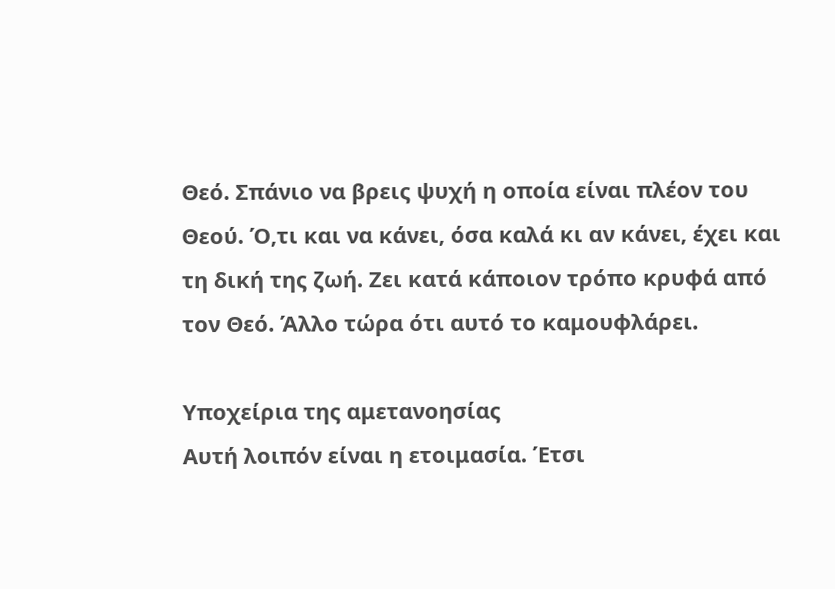Θεό. Σπάνιο να βρεις ψυχή η οποία είναι πλέον του Θεού. Ό,τι και να κάνει, όσα καλά κι αν κάνει, έχει και τη δική της ζωή. Ζει κατά κάποιον τρόπο κρυφά από τον Θεό. Άλλο τώρα ότι αυτό το καμουφλάρει.

Υποχείρια της αμετανοησίας
Αυτή λοιπόν είναι η ετοιμασία. Έτσι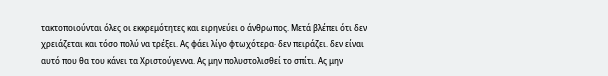τακτοποιούνται όλες οι εκκρεμότητες και ειρηνεύει ο άνθρωπος. Μετά βλέπει ότι δεν χρειάζεται και τόσο πολύ να τρέξει. Ας φάει λίγο φτωχότερα· δεν πειράζει. δεν είναι αυτό που θα του κάνει τα Χριστούγεννα. Ας μην πολυστολισθεί το σπίτι. Ας μην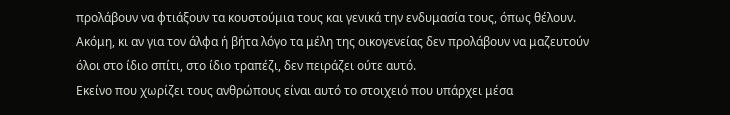προλάβουν να φτιάξουν τα κουστούμια τους και γενικά την ενδυμασία τους, όπως θέλουν. Ακόμη, κι αν για τον άλφα ή βήτα λόγο τα μέλη της οικογενείας δεν προλάβουν να μαζευτούν όλοι στο ίδιο σπίτι, στο ίδιο τραπέζι, δεν πειράζει ούτε αυτό.
Εκείνο που χωρίζει τους ανθρώπους είναι αυτό το στοιχειό που υπάρχει μέσα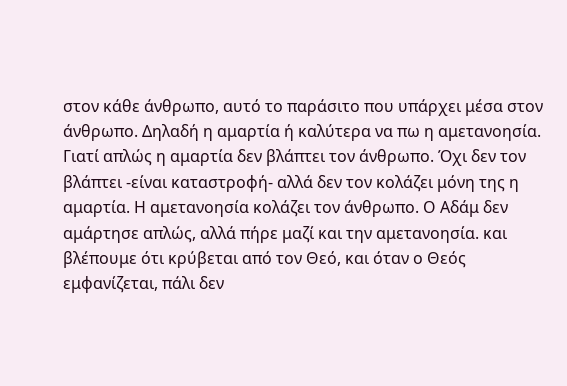στον κάθε άνθρωπο, αυτό το παράσιτο που υπάρχει μέσα στον άνθρωπο. Δηλαδή η αμαρτία ή καλύτερα να πω η αμετανοησία. Γιατί απλώς η αμαρτία δεν βλάπτει τον άνθρωπο. Όχι δεν τον βλάπτει -είναι καταστροφή- αλλά δεν τον κολάζει μόνη της η αμαρτία. Η αμετανοησία κολάζει τον άνθρωπο. Ο Αδάμ δεν αμάρτησε απλώς, αλλά πήρε μαζί και την αμετανοησία. και βλέπουμε ότι κρύβεται από τον Θεό, και όταν ο Θεός εμφανίζεται, πάλι δεν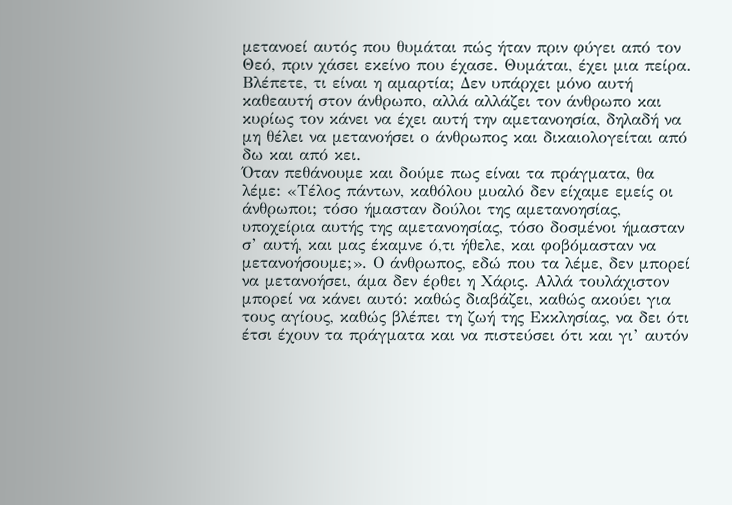μετανοεί αυτός που θυμάται πώς ήταν πριν φύγει από τον Θεό, πριν χάσει εκείνο που έχασε. Θυμάται, έχει μια πείρα. Βλέπετε, τι είναι η αμαρτία; Δεν υπάρχει μόνο αυτή καθεαυτή στον άνθρωπο, αλλά αλλάζει τον άνθρωπο και κυρίως τον κάνει να έχει αυτή την αμετανοησία, δηλαδή να μη θέλει να μετανοήσει ο άνθρωπος και δικαιολογείται από δω και από κει.
Όταν πεθάνουμε και δούμε πως είναι τα πράγματα, θα λέμε: «Τέλος πάντων, καθόλου μυαλό δεν είχαμε εμείς οι άνθρωποι; τόσο ήμασταν δούλοι της αμετανοησίας, υποχείρια αυτής της αμετανοησίας, τόσο δοσμένοι ήμασταν σ’ αυτή, και μας έκαμνε ό,τι ήθελε, και φοβόμασταν να μετανοήσουμε;». Ο άνθρωπος, εδώ που τα λέμε, δεν μπορεί να μετανοήσει, άμα δεν έρθει η Χάρις. Αλλά τουλάχιστον μπορεί να κάνει αυτό: καθώς διαβάζει, καθώς ακούει για τους αγίους, καθώς βλέπει τη ζωή της Εκκλησίας, να δει ότι έτσι έχουν τα πράγματα και να πιστεύσει ότι και γι’ αυτόν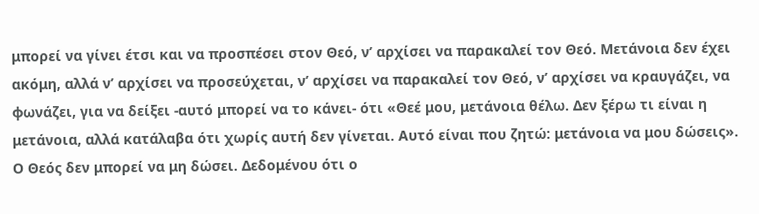μπορεί να γίνει έτσι και να προσπέσει στον Θεό, ν’ αρχίσει να παρακαλεί τον Θεό. Μετάνοια δεν έχει ακόμη, αλλά ν’ αρχίσει να προσεύχεται, ν’ αρχίσει να παρακαλεί τον Θεό, ν’ αρχίσει να κραυγάζει, να φωνάζει, για να δείξει -αυτό μπορεί να το κάνει- ότι «Θεέ μου, μετάνοια θέλω. Δεν ξέρω τι είναι η μετάνοια, αλλά κατάλαβα ότι χωρίς αυτή δεν γίνεται. Αυτό είναι που ζητώ: μετάνοια να μου δώσεις». Ο Θεός δεν μπορεί να μη δώσει. Δεδομένου ότι ο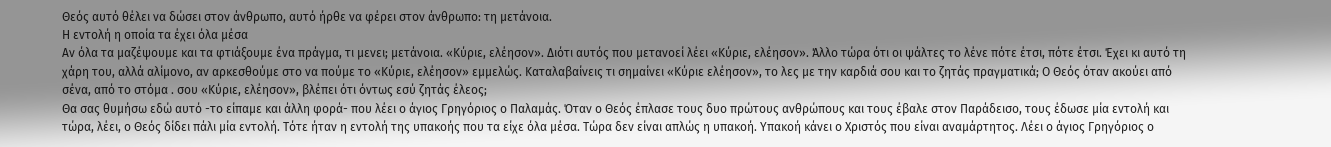Θεός αυτό θέλει να δώσει στον άνθρωπο, αυτό ήρθε να φέρει στον άνθρωπο: τη μετάνοια.
Η εντολή η οποία τα έχει όλα μέσα
Αν όλα τα μαζέψουμε και τα φτιάξουμε ένα πράγμα, τι μενει; μετάνοια. «Κύριε, ελέησον». Διότι αυτός που μετανοεί λέει «Κύριε, ελέησον». Άλλο τώρα ότι οι ψάλτες το λένε πότε έτσι, πότε έτσι. Έχει κι αυτό τη χάρη του, αλλά αλίμονο, αν αρκεσθούμε στο να πούμε το «Κύριε, ελέησον» εμμελώς. Καταλαβαίνεις τι σημαίνει «Κύριε ελέησον», το λες με την καρδιά σου και το ζητάς πραγματικά; Ο Θεός όταν ακούει από σένα, από το στόμα . σου «Κύριε, ελέησον», βλέπει ότι όντως εσύ ζητάς έλεος;
Θα σας θυμήσω εδώ αυτό -το είπαμε και άλλη φορά- που λέει ο άγιος Γρηγόριος ο Παλαμάς. Όταν ο Θεός έπλασε τους δυο πρώτους ανθρώπους και τους έβαλε στον Παράδεισο, τους έδωσε μία εντολή και τώρα, λέει, ο Θεός δίδει πάλι μία εντολή. Τότε ήταν η εντολή της υπακοής που τα είχε όλα μέσα. Τώρα δεν είναι απλώς η υπακοή. Υπακοή κάνει ο Χριστός που είναι αναμάρτητος. Λέει ο άγιος Γρηγόριος ο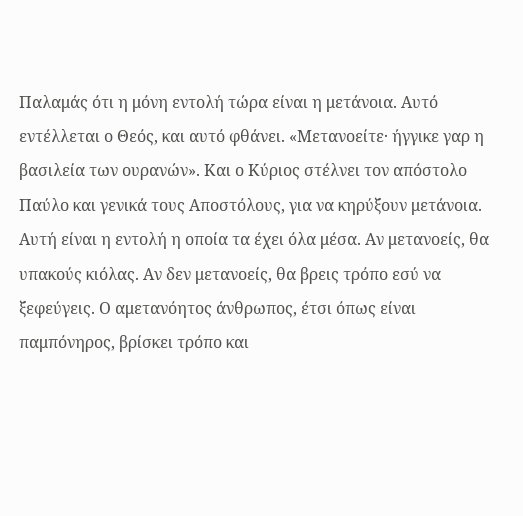Παλαμάς ότι η μόνη εντολή τώρα είναι η μετάνοια. Αυτό εντέλλεται ο Θεός, και αυτό φθάνει. «Μετανοείτε· ήγγικε γαρ η βασιλεία των ουρανών». Και ο Κύριος στέλνει τον απόστολο Παύλο και γενικά τους Αποστόλους, για να κηρύξουν μετάνοια.
Αυτή είναι η εντολή η οποία τα έχει όλα μέσα. Αν μετανοείς, θα υπακούς κιόλας. Αν δεν μετανοείς, θα βρεις τρόπο εσύ να ξεφεύγεις. Ο αμετανόητος άνθρωπος, έτσι όπως είναι παμπόνηρος, βρίσκει τρόπο και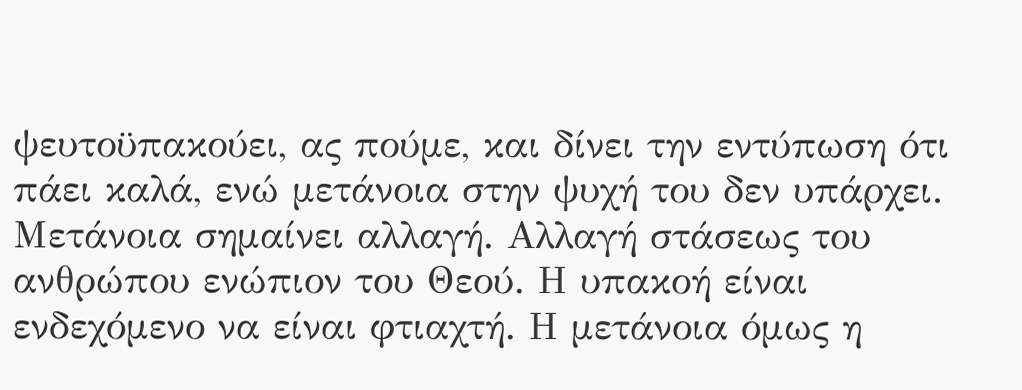ψευτοϋπακούει, ας πούμε, και δίνει την εντύπωση ότι πάει καλά, ενώ μετάνοια στην ψυχή του δεν υπάρχει. Μετάνοια σημαίνει αλλαγή. Αλλαγή στάσεως του ανθρώπου ενώπιον του Θεού. Η υπακοή είναι ενδεχόμενο να είναι φτιαχτή. Η μετάνοια όμως η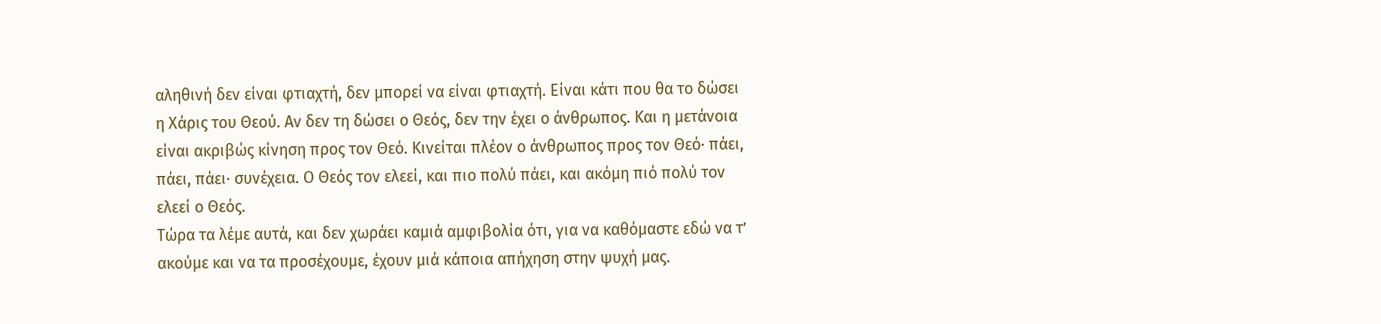αληθινή δεν είναι φτιαχτή, δεν μπορεί να είναι φτιαχτή. Είναι κάτι που θα το δώσει η Χάρις του Θεού. Αν δεν τη δώσει ο Θεός, δεν την έχει ο άνθρωπος. Και η μετάνοια είναι ακριβώς κίνηση προς τον Θεό. Κινείται πλέον ο άνθρωπος προς τον Θεό· πάει, πάει, πάει· συνέχεια. Ο Θεός τον ελεεί, και πιο πολύ πάει, και ακόμη πιό πολύ τον ελεεί ο Θεός.
Τώρα τα λέμε αυτά, και δεν χωράει καμιά αμφιβολία ότι, για να καθόμαστε εδώ να τ’ ακούμε και να τα προσέχουμε, έχουν μιά κάποια απήχηση στην ψυχή μας.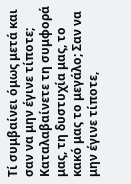Τί συμβαίνει όμως μετά και σαν να μην έγινε τίποτε; Καταλαβαίνετε τη συμφορά μας, τη δυστυχία μας, το κακό μας το μεγάλο; Σαν να μην έγινε τίποτε,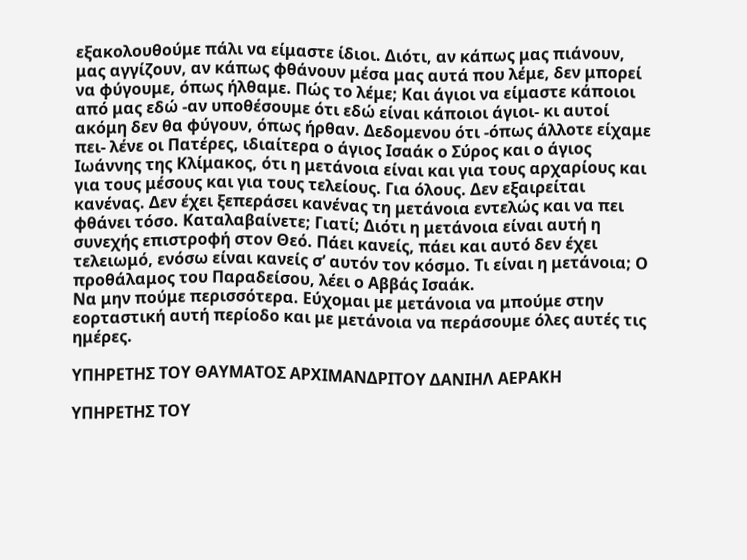εξακολουθούμε πάλι να είμαστε ίδιοι. Διότι, αν κάπως μας πιάνουν, μας αγγίζουν, αν κάπως φθάνουν μέσα μας αυτά που λέμε, δεν μπορεί να φύγουμε, όπως ήλθαμε. Πώς το λέμε; Και άγιοι να είμαστε κάποιοι από μας εδώ -αν υποθέσουμε ότι εδώ είναι κάποιοι άγιοι- κι αυτοί ακόμη δεν θα φύγουν, όπως ήρθαν. Δεδομενου ότι -όπως άλλοτε είχαμε πει- λένε οι Πατέρες, ιδιαίτερα ο άγιος Ισαάκ ο Σύρος και ο άγιος Ιωάννης της Κλίμακος, ότι η μετάνοια είναι και για τους αρχαρίους και για τους μέσους και για τους τελείους. Για όλους. Δεν εξαιρείται κανένας. Δεν έχει ξεπεράσει κανένας τη μετάνοια εντελώς και να πει φθάνει τόσο. Καταλαβαίνετε; Γιατί; Διότι η μετάνοια είναι αυτή η συνεχής επιστροφή στον Θεό. Πάει κανείς, πάει και αυτό δεν έχει τελειωμό, ενόσω είναι κανείς σ’ αυτόν τον κόσμο. Τι είναι η μετάνοια; Ο προθάλαμος του Παραδείσου, λέει ο Αββάς Ισαάκ.
Να μην πούμε περισσότερα. Εύχομαι με μετάνοια να μπούμε στην εορταστική αυτή περίοδο και με μετάνοια να περάσουμε όλες αυτές τις ημέρες.

ΥΠΗΡΕΤΗΣ ΤΟΥ ΘΑΥΜΑΤΟΣ ΑΡΧΙΜΑΝΔΡΙΤΟΥ ΔΑΝΙΗΛ ΑΕΡΑΚΗ

ΥΠΗΡΕΤΗΣ ΤΟΥ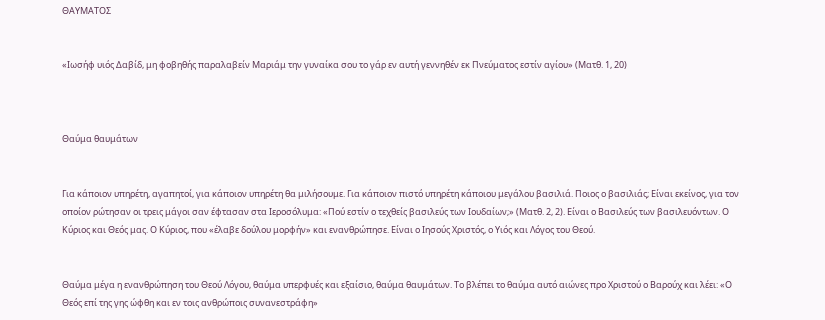ΘΑΥΜΑΤΟΣ


«Ιωσήφ υιός Δαβίδ, μη φοβηθής παραλαβείν Μαριάμ την γυναίκα σου το γάρ εν αυτή γεννηθέν εκ Πνεύματος εστίν αγίου» (Ματθ. 1, 20)



Θαύμα θαυμάτων


Για κάποιον υπηρέτη, αγαπητοί, για κάποιον υπηρέτη θα μιλήσουμε. Για κάποιον πιστό υπηρέτη κάποιου μεγάλου βασιλιά. Ποιος ο βασιλιάς; Είναι εκείνος, για τον οποίον ρώτησαν οι τρεις μάγοι σαν έφτασαν στα Ιεροσόλυμα: «Πού εστίν ο τεχθείς βασιλεύς των Ιουδαίων;» (Ματθ. 2, 2). Είναι ο Βασιλεύς των βασιλευόντων. Ο Κύριος και Θεός μας. Ο Κύριος, που «έλαβε δούλου μορφήν» και ενανθρώπησε. Είναι ο Ιησούς Χριστός, ο Υιός και Λόγος του Θεού.


Θαύμα μέγα η ενανθρώπηση του Θεού Λόγου, θαύμα υπερφυές και εξαίσιο, θαύμα θαυμάτων. Το βλέπει το θαύμα αυτό αιώνες προ Χριστού ο Βαρούχ και λέει: «Ο Θεός επί της γης ώφθη και εν τοις ανθρώποις συνανεστράφη»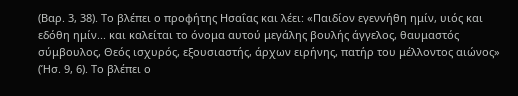(Βαρ. 3, 38). Το βλέπει ο προφήτης Ησαΐας και λέει: «Παιδίον εγεννήθη ημίν, υιός και εδόθη ημίν... και καλείται το όνομα αυτού μεγάλης βουλής άγγελος, θαυμαστός σύμβουλος, Θεός ισχυρός, εξουσιαστής, άρχων ειρήνης, πατήρ του μέλλοντος αιώνος» (Ήσ. 9, 6). Το βλέπει ο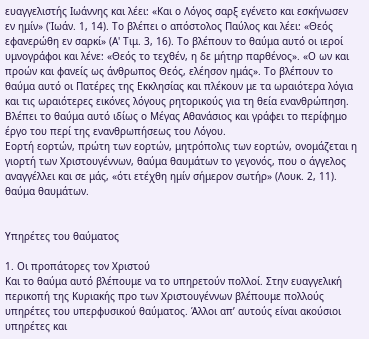ευαγγελιστής Ιωάννης και λέει: «Και ο Λόγος σαρξ εγένετο και εσκήνωσεν εν ημίν» (Ίωάν. 1, 14). Το βλέπει ο απόστολος Παύλος και λέει: «Θεός εφανερώθη εν σαρκί» (Α' Τιμ. 3, 16). Το βλέπουν το θαύμα αυτό οι ιεροί υμνογράφοι και λένε: «Θεός το τεχθέν, η δε μήτηρ παρθένος». «Ο ων και προών και φανείς ως άνθρωπος Θεός, ελέησον ημάς». Το βλέπουν το θαύμα αυτό οι Πατέρες της Εκκλησίας και πλέκουν με τα ωραιότερα λόγια και τις ωραιότερες εικόνες λόγους ρητορικούς για τη θεία ενανθρώπηση. Βλέπει το θαύμα αυτό ιδίως ο Μέγας Αθανάσιος και γράφει το περίφημο έργο του περί της ενανθρωπήσεως του Λόγου.
Εορτή εορτών, πρώτη των εορτών, μητρόπολις των εορτών, ονομάζεται η γιορτή των Χριστουγέννων, θαύμα θαυμάτων το γεγονός, που ο άγγελος αναγγέλλει και σε μάς, «ότι ετέχθη ημίν σήμερον σωτήρ» (Λουκ. 2, 11). θαύμα θαυμάτων.


Υπηρέτες του θαύματος

1. Οι προπάτορες τον Χριστού
Και το θαύμα αυτό βλέπουμε να το υπηρετούν πολλοί. Στην ευαγγελική περικοπή της Κυριακής προ των Χριστουγέννων βλέπουμε πολλούς υπηρέτες του υπερφυσικού θαύματος. Άλλοι απ’ αυτούς είναι ακούσιοι υπηρέτες και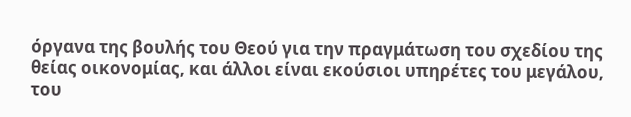όργανα της βουλής του Θεού για την πραγμάτωση του σχεδίου της θείας οικονομίας, και άλλοι είναι εκούσιοι υπηρέτες του μεγάλου, του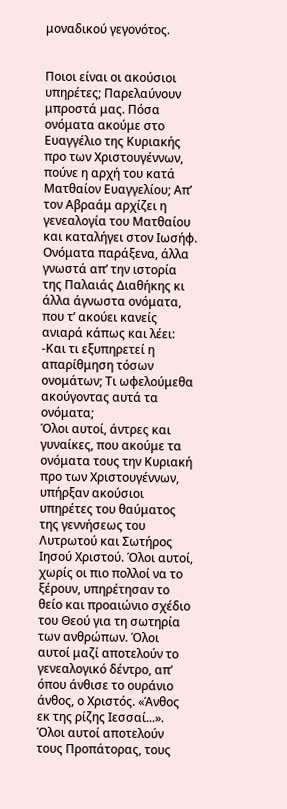μοναδικού γεγονότος.


Ποιοι είναι οι ακούσιοι υπηρέτες; Παρελαύνουν μπροστά μας. Πόσα ονόματα ακούμε στο Ευαγγέλιο της Κυριακής προ των Χριστουγέννων, πούνε η αρχή του κατά Ματθαίον Ευαγγελίου; Απ’ τον Αβραάμ αρχίζει η γενεαλογία του Ματθαίου και καταλήγει στον Ιωσήφ. Ονόματα παράξενα, άλλα γνωστά απ’ την ιστορία της Παλαιάς Διαθήκης κι άλλα άγνωστα ονόματα, που τ’ ακούει κανείς ανιαρά κάπως και λέει: -Και τι εξυπηρετεί η απαρίθμηση τόσων ονομάτων; Τι ωφελούμεθα ακούγοντας αυτά τα ονόματα;
Όλοι αυτοί, άντρες και γυναίκες, που ακούμε τα ονόματα τους την Κυριακή προ των Χριστουγέννων, υπήρξαν ακούσιοι υπηρέτες του θαύματος της γεννήσεως του Λυτρωτού και Σωτήρος Ιησού Χριστού. Όλοι αυτοί, χωρίς οι πιο πολλοί να το ξέρουν, υπηρέτησαν το θείο και προαιώνιο σχέδιο του Θεού για τη σωτηρία των ανθρώπων. Όλοι αυτοί μαζί αποτελούν το γενεαλογικό δέντρο, απ’ όπου άνθισε το ουράνιο άνθος, ο Χριστός. «Άνθος εκ της ρίζης Ιεσσαί...». Όλοι αυτοί αποτελούν τους Προπάτορας, τους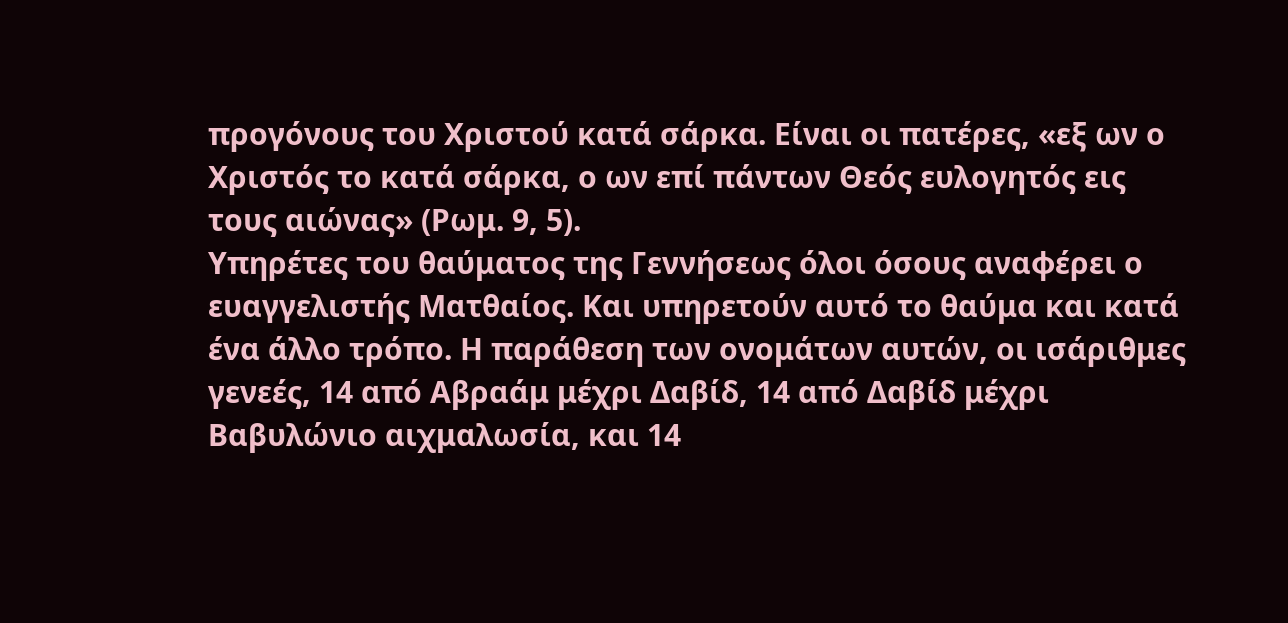προγόνους του Χριστού κατά σάρκα. Είναι οι πατέρες, «εξ ων ο Χριστός το κατά σάρκα, ο ων επί πάντων Θεός ευλογητός εις τους αιώνας» (Ρωμ. 9, 5).
Υπηρέτες του θαύματος της Γεννήσεως όλοι όσους αναφέρει ο ευαγγελιστής Ματθαίος. Και υπηρετούν αυτό το θαύμα και κατά ένα άλλο τρόπο. Η παράθεση των ονομάτων αυτών, οι ισάριθμες γενεές, 14 από Αβραάμ μέχρι Δαβίδ, 14 από Δαβίδ μέχρι Βαβυλώνιο αιχμαλωσία, και 14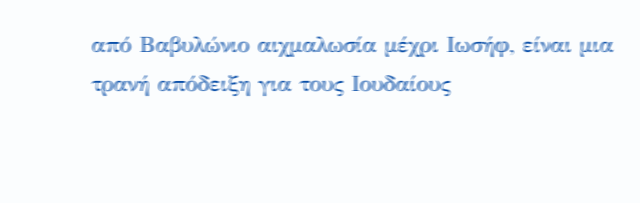από Βαβυλώνιο αιχμαλωσία μέχρι Ιωσήφ, είναι μια τρανή απόδειξη για τους Ιουδαίους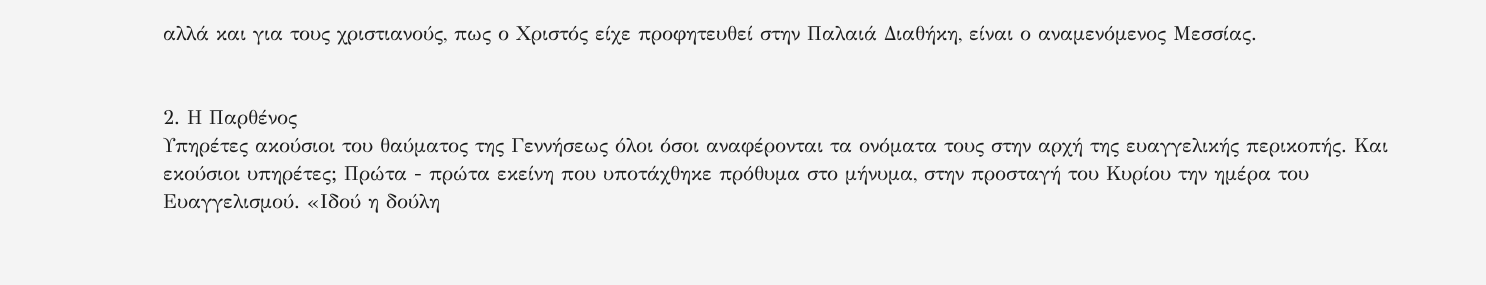αλλά και για τους χριστιανούς, πως ο Χριστός είχε προφητευθεί στην Παλαιά Διαθήκη, είναι ο αναμενόμενος Μεσσίας.


2. Η Παρθένος
Υπηρέτες ακούσιοι του θαύματος της Γεννήσεως όλοι όσοι αναφέρονται τα ονόματα τους στην αρχή της ευαγγελικής περικοπής. Και εκούσιοι υπηρέτες; Πρώτα - πρώτα εκείνη που υποτάχθηκε πρόθυμα στο μήνυμα, στην προσταγή του Κυρίου την ημέρα του Ευαγγελισμού. «Ιδού η δούλη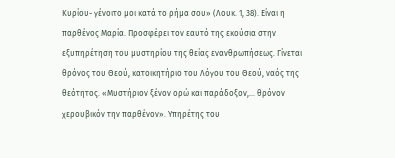Κυρίου- γένοιτο μοι κατά το ρήμα σου» (Λουκ. 1, 38). Είναι η παρθένος Μαρία. Προσφέρει τον εαυτό της εκούσια στην εξυπηρέτηση του μυστηρίου της θείας ενανθρωπήσεως. Γίνεται θρόνος του Θεού, κατοικητήριο του Λόγου του Θεού, ναός της θεότητος. «Μυστήριον ξένον ορώ και παράδοξον,... θρόνον χερουβικόν την παρθένον». Υπηρέτης του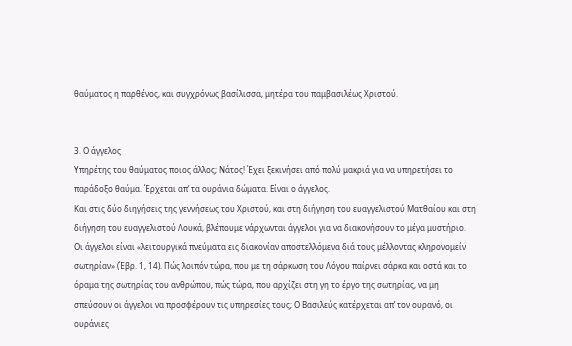θαύματος η παρθένος, και συγχρόνως βασίλισσα, μητέρα του παμβασιλέως Χριστού.


3. Ο άγγελος
Υπηρέτης του θαύματος ποιος άλλος; Νάτος! Έχει ξεκινήσει από πολύ μακριά για να υπηρετήσει το παράδοξο θαύμα. Έρχεται απ’ τα ουράνια δώματα. Είναι ο άγγελος.
Και στις δύο διηγήσεις της γεννήσεως του Χριστού, και στη διήγηση του ευαγγελιστού Ματθαίου και στη διήγηση του ευαγγελιστού Λουκά, βλέπουμε νάρχωνται άγγελοι για να διακονήσουν το μέγα μυστήριο. Οι άγγελοι είναι «λειτουργικά πνεύματα εις διακονίαν αποστελλόμενα διά τους μέλλοντας κληρονομείν σωτηρίαν» (Έβρ. 1, 14). Πώς λοιπόν τώρα, που με τη σάρκωση του Λόγου παίρνει σάρκα και οστά και το όραμα της σωτηρίας του ανθρώπου, πώς τώρα, που αρχίζει στη γη το έργο της σωτηρίας, να μη σπεύσουν οι άγγελοι να προσφέρουν τις υπηρεσίες τους; Ο Βασιλεύς κατέρχεται απ’ τον ουρανό, οι ουράνιες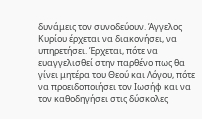δυνάμεις τον συνοδεύουν. Άγγελος Κυρίου έρχεται να διακονήσει, να υπηρετήσει. Έρχεται, πότε να ευαγγελισθεί στην παρθένο πως θα γίνει μητέρα του Θεού και Λόγου, πότε να προειδοποιήσει τον Ιωσήφ και να τον καθοδηγήσει στις δύσκολες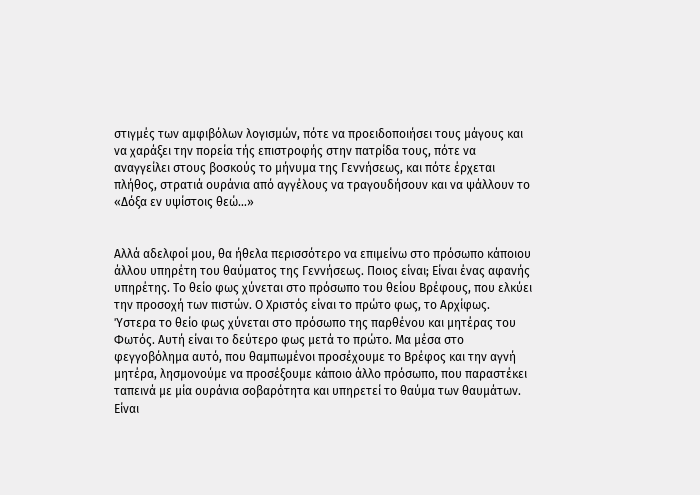στιγμές των αμφιβόλων λογισμών, πότε να προειδοποιήσει τους μάγους και να χαράξει την πορεία τής επιστροφής στην πατρίδα τους, πότε να αναγγείλει στους βοσκούς το μήνυμα της Γεννήσεως, και πότε έρχεται πλήθος, στρατιά ουράνια από αγγέλους να τραγουδήσουν και να ψάλλουν το «Δόξα εν υψίστοις θεώ...»


Αλλά αδελφοί μου, θα ήθελα περισσότερο να επιμείνω στο πρόσωπο κάποιου άλλου υπηρέτη του θαύματος της Γεννήσεως. Ποιος είναι; Είναι ένας αφανής υπηρέτης. Το θείο φως χύνεται στο πρόσωπο του θείου Βρέφους, που ελκύει την προσοχή των πιστών. Ο Χριστός είναι το πρώτο φως, το Αρχίφως. Ύστερα το θείο φως χύνεται στο πρόσωπο της παρθένου και μητέρας του Φωτός. Αυτή είναι το δεύτερο φως μετά το πρώτο. Μα μέσα στο φεγγοβόλημα αυτό, που θαμπωμένοι προσέχουμε το Βρέφος και την αγνή μητέρα, λησμονούμε να προσέξουμε κάποιο άλλο πρόσωπο, που παραστέκει ταπεινά με μία ουράνια σοβαρότητα και υπηρετεί το θαύμα των θαυμάτων. Είναι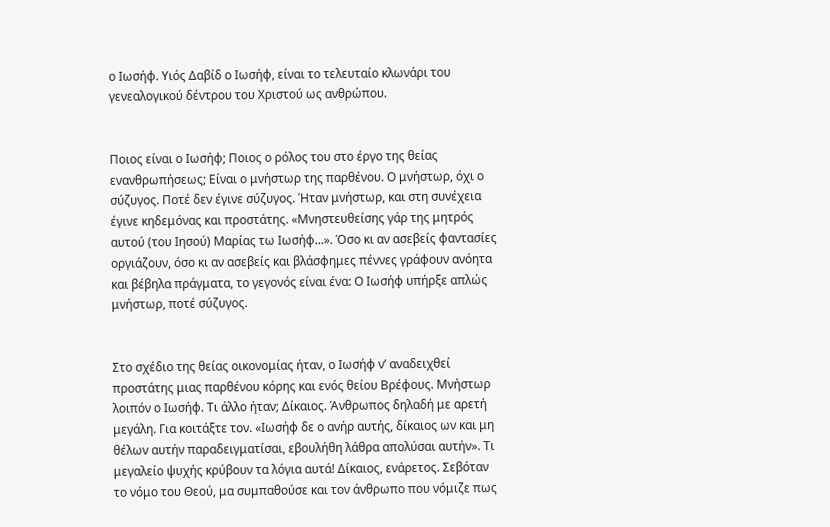ο Ιωσήφ. Υιός Δαβίδ ο Ιωσήφ, είναι το τελευταίο κλωνάρι του γενεαλογικού δέντρου του Χριστού ως ανθρώπου.


Ποιος είναι ο Ιωσήφ; Ποιος ο ρόλος του στο έργο της θείας ενανθρωπήσεως; Είναι ο μνήστωρ της παρθένου. Ο μνήστωρ, όχι ο σύζυγος. Ποτέ δεν έγινε σύζυγος. Ήταν μνήστωρ, και στη συνέχεια έγινε κηδεμόνας και προστάτης. «Μνηστευθείσης γάρ της μητρός αυτού (του Ιησού) Μαρίας τω Ιωσήφ...». Όσο κι αν ασεβείς φαντασίες οργιάζουν, όσο κι αν ασεβείς και βλάσφημες πέννες γράφουν ανόητα και βέβηλα πράγματα, το γεγονός είναι ένα: Ο Ιωσήφ υπήρξε απλώς μνήστωρ, ποτέ σύζυγος.


Στο σχέδιο της θείας οικονομίας ήταν, ο Ιωσήφ ν’ αναδειχθεί προστάτης μιας παρθένου κόρης και ενός θείου Βρέφους. Μνήστωρ λοιπόν ο Ιωσήφ. Τι άλλο ήταν; Δίκαιος. Άνθρωπος δηλαδή με αρετή μεγάλη. Για κοιτάξτε τον. «Ιωσήφ δε ο ανήρ αυτής, δίκαιος ων και μη θέλων αυτήν παραδειγματίσαι, εβουλήθη λάθρα απολύσαι αυτήν». Τι μεγαλείο ψυχής κρύβουν τα λόγια αυτά! Δίκαιος, ενάρετος. Σεβόταν το νόμο του Θεού, μα συμπαθούσε και τον άνθρωπο που νόμιζε πως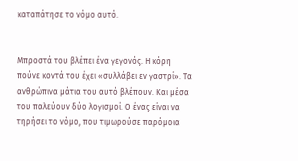καταπάτησε το νόμο αυτό.


Μπροστά του βλέπει ένα γεγονός. Η κόρη πούνε κοντά του έχει «συλλάβει εν γαστρί». Τα ανθρώπινα μάτια του αυτό βλέπουν. Και μέσα του παλεύουν δύο λογισμοί. Ο ένας είναι να τηρήσει το νόμο, που τιμωρούσε παρόμοια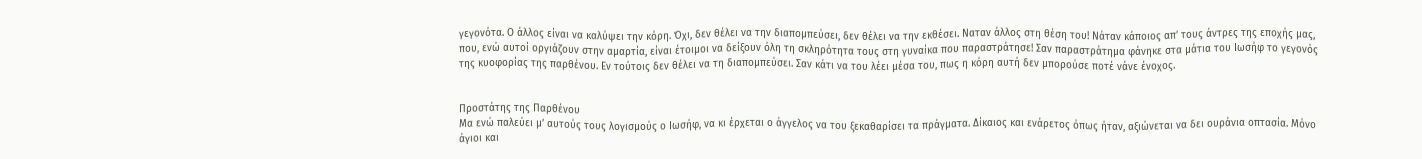γεγονότα. Ο άλλος είναι να καλύψει την κόρη. Όχι, δεν θέλει να την διαπομπεύσει, δεν θέλει να την εκθέσει. Ναταν άλλος στη θέση του! Νάταν κάποιος απ’ τους άντρες της εποχής μας, που, ενώ αυτοί οργιάζουν στην αμαρτία, είναι έτοιμοι να δείξουν όλη τη σκληρότητα τους στη γυναίκα που παραστράτησε! Σαν παραστράτημα φάνηκε στα μάτια του Ιωσήφ το γεγονός της κυοφορίας της παρθένου. Εν τούτοις δεν θέλει να τη διαπομπεύσει. Σαν κάτι να του λέει μέσα του, πως η κόρη αυτή δεν μπορούσε ποτέ νάνε ένοχος.


Προστάτης της Παρθένου
Μα ενώ παλεύει μ’ αυτούς τους λογισμούς ο Ιωσήφ, να κι έρχεται ο άγγελος να του ξεκαθαρίσει τα πράγματα. Δίκαιος και ενάρετος όπως ήταν, αξιώνεται να δει ουράνια οπτασία. Μόνο άγιοι και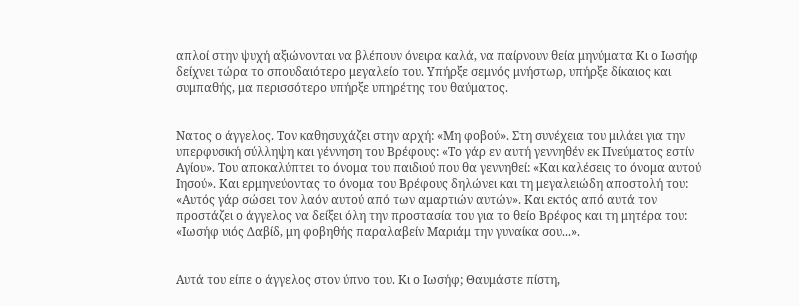απλοί στην ψυχή αξιώνονται να βλέπουν όνειρα καλά, να παίρνουν θεία μηνύματα Κι ο Ιωσήφ δείχνει τώρα το σπουδαιότερο μεγαλείο του. Υπήρξε σεμνός μνήστωρ, υπήρξε δίκαιος και συμπαθής, μα περισσότερο υπήρξε υπηρέτης του θαύματος.


Νατος ο άγγελος. Τον καθησυχάζει στην αρχή: «Μη φοβού». Στη συνέχεια του μιλάει για την υπερφυσική σύλληψη και γέννηση του Βρέφους: «Το γάρ εν αυτή γεννηθέν εκ Πνεύματος εστίν Αγίου». Του αποκαλύπτει το όνομα του παιδιού που θα γεννηθεί: «Και καλέσεις το όνομα αυτού Ιησού». Και ερμηνεύοντας το όνομα του Βρέφους δηλώνει και τη μεγαλειώδη αποστολή του: «Αυτός γάρ σώσει τον λαόν αυτού από των αμαρτιών αυτών». Και εκτός από αυτά τον προστάζει ο άγγελος να δείξει όλη την προστασία του για το θείο Βρέφος και τη μητέρα του: «Ιωσήφ υιός Δαβίδ, μη φοβηθής παραλαβείν Μαριάμ την γυναίκα σου...».


Αυτά του είπε ο άγγελος στον ύπνο του. Κι ο Ιωσήφ; Θαυμάστε πίστη,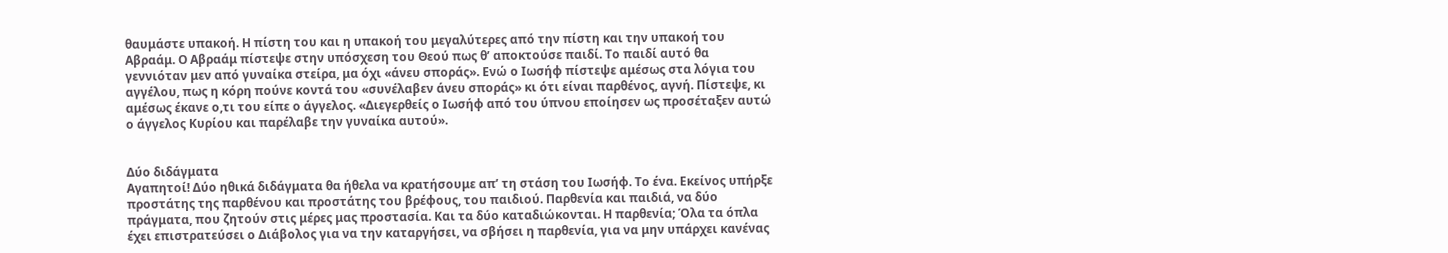θαυμάστε υπακοή. Η πίστη του και η υπακοή του μεγαλύτερες από την πίστη και την υπακοή του Αβραάμ. Ο Αβραάμ πίστεψε στην υπόσχεση του Θεού πως θ’ αποκτούσε παιδί. Το παιδί αυτό θα γεννιόταν μεν από γυναίκα στείρα, μα όχι «άνευ σποράς». Ενώ ο Ιωσήφ πίστεψε αμέσως στα λόγια του αγγέλου, πως η κόρη πούνε κοντά του «συνέλαβεν άνευ σποράς» κι ότι είναι παρθένος, αγνή. Πίστεψε, κι αμέσως έκανε ο,τι του είπε ο άγγελος. «Διεγερθείς ο Ιωσήφ από του ύπνου εποίησεν ως προσέταξεν αυτώ ο άγγελος Κυρίου και παρέλαβε την γυναίκα αυτού».


Δύο διδάγματα
Αγαπητοί! Δύο ηθικά διδάγματα θα ήθελα να κρατήσουμε απ’ τη στάση του Ιωσήφ. Το ένα. Εκείνος υπήρξε προστάτης της παρθένου και προστάτης του βρέφους, του παιδιού. Παρθενία και παιδιά, να δύο πράγματα, που ζητούν στις μέρες μας προστασία. Και τα δύο καταδιώκονται. Η παρθενία; Όλα τα όπλα έχει επιστρατεύσει ο Διάβολος για να την καταργήσει, να σβήσει η παρθενία, για να μην υπάρχει κανένας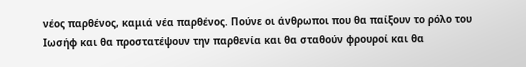νέος παρθένος, καμιά νέα παρθένος. Πούνε οι άνθρωποι που θα παίξουν το ρόλο του Ιωσήφ και θα προστατέψουν την παρθενία και θα σταθούν φρουροί και θα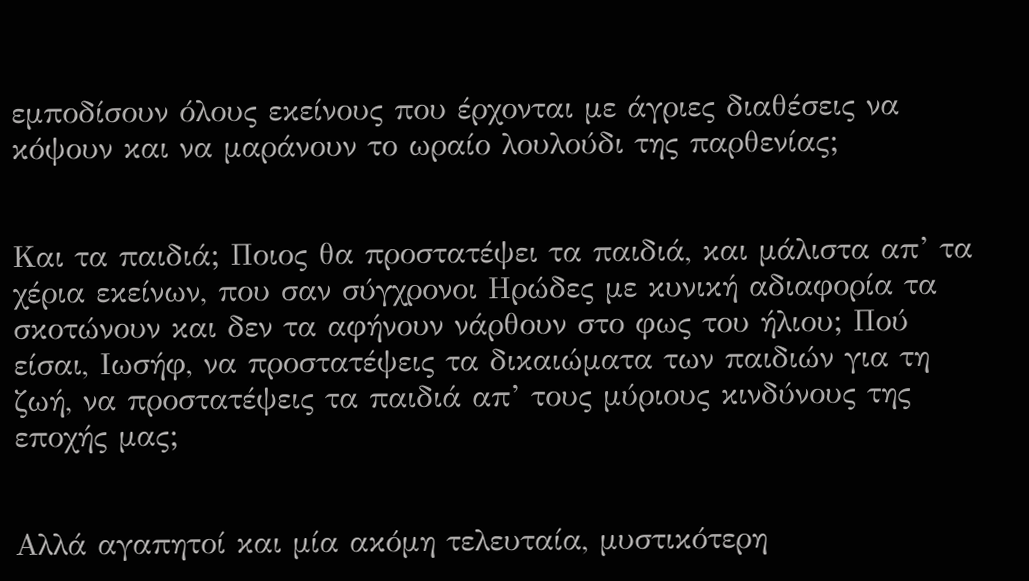εμποδίσουν όλους εκείνους που έρχονται με άγριες διαθέσεις να κόψουν και να μαράνουν το ωραίο λουλούδι της παρθενίας;


Και τα παιδιά; Ποιος θα προστατέψει τα παιδιά, και μάλιστα απ’ τα χέρια εκείνων, που σαν σύγχρονοι Ηρώδες με κυνική αδιαφορία τα σκοτώνουν και δεν τα αφήνουν νάρθουν στο φως του ήλιου; Πού είσαι, Ιωσήφ, να προστατέψεις τα δικαιώματα των παιδιών για τη ζωή, να προστατέψεις τα παιδιά απ’ τους μύριους κινδύνους της εποχής μας;


Αλλά αγαπητοί και μία ακόμη τελευταία, μυστικότερη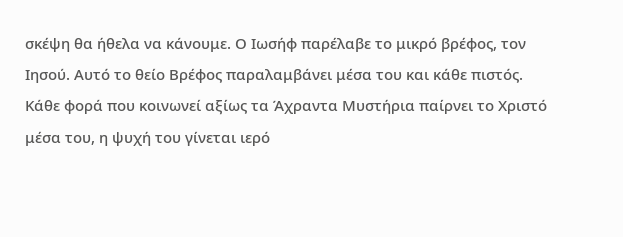σκέψη θα ήθελα να κάνουμε. Ο Ιωσήφ παρέλαβε το μικρό βρέφος, τον Ιησού. Αυτό το θείο Βρέφος παραλαμβάνει μέσα του και κάθε πιστός. Κάθε φορά που κοινωνεί αξίως τα Άχραντα Μυστήρια παίρνει το Χριστό μέσα του, η ψυχή του γίνεται ιερό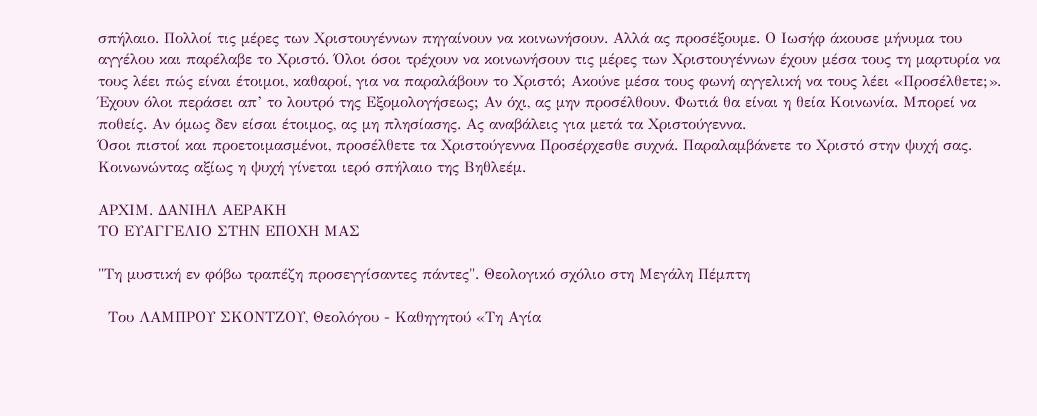σπήλαιο. Πολλοί τις μέρες των Χριστουγέννων πηγαίνουν να κοινωνήσουν. Αλλά ας προσέξουμε. Ο Ιωσήφ άκουσε μήνυμα του αγγέλου και παρέλαβε το Χριστό. Όλοι όσοι τρέχουν να κοινωνήσουν τις μέρες των Χριστουγέννων έχουν μέσα τους τη μαρτυρία να τους λέει πώς είναι έτοιμοι, καθαροί, για να παραλάβουν το Χριστό; Ακούνε μέσα τους φωνή αγγελική να τους λέει «Προσέλθετε;». Έχουν όλοι περάσει απ’ το λουτρό της Εξομολογήσεως; Αν όχι, ας μην προσέλθουν. Φωτιά θα είναι η θεία Κοινωνία. Μπορεί να ποθείς. Αν όμως δεν είσαι έτοιμος, ας μη πλησίασης. Ας αναβάλεις για μετά τα Χριστούγεννα.
Όσοι πιστοί και προετοιμασμένοι, προσέλθετε τα Χριστούγεννα Προσέρχεσθε συχνά. Παραλαμβάνετε το Χριστό στην ψυχή σας. Κοινωνώντας αξίως η ψυχή γίνεται ιερό σπήλαιο της Βηθλεέμ.

ΑΡΧΙΜ. ΔΑΝΙΗΛ ΑΕΡΑΚΗ
ΤΟ ΕΥΑΓΓΕΛΙΟ ΣΤΗΝ ΕΠΟΧΗ ΜΑΣ

"Τη μυστική εν φόβω τραπέζη προσεγγίσαντες πάντες". Θεολογικό σχόλιο στη Μεγάλη Πέμπτη

  Του ΛΑΜΠΡΟΥ ΣΚΟΝΤΖΟΥ, Θεολόγου - Καθηγητού «Τη Αγία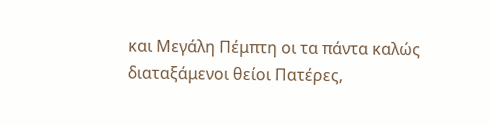και Μεγάλη Πέμπτη οι τα πάντα καλώς διαταξάμενοι θείοι Πατέρες,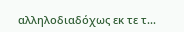αλληλοδιαδόχως εκ τε τ...